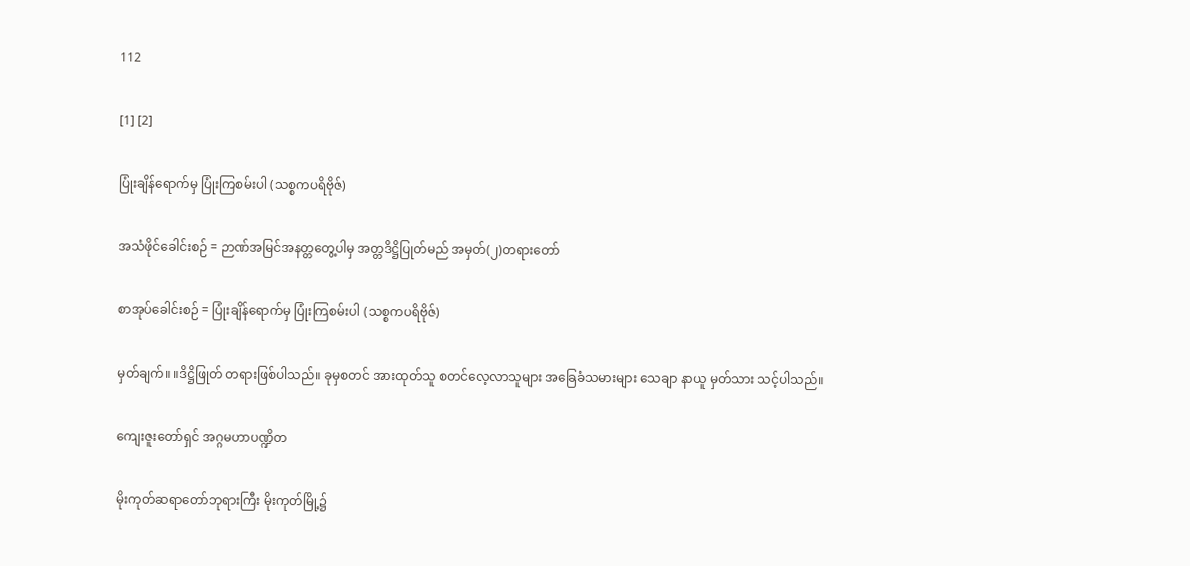112

[1] [2]

ပြုံးချိန်ရောက်မှ ပြုံးကြစမ်းပါ (သစ္စကပရိဗိုဇ်)

အသံဖိုင်ခေါင်းစဉ် = ဉာဏ်အမြင်အနတ္တတွေ့ပါမှ အတ္တဒိဋ္ဌိပြုတ်မည် အမှတ်(၂)တရားတော်

စာအုပ်ခေါင်းစဉ် = ပြုံးချိန်ရောက်မှ ပြုံးကြစမ်းပါ (သစ္စကပရိဗိုဇ်)

မှတ်ချက်။ ။ဒိဋ္ဌိဖြုတ် တရားဖြစ်ပါသည်။ ခုမှစတင် အားထုတ်သူ စတင်လေ့လာသူများ အခြေခံသမားများ သေချာ နာယူ မှတ်သား သင့်ပါသည်။

ကျေးဇူးတော်ရှင် အဂ္ဂမဟာပဏ္ဍိတ

မိုးကုတ်ဆရာတော်ဘုရားကြီး မိုးကုတ်မြို့၌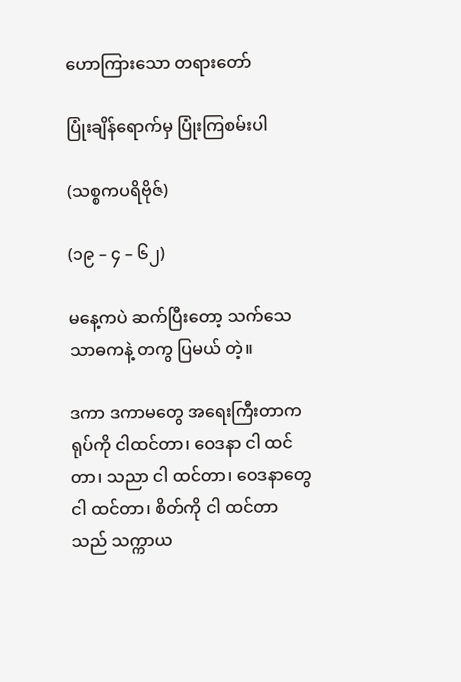ဟောကြားသော တရားတော်

ပြုံးချိန်ရောက်မှ ပြုံးကြစမ်းပါ

(သစ္စကပရိဗိုဇ်)

(၁၉ – ၄ – ၆၂)

မနေ့ကပဲ ဆက်ပြီးတော့ သက်သေ သာဓကနဲ့ တကွ ပြမယ် တဲ့။

ဒကာ ဒကာမတွေ အရေးကြီးတာက ရုပ်ကို ငါထင်တာ၊ ဝေဒနာ ငါ ထင်တာ၊ သညာ ငါ ထင်တာ၊ ဝေဒနာတွေ ငါ ထင်တာ၊ စိတ်ကို ငါ ထင်တာသည် သက္ကာယ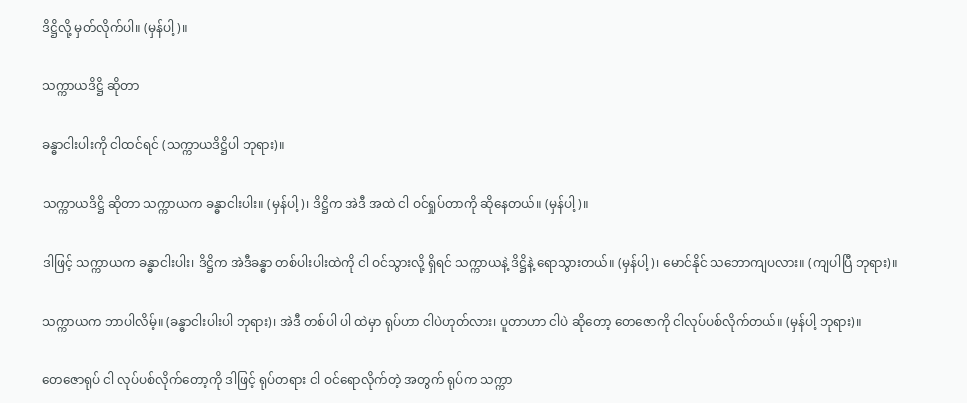ဒိဋ္ဌိလို့ မှတ်လိုက်ပါ။ (မှန်ပါ့)။

သက္ကာယဒိဋ္ဌိ ဆိုတာ

ခန္ဓာငါးပါးကို ငါထင်ရင် (သက္ကာယဒိဋ္ဌိပါ ဘုရား)။

သက္ကာယဒိဋ္ဌိ ဆိုတာ သက္ကာယက ခန္ဓာငါးပါး။ (မှန်ပါ့)၊ ဒိဋ္ဌိက အဲဒီ အထဲ ငါ ဝင်ရှုပ်တာကို ဆိုနေတယ်။ (မှန်ပါ့)။

ဒါဖြင့် သက္ကာယက ခန္ဓာငါးပါး၊ ဒိဋ္ဌိက အဲဒီခန္ဓာ တစ်ပါးပါးထဲကို ငါ ဝင်သွားလို့ ရှိရင် သက္ကာယနဲ့ ဒိဋ္ဌိနဲ့ ရောသွားတယ်။ (မှန်ပါ့)၊ မောင်နိုင် သဘောကျပလား။ (ကျပါပြီ ဘုရား)။

သက္ကာယက ဘာပါလိမ့်။ (ခန္ဓာငါးပါးပါ ဘုရား)၊ အဲဒီ တစ်ပါ ပါ ထဲမှာ ရုပ်ဟာ ငါပဲဟုတ်လား၊ ပူတာဟာ ငါပဲ ဆိုတော့ တေဇောကို ငါလုပ်ပစ်လိုက်တယ်။ (မှန်ပါ့ ဘုရား)။

တေဇောရုပ် ငါ လုပ်ပစ်လိုက်တော့ကို ဒါဖြင့် ရုပ်တရား ငါ ဝင်ရောလိုက်တဲ့ အတွက် ရုပ်က သက္ကာ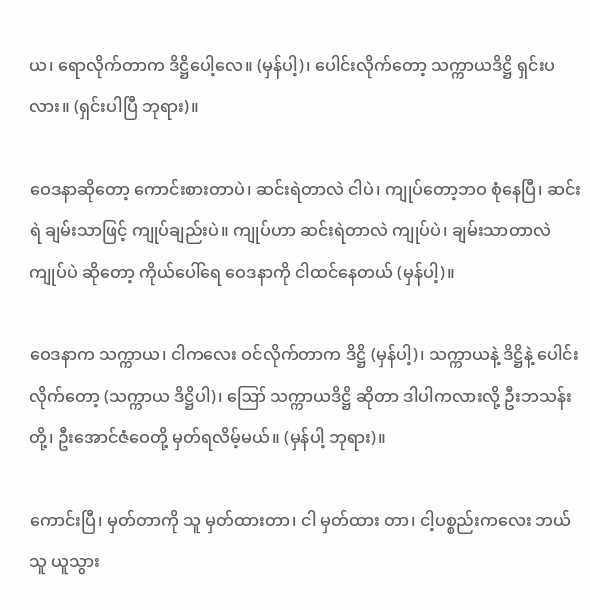ယ၊ ရောလိုက်တာက ဒိဋ္ဌိပေါ့လေ။ (မှန်ပါ့)၊ ပေါင်းလိုက်တော့ သက္ကာယဒိဋ္ဌိ ရှင်းပလား။ (ရှင်းပါပြီ ဘုရား)။

ဝေဒနာဆိုတော့ ကောင်းစားတာပဲ၊ ဆင်းရဲတာလဲ ငါပဲ၊ ကျုပ်တော့ဘဝ စုံနေပြီ၊ ဆင်းရဲ ချမ်းသာဖြင့် ကျုပ်ချည်းပဲ။ ကျုပ်ဟာ ဆင်းရဲတာလဲ ကျုပ်ပဲ၊ ချမ်းသာတာလဲ ကျုပ်ပဲ ဆိုတော့ ကိုယ်ပေါ်ရေ ဝေဒနာကို ငါထင်နေတယ် (မှန်ပါ့)။

ဝေဒနာက သက္ကာယ၊ ငါကလေး ဝင်လိုက်တာက ဒိဋ္ဌိ (မှန်ပါ့)၊ သက္ကာယနဲ့ ဒိဋ္ဌိနဲ့ ပေါင်းလိုက်တော့ (သက္ကာယ ဒိဋ္ဌိပါ)၊ ဪ သက္ကာယဒိဋ္ဌိ ဆိုတာ ဒါပါကလားလို့ ဦးဘသန်းတို့၊ ဦးအောင်ဇံဝေတို့ မှတ်ရလိမ့်မယ်။ (မှန်ပါ့ ဘုရား)။

ကောင်းပြီ၊ မှတ်တာကို သူ မှတ်ထားတာ၊ ငါ မှတ်ထား တာ၊ ငါ့ပစ္စည်းကလေး ဘယ်သူ ယူသွား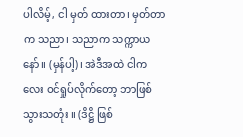ပါလိမ့်, ငါ မှတ် ထားတာ၊ မှတ်တာက သညာ၊ သညာက သက္ကာယ နော်။ (မှန်ပါ့)၊ အဲဒီအထဲ ငါကလေး ဝင်ရှုပ်လိုက်တော့ ဘာဖြစ် သွားသတုံး ။ (ဒိဋ္ဌိ ဖြစ်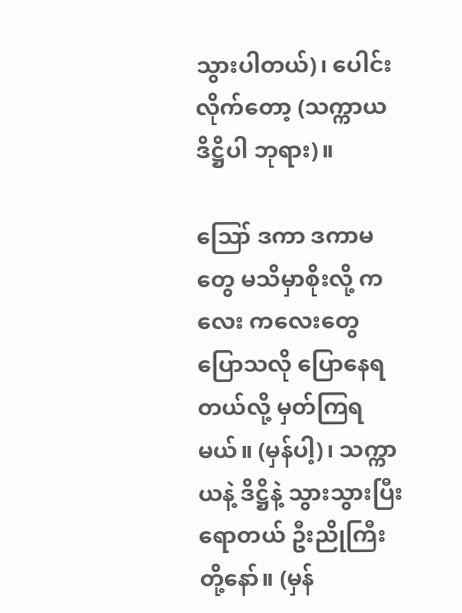သွားပါတယ်)၊ ပေါင်းလိုက်တော့ (သက္ကာယဒိဋ္ဌိပါ ဘုရား)။

ဪ ဒကာ ဒကာမတွေ မသိမှာစိုးလို့ ကလေး ကလေးတွေ ပြောသလို ပြောနေရတယ်လို့ မှတ်ကြရမယ်။ (မှန်ပါ့)၊ သက္ကာယနဲ့ ဒိဋ္ဌိနဲ့ သွားသွားပြီး ရောတယ် ဦးညိုကြီး တို့နော်။ (မှန်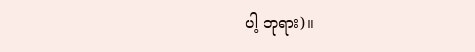ပါ့ ဘုရား)။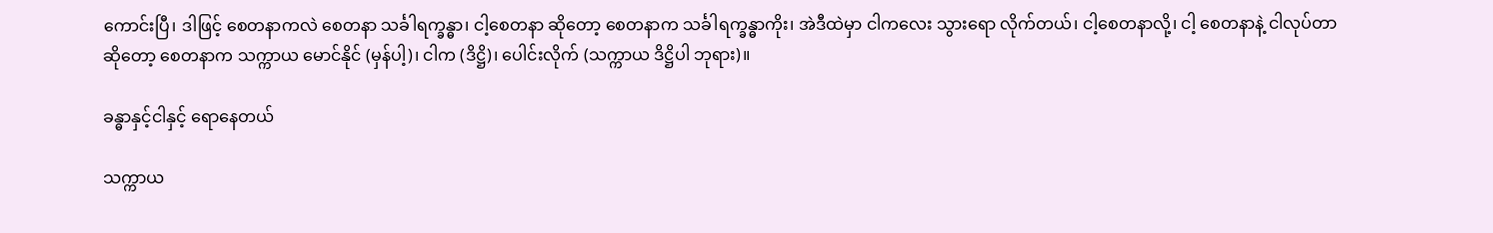ကောင်းပြီ၊ ဒါဖြင့် စေတနာကလဲ စေတနာ သင်္ခါရက္ခန္ဓာ၊ ငါ့စေတနာ ဆိုတော့ စေတနာက သင်္ခါရက္ခန္ဓာကိုး၊ အဲဒီထဲမှာ ငါကလေး သွားရော လိုက်တယ်၊ ငါ့စေတနာလို့၊ ငါ့ စေတနာနဲ့ ငါလုပ်တာ ဆိုတော့ စေတနာက သက္ကာယ မောင်နိုင် (မှန်ပါ့)၊ ငါက (ဒိဋ္ဌိ)၊ ပေါင်းလိုက် (သက္ကာယ ဒိဋ္ဌိပါ ဘုရား)။

ခန္ဓာနှင့်ငါနှင့် ရောနေတယ်

သက္ကာယ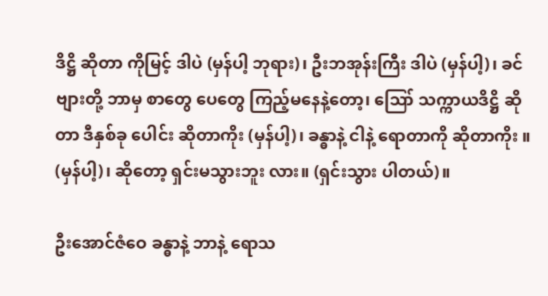ဒိဋ္ဌိ ဆိုတာ ကိုမြင့် ဒါပဲ (မှန်ပါ့ ဘုရား)၊ ဦးဘအုန်းကြီး ဒါပဲ (မှန်ပါ့)၊ ခင်ဗျားတို့ ဘာမှ စာတွေ ပေတွေ ကြည့်မနေနဲ့တော့၊ ဪ သက္ကာယဒိဋ္ဌိ ဆိုတာ ဒီနှစ်ခု ပေါင်း ဆိုတာကိုး (မှန်ပါ့)၊ ခန္ဓာနဲ့ ငါနဲ့ ရောတာကို ဆိုတာကိုး ။ (မှန်ပါ့)၊ ဆိုတော့ ရှင်းမသွားဘူး လား။ (ရှင်းသွား ပါတယ်)။

ဦးအောင်ဇံဝေ ခန္ဓာနဲ့ ဘာနဲ့ ရောသ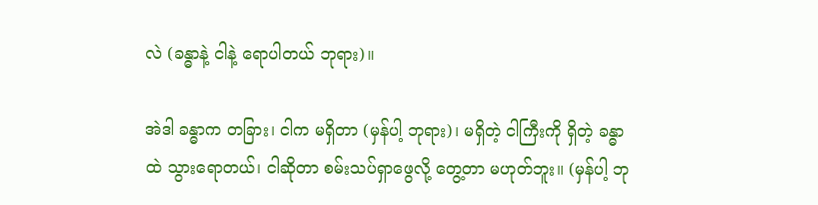လဲ (ခန္ဓာနဲ့ ငါနဲ့ ရောပါတယ် ဘုရား)။

အဲဒါ ခန္ဓာက တခြား၊ ငါက မရှိတာ (မှန်ပါ့ ဘုရား)၊ မရှိတဲ့ ငါကြီးကို ရှိတဲ့ ခန္ဓာထဲ သွားရောတယ်၊ ငါဆိုတာ စမ်းသပ်ရှာဖွေလို့ တွေ့တာ မဟုတ်ဘူး။ (မှန်ပါ့ ဘု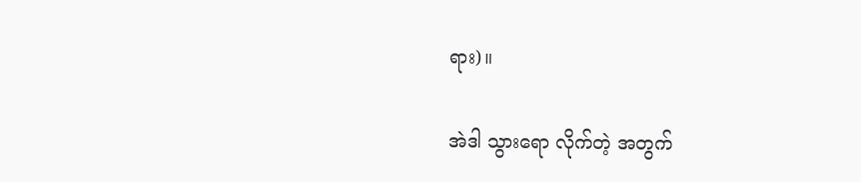ရား)။

အဲဒါ သွားရော လိုက်တဲ့ အတွက်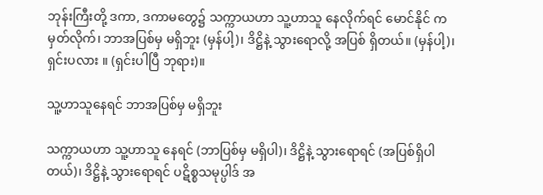ဘုန်းကြီးတို့ ဒကာ, ဒကာမတွေ၌ သက္ကာယဟာ သူ့ဟာသူ နေလိုက်ရင် မောင်နိုင် က မှတ်လိုက်၊ ဘာအပြစ်မှ မရှိဘူး (မှန်ပါ့)၊ ဒိဋ္ဌိနဲ့ သွားရောလို့ အပြစ် ရှိတယ်။ (မှန်ပါ့)၊ ရှင်းပလား ။ (ရှင်းပါပြီ ဘုရား)။

သူ့ဟာသူနေရင် ဘာအပြစ်မှ မရှိဘူး

သက္ကာယဟာ သူ့ဟာသူ နေရင် (ဘာပြစ်မှ မရှိပါ)၊ ဒိဋ္ဌိနဲ့ သွားရောရင် (အပြစ်ရှိပါတယ်)၊ ဒိဋ္ဌိနဲ့ သွားရောရင် ပဋိစ္စသမုပ္ပါဒ် အ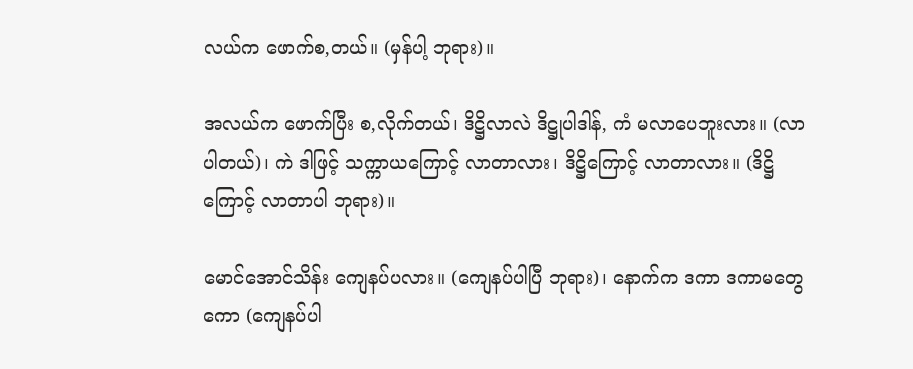လယ်က ဖောက်စ,တယ်။ (မှန်ပါ့ ဘုရား)။

အလယ်က ဖောက်ပြီး စ,လိုက်တယ်၊ ဒိဋ္ဌိလာလဲ ဒိဋ္ဌုပါဒါန်, ကံ မလာပေဘူးလား။ (လာပါတယ်)၊ ကဲ ဒါဖြင့် သက္ကာယကြောင့် လာတာလား၊ ဒိဋ္ဌိကြောင့် လာတာလား။ (ဒိဋ္ဌိကြောင့် လာတာပါ ဘုရား)။

မောင်အောင်သိန်း ကျေနပ်ပလား။ (ကျေနပ်ပါပြီ ဘုရား)၊ နောက်က ဒကာ ဒကာမတွေကော (ကျေနပ်ပါ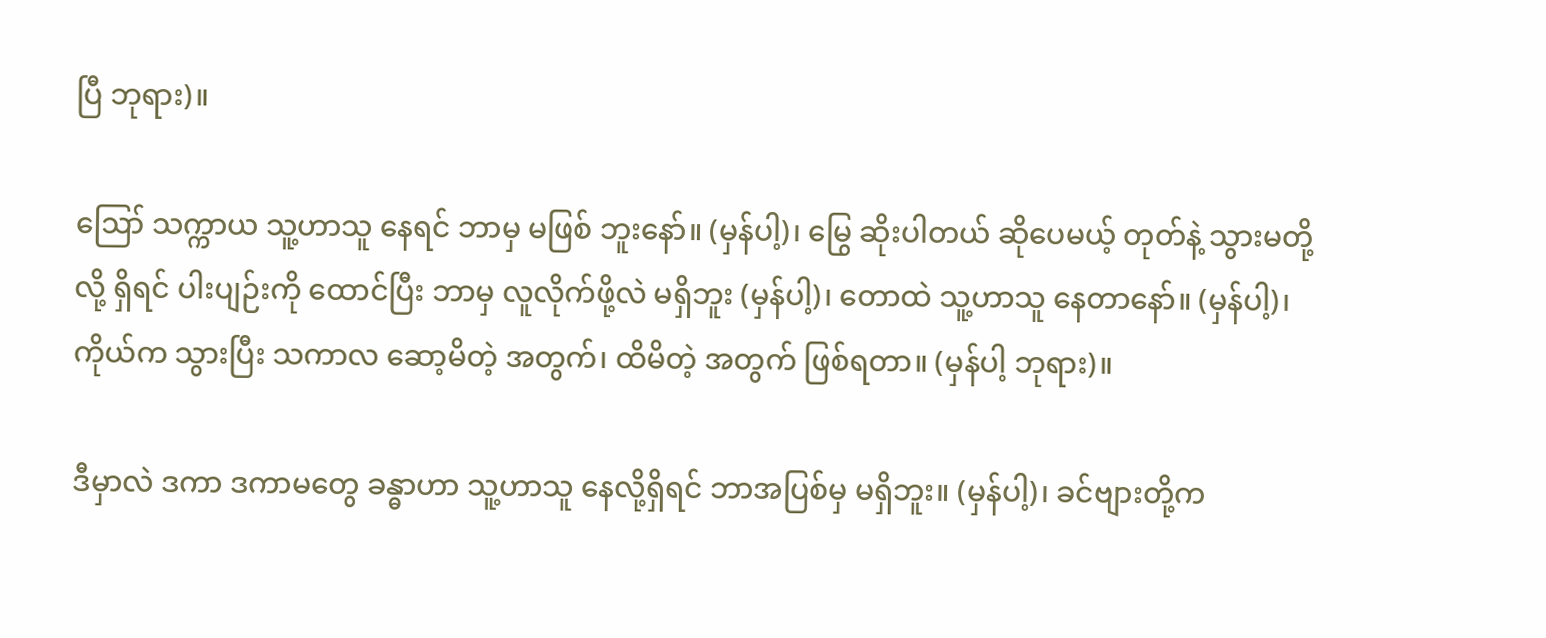ပြီ ဘုရား)။

ဪ သက္ကာယ သူ့ဟာသူ နေရင် ဘာမှ မဖြစ် ဘူးနော်။ (မှန်ပါ့)၊ မြွေ ဆိုးပါတယ် ဆိုပေမယ့် တုတ်နဲ့ သွားမတို့လို့ ရှိရင် ပါးပျဉ်းကို ထောင်ပြီး ဘာမှ လူလိုက်ဖို့လဲ မရှိဘူး (မှန်ပါ့)၊ တောထဲ သူ့ဟာသူ နေတာနော်။ (မှန်ပါ့)၊ ကိုယ်က သွားပြီး သကာလ ဆော့မိတဲ့ အတွက်၊ ထိမိတဲ့ အတွက် ဖြစ်ရတာ။ (မှန်ပါ့ ဘုရား)။

ဒီမှာလဲ ဒကာ ဒကာမတွေ ခန္ဓာဟာ သူ့ဟာသူ နေလို့ရှိရင် ဘာအပြစ်မှ မရှိဘူး။ (မှန်ပါ့)၊ ခင်ဗျားတို့က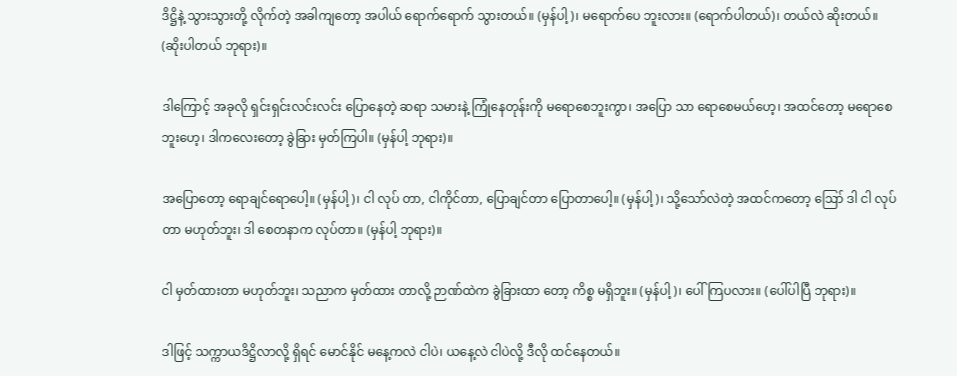ဒိဋ္ဌိနဲ့ သွားသွားတို့ လိုက်တဲ့ အခါကျတော့ အပါယ် ရောက်ရောက် သွားတယ်။ (မှန်ပါ့)၊ မရောက်ပေ ဘူးလား။ (ရောက်ပါတယ်)၊ တယ်လဲ ဆိုးတယ်။ (ဆိုးပါတယ် ဘုရား)။

ဒါကြောင့် အခုလို ရှင်းရှင်းလင်းလင်း ပြောနေတဲ့ ဆရာ သမားနဲ့ ကြုံနေတုန်းကို မရောစေဘူးကွာ၊ အပြော သာ ရောစေမယ်ဟေ့၊ အထင်တော့ မရောစေဘူးဟေ့၊ ဒါကလေးတော့ ခွဲခြား မှတ်ကြပါ။ (မှန်ပါ့ ဘုရား)။

အပြောတော့ ရောချင်ရောပေါ့။ (မှန်ပါ့)၊ ငါ လုပ် တာ, ငါကိုင်တာ, ပြောချင်တာ ပြောတာပေါ့။ (မှန်ပါ့)၊ သို့သော်လဲတဲ့ အထင်ကတော့ ဪ ဒါ ငါ လုပ်တာ မဟုတ်ဘူး၊ ဒါ စေတနာက လုပ်တာ။ (မှန်ပါ့ ဘုရား)။

ငါ မှတ်ထားတာ မဟုတ်ဘူး၊ သညာက မှတ်ထား တာလို့ ဉာဏ်ထဲက ခွဲခြားထာ တော့ ကိစ္စ မရှိဘူး။ (မှန်ပါ့)၊ ပေါ်ကြပလား။ (ပေါ်ပါပြီ ဘုရား)။

ဒါဖြင့် သက္ကာယဒိဋ္ဌိလာလို့ ရှိရင် မောင်နိုင် မနေ့ကလဲ ငါပဲ၊ ယနေ့လဲ ငါပဲလို့ ဒီလို ထင်နေတယ်။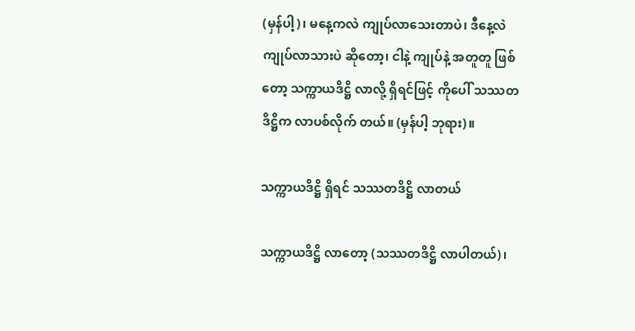(မှန်ပါ့)၊ မနေ့ကလဲ ကျုပ်လာသေးတာပဲ၊ ဒီနေ့လဲ ကျုပ်လာသားပဲ ဆိုတော့၊ ငါနဲ့ ကျုပ်နဲ့ အတူတူ ဖြစ်တော့ သက္ကာယဒိဋ္ဌိ လာလို့ ရှိရင်ဖြင့် ကိုပေါ် သဿတဒိဋ္ဌိက လာပစ်လိုက် တယ်။ (မှန်ပါ့ ဘုရား)။

သက္ကာယဒိဋ္ဌိ ရှိရင် သဿတဒိဋ္ဌိ လာတယ်

သက္ကာယဒိဋ္ဌိ လာတော့ (သဿတဒိဋ္ဌိ လာပါတယ်)၊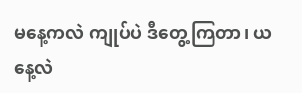မနေ့ကလဲ ကျုပ်ပဲ ဒီတွေ့ကြတာ၊ ယနေ့လဲ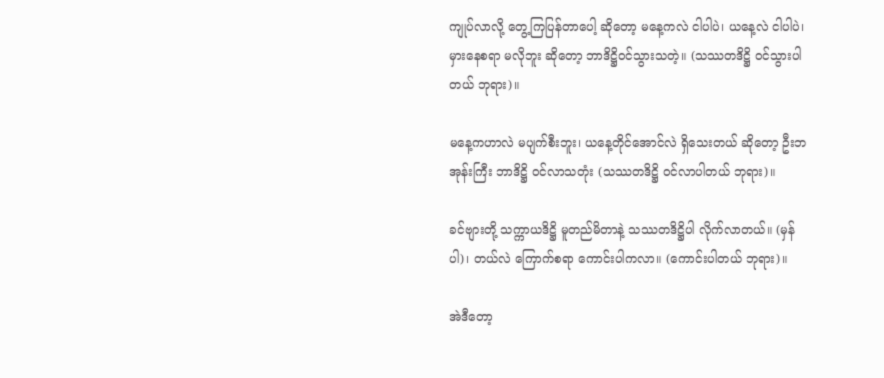ကျုပ်လာလို့ တွေ့ကြပြန်တာပေါ့ ဆိုတော့ မနေ့ကလဲ ငါပါပဲ၊ ယနေ့လဲ ငါပါပဲ၊ မှားနေစရာ မလိုဘူး ဆိုတော့ ဘာဒိဋ္ဌိဝင်သွားသတဲ့။ (သဿတဒိဋ္ဌိ ဝင်သွားပါတယ် ဘုရား)။

မနေ့ကဟာလဲ မပျက်စီးဘူး၊ ယနေ့တိုင်အောင်လဲ ရှိသေးတယ် ဆိုတော့ ဦးဘအုန်းကြီး ဘာဒိဋ္ဌိ ဝင်လာသတုံး (သဿတဒိဋ္ဌိ ဝင်လာပါတယ် ဘုရား)။

ခင်ဗျားတို့ သက္ကာယဒိဋ္ဌိ မူတည်မိတာနဲ့ သဿတဒိဋ္ဌိပါ လိုက်လာတယ်။ (မှန်ပါ)၊ တယ်လဲ ကြောက်စရာ ကောင်းပါကလာ။ (ကောင်းပါတယ် ဘုရား)။

အဲဒီတော့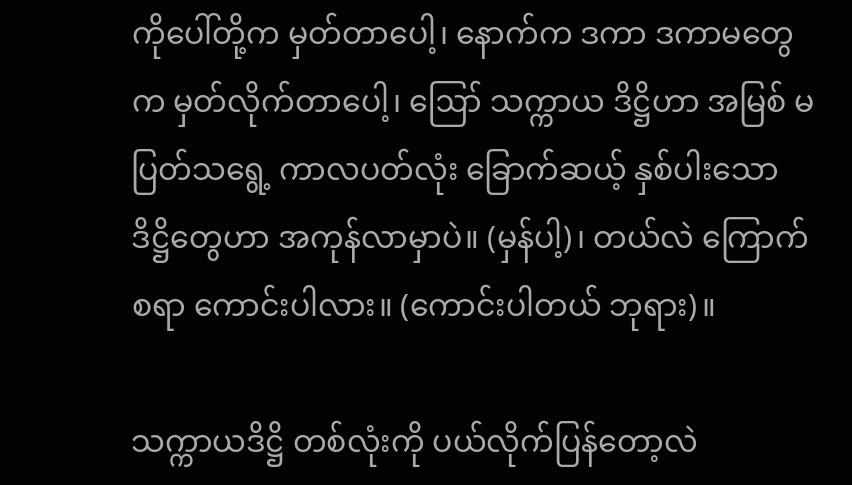ကိုပေါ်တို့က မှတ်တာပေါ့၊ နောက်က ဒကာ ဒကာမတွေက မှတ်လိုက်တာပေါ့၊ ဪ သက္ကာယ ဒိဋ္ဌိဟာ အမြစ် မပြတ်သရွေ့ ကာလပတ်လုံး ခြောက်ဆယ့် နှစ်ပါးသော ဒိဋ္ဌိတွေဟာ အကုန်လာမှာပဲ။ (မှန်ပါ့)၊ တယ်လဲ ကြောက်စရာ ကောင်းပါလား။ (ကောင်းပါတယ် ဘုရား)။

သက္ကာယဒိဋ္ဌိ တစ်လုံးကို ပယ်လိုက်ပြန်တော့လဲ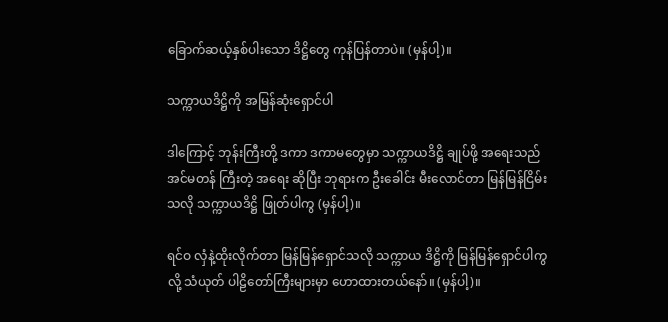ခြောက်ဆယ့်နှစ်ပါးသော ဒိဋ္ဌိတွေ ကုန်ပြန်တာပဲ။ (မှန်ပါ့)။

သက္ကာယဒိဋ္ဌိကို အမြန်ဆုံးရှောင်ပါ

ဒါကြောင့် ဘုန်းကြီးတို့ ဒကာ ဒကာမတွေမှာ သက္ကာယဒိဋ္ဌိ ချုပ်ဖို့ အရေးသည် အင်မတန် ကြီးတဲ့ အရေး ဆိုပြီး ဘုရားက ဦးခေါင်း မီးလောင်တာ မြန်မြန်ငြိမ်းသလို သက္ကာယဒိဋ္ဌိ ဖြုတ်ပါကွ (မှန်ပါ့)။

ရင်ဝ လှံနဲ့ထိုးလိုက်တာ မြန်မြန်ရှောင်သလို သက္ကာယ ဒိဋ္ဌိကို မြန်မြန်ရှောင်ပါကွလို့ သံယုတ် ပါဠိတော်ကြီးများမှာ ဟောထားတယ်နော်။ (မှန်ပါ့)။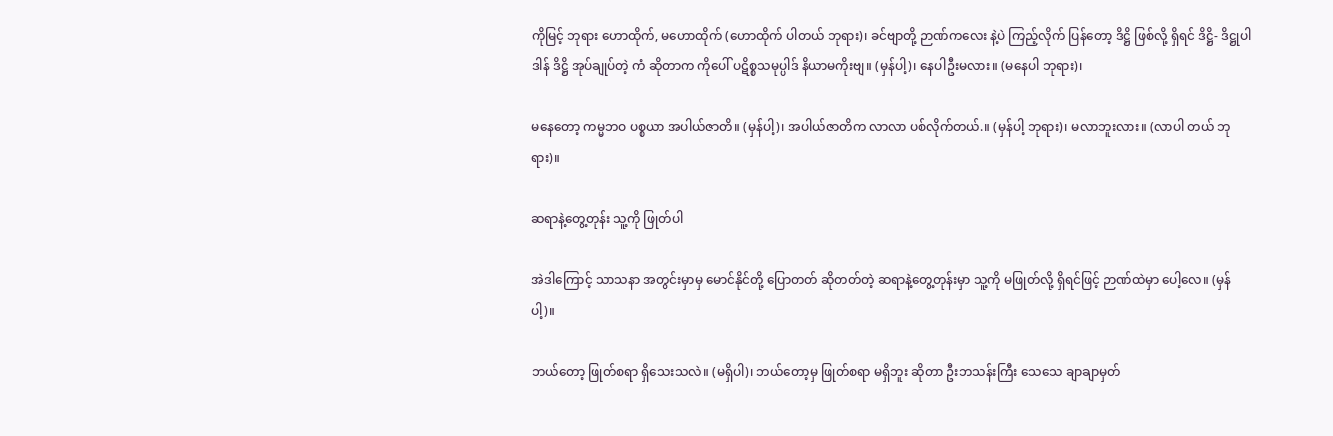ကိုမြင့် ဘုရား ဟောထိုက်, မဟောထိုက် (ဟောထိုက် ပါတယ် ဘုရား)၊ ခင်ဗျာတို့ ဉာဏ်ကလေး နဲ့ပဲ ကြည့်လိုက် ပြန်တော့ ဒိဋ္ဌိ ဖြစ်လို့ ရှိရင် ဒိဋ္ဌိ- ဒိဋ္ဌုပါဒါန် ဒိဋ္ဌိ အုပ်ချုပ်တဲ့ ကံ ဆိုတာက ကိုပေါ် ပဋိစ္စသမုပ္ပါဒ် နိယာမကိုးဗျ။ (မှန်ပါ့)၊ နေပါဦးမလား။ (မနေပါ ဘုရား)၊

မနေတော့ ကမ္မဘဝ ပစ္စယာ အပါယ်ဇာတိ။ (မှန်ပါ့)၊ အပါယ်ဇာတိက လာလာ ပစ်လိုက်တယ်.။ (မှန်ပါ့ ဘုရား)၊ မလာဘူးလား။ (လာပါ တယ် ဘုရား)။

ဆရာနဲ့တွေ့တုန်း သူ့ကို ဖြုတ်ပါ

အဲဒါကြောင့် သာသနာ အတွင်းမှာမှ မောင်နိုင်တို့ ပြောတတ် ဆိုတတ်တဲ့ ဆရာနဲ့တွေ့တုန်းမှာ သူ့ကို မဖြုတ်လို့ ရှိရင်ဖြင့် ဉာဏ်ထဲမှာ ပေါ့လေ။ (မှန်ပါ့)။

ဘယ်တော့ ဖြုတ်စရာ ရှိသေးသလဲ။ (မရှိပါ)၊ ဘယ်တော့မှ ဖြုတ်စရာ မရှိဘူး ဆိုတာ ဦးဘသန်းကြီး သေသေ ချာချာမှတ်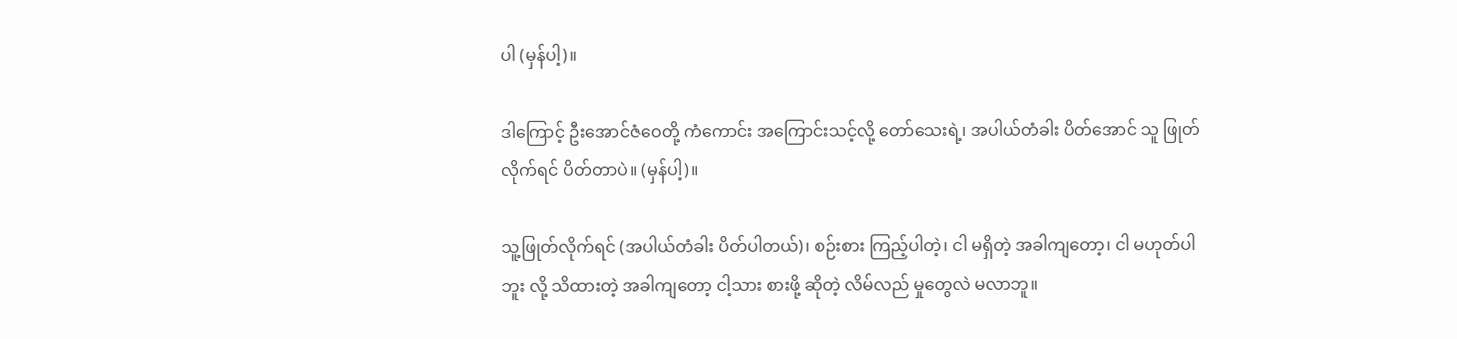ပါ (မှန်ပါ့)။

ဒါကြောင့် ဦးအောင်ဇံဝေတို့ ကံကောင်း အကြောင်းသင့်လို့ တော်သေးရဲ့၊ အပါယ်တံခါး ပိတ်အောင် သူ ဖြုတ် လိုက်ရင် ပိတ်တာပဲ။ (မှန်ပါ့)။

သူ့ဖြုတ်လိုက်ရင် (အပါယ်တံခါး ပိတ်ပါတယ်)၊ စဉ်းစား ကြည့်ပါတဲ့၊ ငါ မရှိတဲ့ အခါကျတော့၊ ငါ မဟုတ်ပါဘူး လို့ သိထားတဲ့ အခါကျတော့ ငါ့သား စားဖို့ ဆိုတဲ့ လိမ်လည် မှုတွေလဲ မလာဘူ။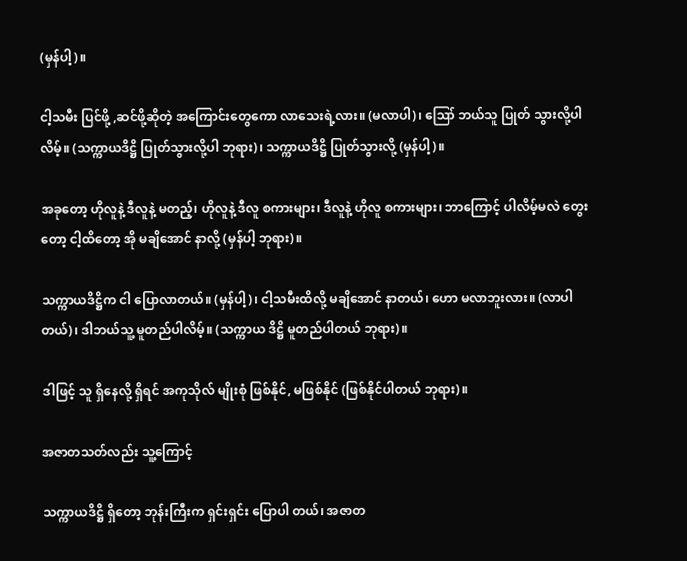(မှန်ပါ့)။

ငါ့သမီး ပြင်ဖို့ ,ဆင်ဖို့ဆိုတဲ့ အကြောင်းတွေကော လာသေးရဲ့လား။ (မလာပါ)၊ ဪ ဘယ်သူ ပြုတ် သွားလို့ပါလိမ့်။ (သက္ကာယဒိဋ္ဌိ ပြုတ်သွားလို့ပါ ဘုရား)၊ သက္ကာယဒိဋ္ဌိ ပြုတ်သွားလို့ (မှန်ပါ့)။

အခုတော့ ဟိုလူနဲ့ ဒီလူနဲ့ မတည့်၊ ဟိုလူနဲ့ ဒီလူ စကားများ၊ ဒီလူနဲ့ ဟိုလူ စကားများ၊ ဘာကြောင့် ပါလိမ့်မလဲ တွေးတော့ ငါ့ထိတော့ အို မချိအောင် နာလို့ (မှန်ပါ့ ဘုရား)။

သက္ကာယဒိဋ္ဌိက ငါ ပြောလာတယ်။ (မှန်ပါ့)၊ ငါ့သမီးထိလို့ မချိအောင် နာတယ်၊ ဟော မလာဘူးလား။ (လာပါတယ်)၊ ဒါဘယ်သူ့ မူတည်ပါလိမ့်။ (သက္ကာယ ဒိဋ္ဌိ မူတည်ပါတယ် ဘုရား)။

ဒါဖြင့် သူ ရှိနေလို့ ရှိရင် အကုသိုလ် မျိုးစုံ ဖြစ်နိုင်, မဖြစ်နိုင် (ဖြစ်နိုင်ပါတယ် ဘုရား)။

အဇာတသတ်လည်း သူ့ကြောင့်

သက္ကာယဒိဋ္ဌိ ရှိတော့ ဘုန်းကြီးက ရှင်းရှင်း ပြောပါ တယ်၊ အဇာတ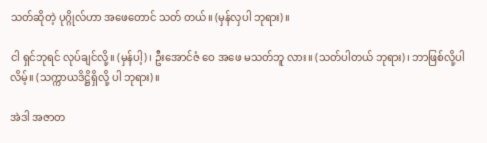သတ်ဆိုတဲ့ ပုဂ္ဂိုလ်ဟာ အဖေတောင် သတ် တယ်။ (မှန်လှပါ ဘုရား)။

ငါ ရှင်ဘုရင် လုပ်ချင်လို့။ (မှန်ပါ့)၊ ဦးအောင်ဇံ ဝေ အဖေ မသတ်ဘူ လား။ (သတ်ပါတယ် ဘုရား)၊ ဘာဖြစ်လို့ပါလိမ့်။ (သက္ကာယဒိဋ္ဌိရှိလို့ ပါ ဘုရား)။

အဲဒါ အဇာတ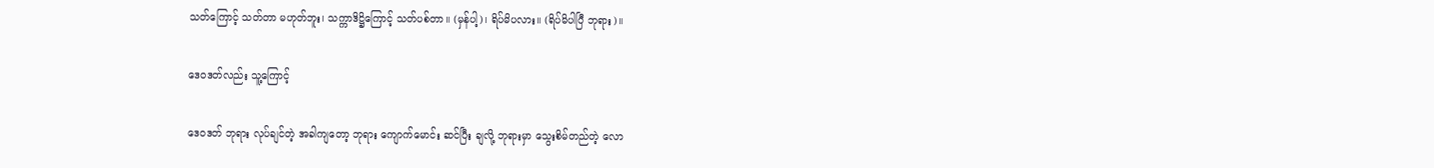သတ်ကြောင့် သတ်တာ မဟုတ်ဘူး၊ သက္ကာဒိဋ္ဌိကြောင့် သတ်ပစ်တာ။ (မှန်ပါ့)၊ ရိပ်မိပလား။ (ရိပ်မိပါပြီ ဘုရား)။

ဒေဝဒတ်လည်း သူ့ကြောင့်

ဒေဝဒတ် ဘုရား လုပ်ချင်တဲ့ အခါကျတော့ ဘုရား ကျောက်မောင်း ဆင်ပြီး ချလို့ ဘုရားမှာ သွေးစိမ်တည်တဲ့ လော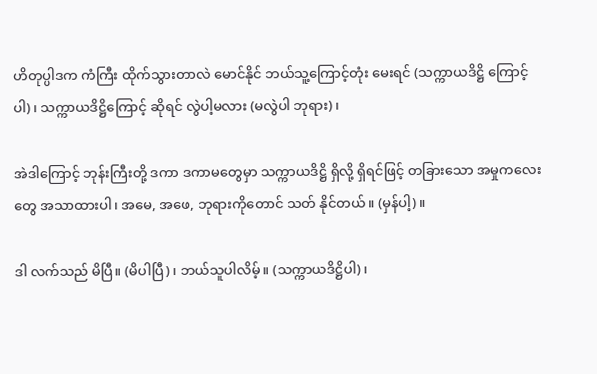ဟိတုပ္ပါဒက ကံကြီး ထိုက်သွားတာလဲ မောင်နိုင် ဘယ်သူ့ကြောင့်တုံး မေးရင် (သက္ကာယဒိဋ္ဌိ ကြောင့်ပါ)၊ သက္ကာယဒိဋ္ဌိကြောင့် ဆိုရင် လွဲပါ့မလား (မလွဲပါ ဘုရား)၊

အဲဒါကြောင့် ဘုန်းကြီးတို့ ဒကာ ဒကာမတွေမှာ သက္ကာယဒိဋ္ဌိ ရှိလို့ ရှိရင်ဖြင့် တခြားသော အမှုကလေး တွေ အသာထားပါ၊ အမေ, အဖေ, ဘုရားကိုတောင် သတ် နိုင်တယ်။ (မှန်ပါ့)။

ဒါ လက်သည် မိပြီ။ (မိပါပြီ)၊ ဘယ်သူပါလိမ့်။ (သက္ကာယဒိဋ္ဌိပါ)၊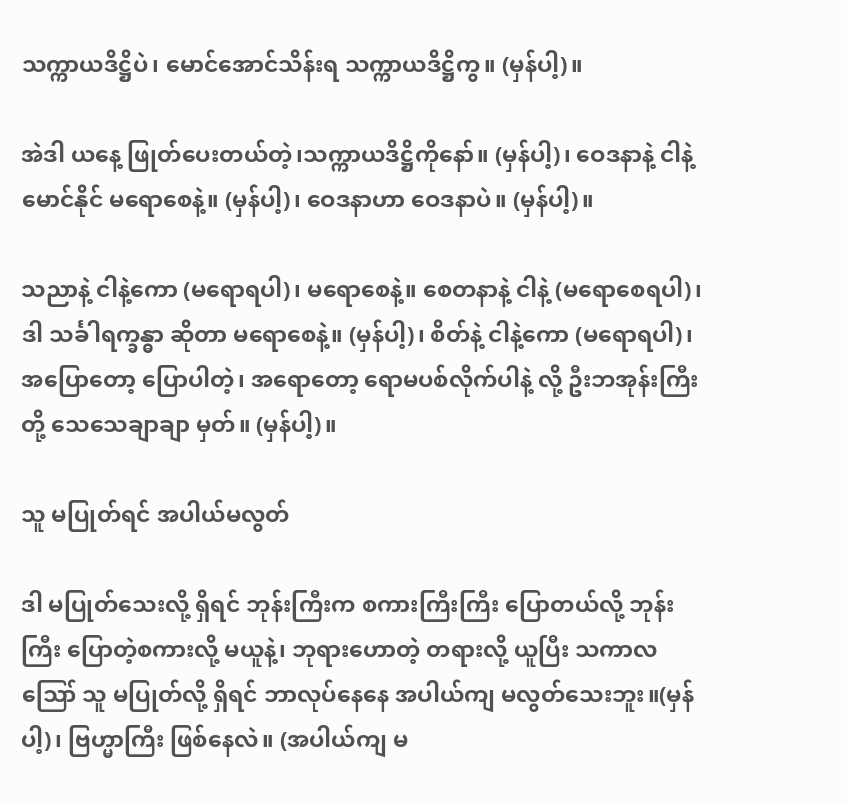သက္ကာယဒိဋ္ဌိပဲ၊ မောင်အောင်သိန်းရ သက္ကာယဒိဋ္ဌိကွ။ (မှန်ပါ့)။

အဲဒါ ယနေ့ ဖြုတ်ပေးတယ်တဲ့၊သက္ကာယဒိဋ္ဌိကိုနော်။ (မှန်ပါ့)၊ ဝေဒနာနဲ့ ငါနဲ့ မောင်နိုင် မရောစေနဲ့။ (မှန်ပါ့)၊ ဝေဒနာဟာ ဝေဒနာပဲ။ (မှန်ပါ့)။

သညာနဲ့ ငါနဲ့ကော (မရောရပါ)၊ မရောစေနဲ့။ စေတနာနဲ့ ငါနဲ့ (မရောစေရပါ)၊ ဒါ သင်္ခါရက္ခန္ဓာ ဆိုတာ မရောစေနဲ့။ (မှန်ပါ့)၊ စိတ်နဲ့ ငါနဲ့ကော (မရောရပါ)၊ အပြောတော့ ပြောပါတဲ့၊ အရောတော့ ရောမပစ်လိုက်ပါနဲ့ လို့ ဦးဘအုန်းကြီးတို့ သေသေချာချာ မှတ်။ (မှန်ပါ့)။

သူ မပြုတ်ရင် အပါယ်မလွတ်

ဒါ မပြုတ်သေးလို့ ရှိရင် ဘုန်းကြီးက စကားကြီးကြီး ပြောတယ်လို့ ဘုန်းကြီး ပြောတဲ့စကားလို့ မယူနဲ့၊ ဘုရားဟောတဲ့ တရားလို့ ယူပြီး သကာလ ဪ သူ မပြုတ်လို့ ရှိရင် ဘာလုပ်နေနေ အပါယ်ကျ မလွတ်သေးဘူး။(မှန်ပါ့)၊ ဗြဟ္မာကြီး ဖြစ်နေလဲ။ (အပါယ်ကျ မ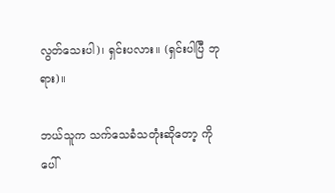လွတ်သေးပါ)၊ ရှင်းပလား။ (ရှင်းပါပြီ ဘုရား)။

ဘယ်သူက သက်သေခံသတုံးဆိုတော့ ကိုပေါ်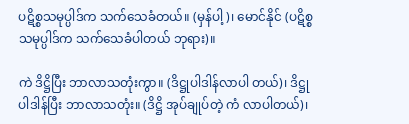ပဋိစ္စသမုပ္ပါဒ်က သက်သေခံတယ်။ (မှန်ပါ့)၊ မောင်နိုင် (ပဋိစ္စသမုပ္ပါဒ်က သက်သေခံပါတယ် ဘုရား)။

ကဲ ဒိဋ္ဌိပြီး ဘာလာသတုံးကွာ။ (ဒိဋ္ဌုပါဒါန်လာပါ တယ်)၊ ဒိဋ္ဌုပါဒါန်ပြီး ဘာလာသတုံး။ (ဒိဋ္ဌိ အုပ်ချုပ်တဲ့ ကံ လာပါတယ်)၊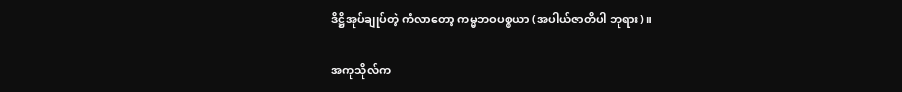ဒိဋ္ဌိအုပ်ချုပ်တဲ့ ကံလာတော့ ကမ္မဘဝပစ္စယာ (အပါယ်ဇာတိပါ ဘုရား)။

အကုသိုလ်က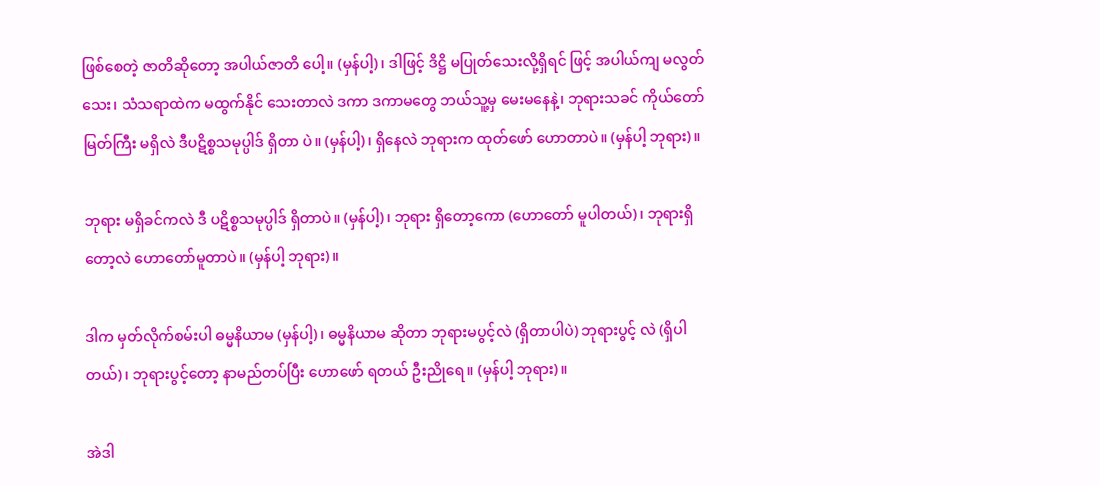ဖြစ်စေတဲ့ ဇာတိဆိုတော့ အပါယ်ဇာတိ ပေါ့။ (မှန်ပါ့)၊ ဒါဖြင့် ဒိဋ္ဌိ မပြုတ်သေးလို့ရှိရင် ဖြင့် အပါယ်ကျ မလွတ်သေး၊ သံသရာထဲက မထွက်နိုင် သေးတာလဲ ဒကာ ဒကာမတွေ ဘယ်သူ့မှ မေးမနေနဲ့၊ ဘုရားသခင် ကိုယ်တော်မြတ်ကြီး မရှိလဲ ဒီပဋိစ္စသမုပ္ပါဒ် ရှိတာ ပဲ။ (မှန်ပါ့)၊ ရှိနေလဲ ဘုရားက ထုတ်ဖော် ဟောတာပဲ။ (မှန်ပါ့ ဘုရား)။

ဘုရား မရှိခင်ကလဲ ဒီ ပဋိစ္စသမုပ္ပါဒ် ရှိတာပဲ။ (မှန်ပါ့)၊ ဘုရား ရှိတော့ကော (ဟောတော် မူပါတယ်)၊ ဘုရားရှိတော့လဲ ဟောတော်မူတာပဲ။ (မှန်ပါ့ ဘုရား)။

ဒါက မှတ်လိုက်စမ်းပါ ဓမ္မနိယာမ (မှန်ပါ့)၊ ဓမ္မနိယာမ ဆိုတာ ဘုရားမပွင့်လဲ (ရှိတာပါပဲ) ဘုရားပွင့် လဲ (ရှိပါတယ်)၊ ဘုရားပွင့်တော့ နာမည်တပ်ပြီး ဟောဖော် ရတယ် ဦးညိုရေ။ (မှန်ပါ့ ဘုရား)။

အဲဒါ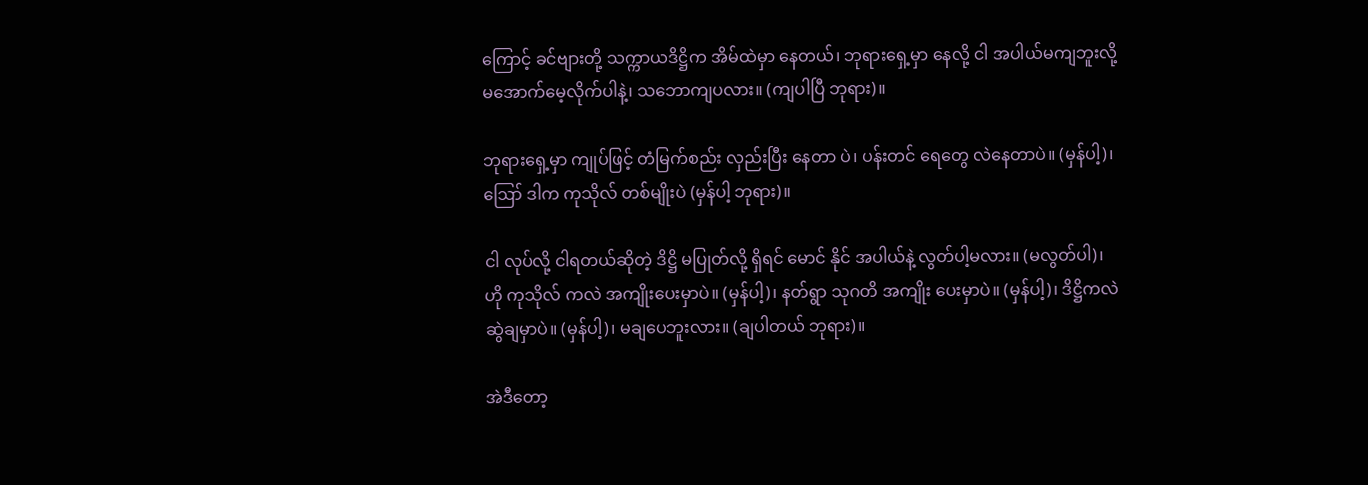ကြောင့် ခင်ဗျားတို့ သက္ကာယဒိဋ္ဌိက အိမ်ထဲမှာ နေတယ်၊ ဘုရားရှေ့မှာ နေလို့ ငါ အပါယ်မကျဘူးလို့ မအောက်မေ့လိုက်ပါနဲ့၊ သဘောကျပလား။ (ကျပါပြီ ဘုရား)။

ဘုရားရှေ့မှာ ကျုပ်ဖြင့် တံမြက်စည်း လှည်းပြီး နေတာ ပဲ၊ ပန်းတင် ရေတွေ လဲနေတာပဲ။ (မှန်ပါ့)၊ ဪ ဒါက ကုသိုလ် တစ်မျိုးပဲ (မှန်ပါ့ ဘုရား)။

ငါ လုပ်လို့ ငါရတယ်ဆိုတဲ့ ဒိဋ္ဌိ မပြုတ်လို့ ရှိရင် မောင် နိုင် အပါယ်နဲ့ လွတ်ပါ့မလား။ (မလွတ်ပါ)၊ ဟို ကုသိုလ် ကလဲ အကျိုးပေးမှာပဲ။ (မှန်ပါ့)၊ နတ်ရွာ သုဂတိ အကျိုး ပေးမှာပဲ။ (မှန်ပါ့)၊ ဒိဋ္ဌိကလဲ ဆွဲချမှာပဲ။ (မှန်ပါ့)၊ မချပေဘူးလား။ (ချပါတယ် ဘုရား)။

အဲဒီတော့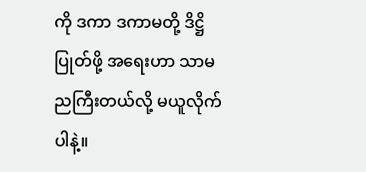ကို ဒကာ ဒကာမတို့ ဒိဋ္ဌိပြုတ်ဖို့ အရေးဟာ သာမညကြီးတယ်လို့ မယူလိုက်ပါနဲ့။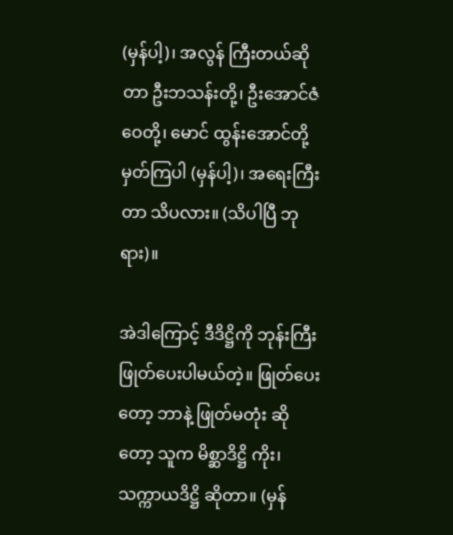(မှန်ပါ့)၊ အလွန် ကြီးတယ်ဆိုတာ ဦးဘသန်းတို့၊ ဦးအောင်ဇံဝေတို့၊ မောင် ထွန်းအောင်တို့ မှတ်ကြပါ (မှန်ပါ့)၊ အရေးကြီးတာ သိပလား။ (သိပါပြီ ဘုရား)။

အဲဒါကြောင့် ဒီဒိဋ္ဌိကို ဘုန်းကြီး ဖြုတ်ပေးပါမယ်တဲ့။ ဖြုတ်ပေးတော့ ဘာနဲ့ ဖြုတ်မတုံး ဆိုတော့ သူက မိစ္ဆာဒိဋ္ဌိ ကိုး၊ သက္ကာယဒိဋ္ဌိ ဆိုတာ။ (မှန်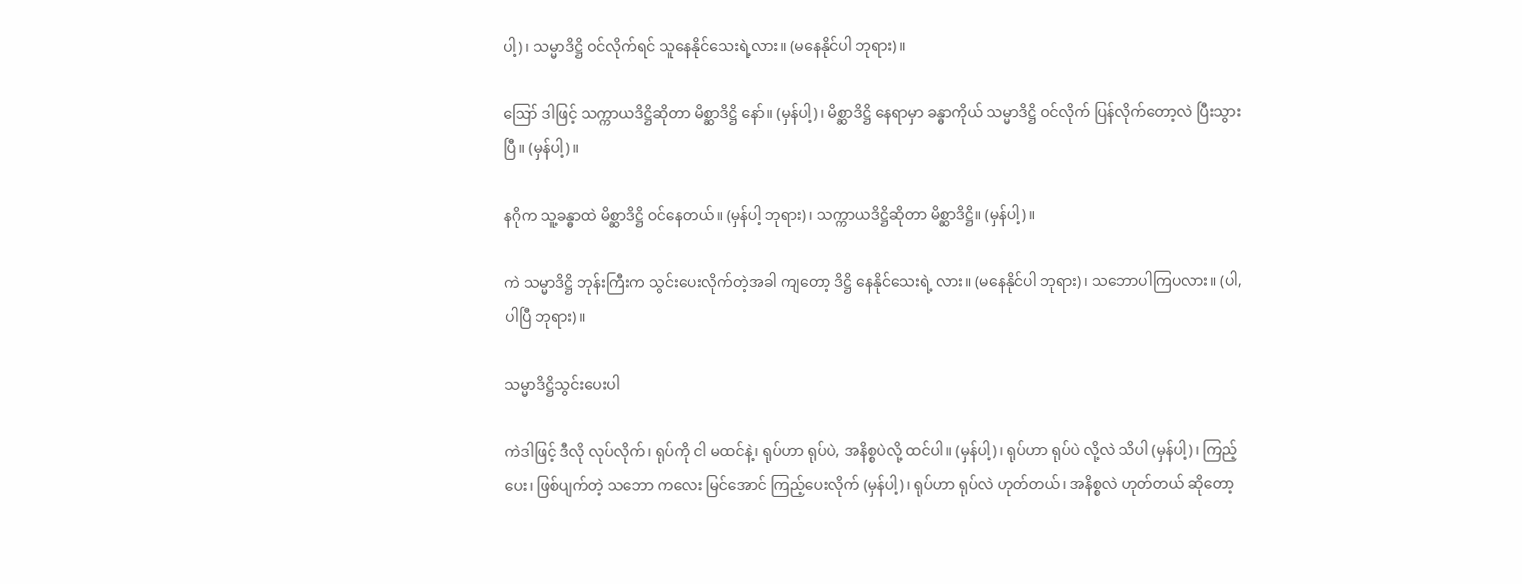ပါ့)၊ သမ္မာဒိဋ္ဌိ ဝင်လိုက်ရင် သူနေနိုင်သေးရဲ့လား။ (မနေနိုင်ပါ ဘုရား)။

ဪ ဒါဖြင့် သက္ကာယဒိဋ္ဌိဆိုတာ မိစ္ဆာဒိဋ္ဌိ နော်။ (မှန်ပါ့)၊ မိစ္ဆာဒိဋ္ဌိ နေရာမှာ ခန္ဓာကိုယ် သမ္မာဒိဋ္ဌိ ဝင်လိုက် ပြန်လိုက်တော့လဲ ပြီးသွားပြီ။ (မှန်ပါ့)။

နဂိုက သူ့ခန္ဓာထဲ မိစ္ဆာဒိဋ္ဌိ ဝင်နေတယ်။ (မှန်ပါ့ ဘုရား)၊ သက္ကာယဒိဋ္ဌိဆိုတာ မိစ္ဆာဒိဋ္ဌိ။ (မှန်ပါ့)။

ကဲ သမ္မာဒိဋ္ဌိ ဘုန်းကြီးက သွင်းပေးလိုက်တဲ့အခါ ကျတော့ ဒိဋ္ဌိ နေနိုင်သေးရဲ့ လား။ (မနေနိုင်ပါ ဘုရား)၊ သဘောပါကြပလား။ (ပါ,ပါပြီ ဘုရား)။

သမ္မာဒိဋ္ဌိသွင်းပေးပါ

ကဲဒါဖြင့် ဒီလို လုပ်လိုက်၊ ရုပ်ကို ငါ မထင်နဲ့၊ ရုပ်ဟာ ရုပ်ပဲ, အနိစ္စပဲလို့ ထင်ပါ။ (မှန်ပါ့)၊ ရုပ်ဟာ ရုပ်ပဲ လို့လဲ သိပါ (မှန်ပါ့)၊ ကြည့်ပေး၊ ဖြစ်ပျက်တဲ့ သဘော ကလေး မြင်အောင် ကြည့်ပေးလိုက် (မှန်ပါ့)၊ ရုပ်ဟာ ရုပ်လဲ ဟုတ်တယ်၊ အနိစ္စလဲ ဟုတ်တယ် ဆိုတော့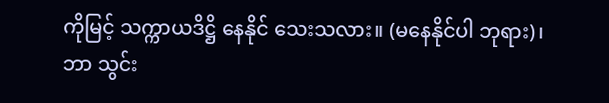ကိုမြင့် သက္ကာယဒိဋ္ဌိ နေနိုင် သေးသလား။ (မနေနိုင်ပါ ဘုရား)၊ ဘာ သွင်း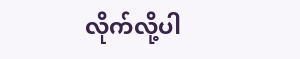လိုက်လို့ပါ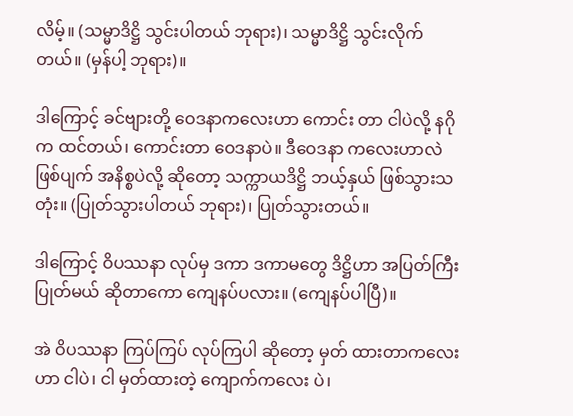လိမ့်။ (သမ္မာဒိဋ္ဌိ သွင်းပါတယ် ဘုရား)၊ သမ္မာဒိဋ္ဌိ သွင်းလိုက်တယ်။ (မှန်ပါ့ ဘုရား)။

ဒါကြောင့် ခင်ဗျားတို့ ဝေဒနာကလေးဟာ ကောင်း တာ ငါပဲလို့ နဂိုက ထင်တယ်၊ ကောင်းတာ ဝေဒနာပဲ။ ဒီဝေဒနာ ကလေးဟာလဲ ဖြစ်ပျက် အနိစ္စပဲလို့ ဆိုတော့ သက္ကာယဒိဋ္ဌိ ဘယ့်နှယ် ဖြစ်သွားသတုံး။ (ပြုတ်သွားပါတယ် ဘုရား)၊ ပြုတ်သွားတယ်။

ဒါကြောင့် ဝိပဿနာ လုပ်မှ ဒကာ ဒကာမတွေ ဒိဋ္ဌိဟာ အပြတ်ကြီး ပြုတ်မယ် ဆိုတာကော ကျေနပ်ပလား။ (ကျေနပ်ပါပြီ)။

အဲ ဝိပဿနာ ကြပ်ကြပ် လုပ်ကြပါ ဆိုတော့ မှတ် ထားတာကလေးဟာ ငါပဲ၊ ငါ မှတ်ထားတဲ့ ကျောက်ကလေး ပဲ၊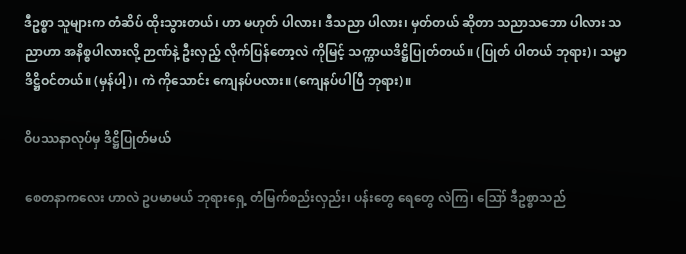ဒီဥစ္စာ သူများက တံဆိပ် ထိုးသွားတယ်၊ ဟာ မဟုတ် ပါလား၊ ဒီသညာ ပါလား၊ မှတ်တယ် ဆိုတာ သညာသဘော ပါလား သညာဟာ အနိစ္စပါလားလို့ ဉာဏ်နဲ့ ဦးလှည့် လိုက်ပြန်တော့လဲ ကိုမြင့် သက္ကာယဒိဋ္ဌိပြုတ်တယ်။ (ပြုတ် ပါတယ် ဘုရား)၊ သမ္မာဒိဋ္ဌိဝင်တယ်။ (မှန်ပါ့)၊ ကဲ ကိုသောင်း ကျေနပ်ပလား။ (ကျေနပ်ပါပြီ ဘုရား)။

ဝိပဿနာလုပ်မှ ဒိဋ္ဌိပြုတ်မယ်

စေတနာကလေး ဟာလဲ ဥပမာမယ် ဘုရားရှေ့ တံမြက်စည်းလှည်း၊ ပန်းတွေ ရေတွေ လဲကြ၊ ဪ ဒီဥစ္စာသည်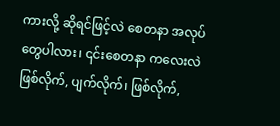ကားလို့ ဆိုရင်ဖြင့်လဲ စေတနာ အလုပ်တွေပါလား၊ ၎င်းစေတနာ ကလေးလဲ ဖြစ်လိုက်, ပျက်လိုက်၊ ဖြစ်လိုက်,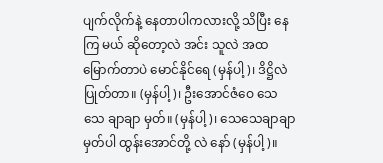ပျက်လိုက်နဲ့ နေတာပါကလားလို့ သိပြီး နေကြ မယ် ဆိုတော့လဲ အင်း သူလဲ အထမြောက်တာပဲ မောင်နိုင်ရေ (မှန်ပါ့)၊ ဒိဋ္ဌိလဲ ပြုတ်တာ။ (မှန်ပါ့)၊ ဦးအောင်ဇံဝေ သေသေ ချာချာ မှတ်။ (မှန်ပါ့)၊ သေသေချာချာ မှတ်ပါ ထွန်းအောင်တို့ လဲ နော် (မှန်ပါ့)။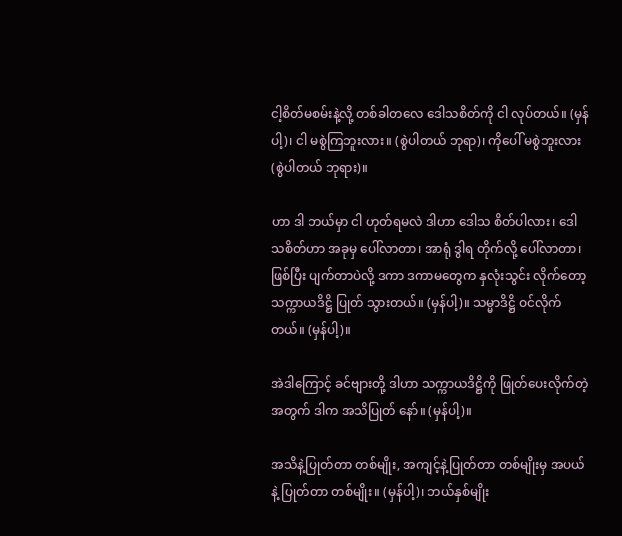ငါ့စိတ်မစမ်းနဲ့လို့ တစ်ခါတလေ ဒေါသစိတ်ကို ငါ လုပ်တယ်။ (မှန်ပါ့)၊ ငါ မစွဲကြဘူးလား။ (စွဲပါတယ် ဘုရာ)၊ ကိုပေါ် မစွဲဘူးလား (စွဲပါတယ် ဘုရား)။

ဟာ ဒါ ဘယ်မှာ ငါ ဟုတ်ရမလဲ ဒါဟာ ဒေါသ စိတ်ပါလား၊ ဒေါသစိတ်ဟာ အခုမှ ပေါ်လာတာ၊ အာရုံ ဒွါရ တိုက်လို့ ပေါ်လာတာ၊ ဖြစ်ပြီး ပျက်တာပဲလို့ ဒကာ ဒကာမတွေက နှလုံးသွင်း လိုက်တော့ သက္ကာယဒိဋ္ဌိ ပြုတ် သွားတယ်။ (မှန်ပါ့)။ သမ္မာဒိဋ္ဌိ ဝင်လိုက်တယ်။ (မှန်ပါ့)။

အဲဒါကြောင့် ခင်ဗျားတို့ ဒါဟာ သက္ကာယဒိဋ္ဌိကို ဖြုတ်ပေးလိုက်တဲ့ အတွက် ဒါက အသိပြုတ် နော်။ (မှန်ပါ့)။

အသိနဲ့ပြုတ်တာ တစ်မျိုး, အကျင့်နဲ့ပြုတ်တာ တစ်မျိုးမှ အပယ်နဲ့ ပြုတ်တာ တစ်မျိုး။ (မှန်ပါ့)၊ ဘယ်နှစ်မျိုး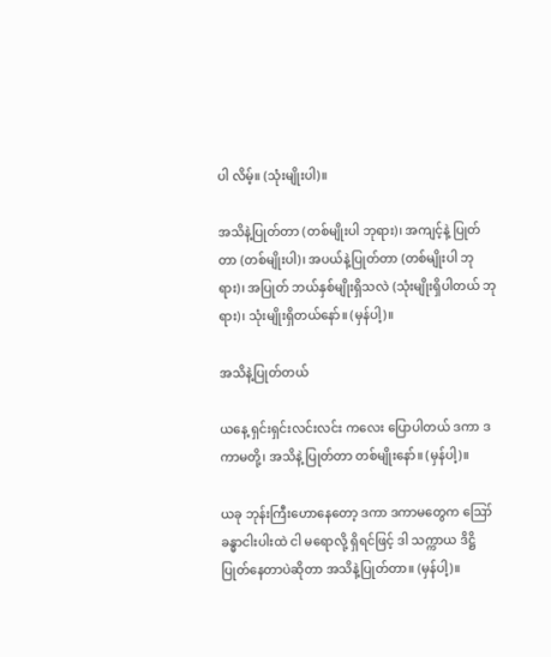ပါ လိမ့်။ (သုံးမျိုးပါ)။

အသိနဲ့ပြုတ်တာ (တစ်မျိုးပါ ဘုရား)၊ အကျင့်နဲ့ ပြုတ်တာ (တစ်မျိုးပါ)၊ အပယ်နဲ့ပြုတ်တာ (တစ်မျိုးပါ ဘုရား)၊ အပြုတ် ဘယ်နှစ်မျိုးရှိသလဲ (သုံးမျိုးရှိပါတယ် ဘုရား)၊ သုံးမျိုးရှိတယ်နော်။ (မှန်ပါ့)။

အသိနဲ့ပြုတ်တယ်

ယနေ့ ရှင်းရှင်းလင်းလင်း ကလေး ပြောပါတယ် ဒကာ ဒကာမတို့၊ အသိနဲ့ ပြုတ်တာ တစ်မျိုးနော်။ (မှန်ပါ့)။

ယခု ဘုန်းကြီးဟောနေတော့ ဒကာ ဒကာမတွေက ဪ ခန္ဓာငါးပါးထဲ ငါ မရောလို့ ရှိရင်ဖြင့် ဒါ သက္ကာယ ဒိဋ္ဌိပြုတ်နေတာပဲဆိုတာ အသိနဲ့ပြုတ်တာ။ (မှန်ပါ့)။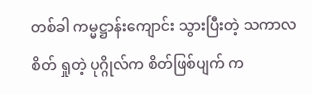တစ်ခါ ကမ္မဋ္ဌာန်းကျောင်း သွားပြီးတဲ့ သကာလ စိတ် ရှုတဲ့ ပုဂ္ဂိုလ်က စိတ်ဖြစ်ပျက် က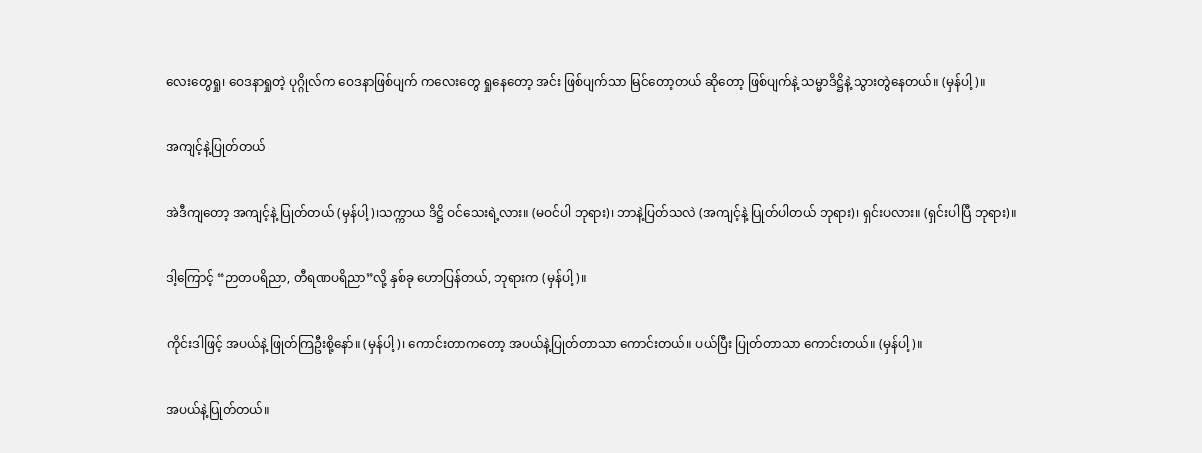လေးတွေရှု၊ ဝေဒနာရှုတဲ့ ပုဂ္ဂိုလ်က ဝေဒနာဖြစ်ပျက် ကလေးတွေ ရှုနေတော့ အင်း ဖြစ်ပျက်သာ မြင်တော့တယ် ဆိုတော့ ဖြစ်ပျက်နဲ့ သမ္မာဒိဋ္ဌိနဲ့ သွားတွဲနေတယ်။ (မှန်ပါ့)။

အကျင့်နဲ့ပြုတ်တယ်

အဲဒီကျတော့ အကျင့်နဲ့ ပြုတ်တယ် (မှန်ပါ့)၊သက္ကာယ ဒိဋ္ဌိ ဝင်သေးရဲ့လား။ (မဝင်ပါ ဘုရား)၊ ဘာနဲ့ပြတ်သလဲ (အကျင့်နဲ့ ပြုတ်ပါတယ် ဘုရား)၊ ရှင်းပလား။ (ရှင်းပါပြီ ဘုရား)။

ဒါ့ကြောင့် “ဉာတပရိညာ, တီရဏပရိညာ”လို့ နှစ်ခု ဟောပြန်တယ်, ဘုရားက (မှန်ပါ့)။

ကိုင်းဒါဖြင့် အပယ်နဲ့ ဖြုတ်ကြဦးစို့နော်။ (မှန်ပါ့)၊ ကောင်းတာကတော့ အပယ်နဲ့ပြုတ်တာသာ ကောင်းတယ်။ ပယ်ပြီး ပြုတ်တာသာ ကောင်းတယ်။ (မှန်ပါ့)။

အပယ်နဲ့ပြုတ်တယ်။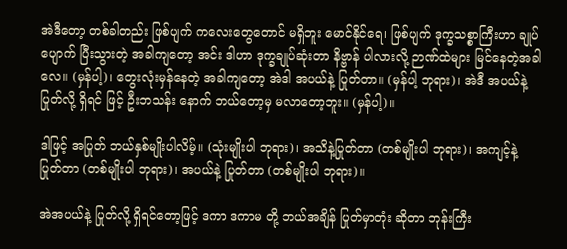အဲဒီတော့ တစ်ခါတည်း ဖြစ်ပျက် ကလေးတွေတောင် မရှိဘူး မောင်နိုင်ရေ၊ ဖြစ်ပျက် ဒုက္ခသစ္စာကြီးဟာ ချုပ်ပျောက် ပြီးသွားတဲ့ အခါကျတော့ အင်း ဒါဟာ ဒုက္ခချုပ်ဆုံးတာ နိဗ္ဗာန် ပါလားလို့ ဉာဏ်ထဲများ မြင်နေတဲ့အခါ လေ။ (မှန်ပါ့)၊ တွေးလုံးမှန်နေတဲ့ အခါကျတော့ အဲဒါ အပယ်နဲ့ ပြုတ်တာ။ (မှန်ပါ့ ဘုရား)၊ အဲဒီ အပယ်နဲ့ ပြုတ်လို့ ရှိရင် ဖြင့် ဦးဘသန်း နောက် ဘယ်တော့မှ မလာတော့ဘူး။ (မှန်ပါ့)။

ဒါဖြင့် အပြုတ် ဘယ်နှစ်မျိုးပါလိမ့်။ (သုံးမျိုးပါ ဘုရား)၊ အသိနဲ့ပြုတ်တာ (တစ်မျိုးပါ ဘုရား)၊ အကျင့်နဲ့ ပြုတ်တာ (တစ်မျိုးပါ ဘုရား)၊ အပယ်နဲ့ ပြုတ်တာ (တစ်မျိုးပါ ဘုရား)။

အဲအပယ်နဲ့ ပြုတ်လို့ ရှိရင်တော့ဖြင့် ဒကာ ဒကာမ တို့ ဘယ်အချိန် ပြုတ်မှာတုံး ဆိုတာ ဘုန်းကြီး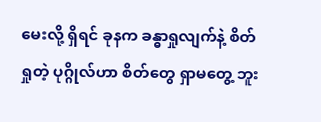မေးလို့ ရှိရင် ခုနက ခန္ဓာရှုလျက်နဲ့ စိတ်ရှုတဲ့ ပုဂ္ဂိုလ်ဟာ စိတ်တွေ ရှာမတွေ့ ဘူး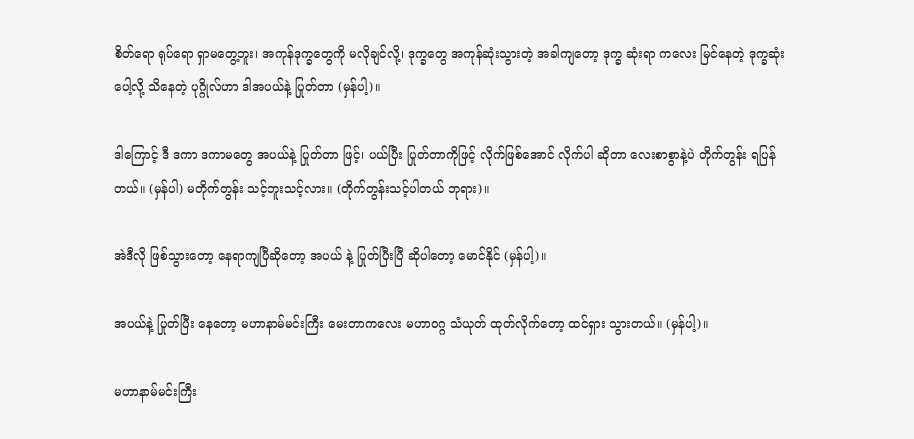စိတ်ရော ရုပ်ရော ရှာမတွေ့ဘူး၊ အကုန်ဒုက္ခတွေကို မလိုချင်လို့၊ ဒုက္ခတွေ အကုန်ဆုံးသွားတဲ့ အခါကျတော့ ဒုက္ခ ဆုံးရာ ကလေး မြင်နေတဲ့ ဒုက္ခဆုံးပေါ့လို့ သိနေတဲ့ ပုဂ္ဂိုလ်ဟာ ဒါအပယ်နဲ့ ပြုတ်တာ (မှန်ပါ့)။

ဒါကြောင့် ဒီ ဒကာ ဒကာမတွေ အပယ်နဲ့ ပြုတ်တာ ဖြင့်၊ ပယ်ပြီး ပြုတ်တာကိုဖြင့် လိုက်ဖြစ်အောင် လိုက်ပါ ဆိုတာ လေးစာစွာနဲ့ပဲ တိုက်တွန်း ရပြန်တယ်။ (မှန်ပါ) မတိုက်တွန်း သင့်ဘူးသင့်လား။ (တိုက်တွန်းသင့်ပါတယ် ဘုရား)။

အဲဒီလို ဖြစ်သွားတော့ နေရာကျပြီဆိုတော့ အပယ် နဲ့ ပြုတ်ပြီးပြီ ဆိုပါတော့ မောင်နိုင် (မှန်ပါ့)။

အပယ်နဲ့ ပြုတ်ပြီး နေတော့ မဟာနာမ်မင်းကြီး မေးတာကလေး မဟာဝဂ္ဂ သံယုတ် ထုတ်လိုက်တော့ ထင်ရှား သွားတယ်။ (မှန်ပါ့)။

မဟာနာမ်မင်းကြီး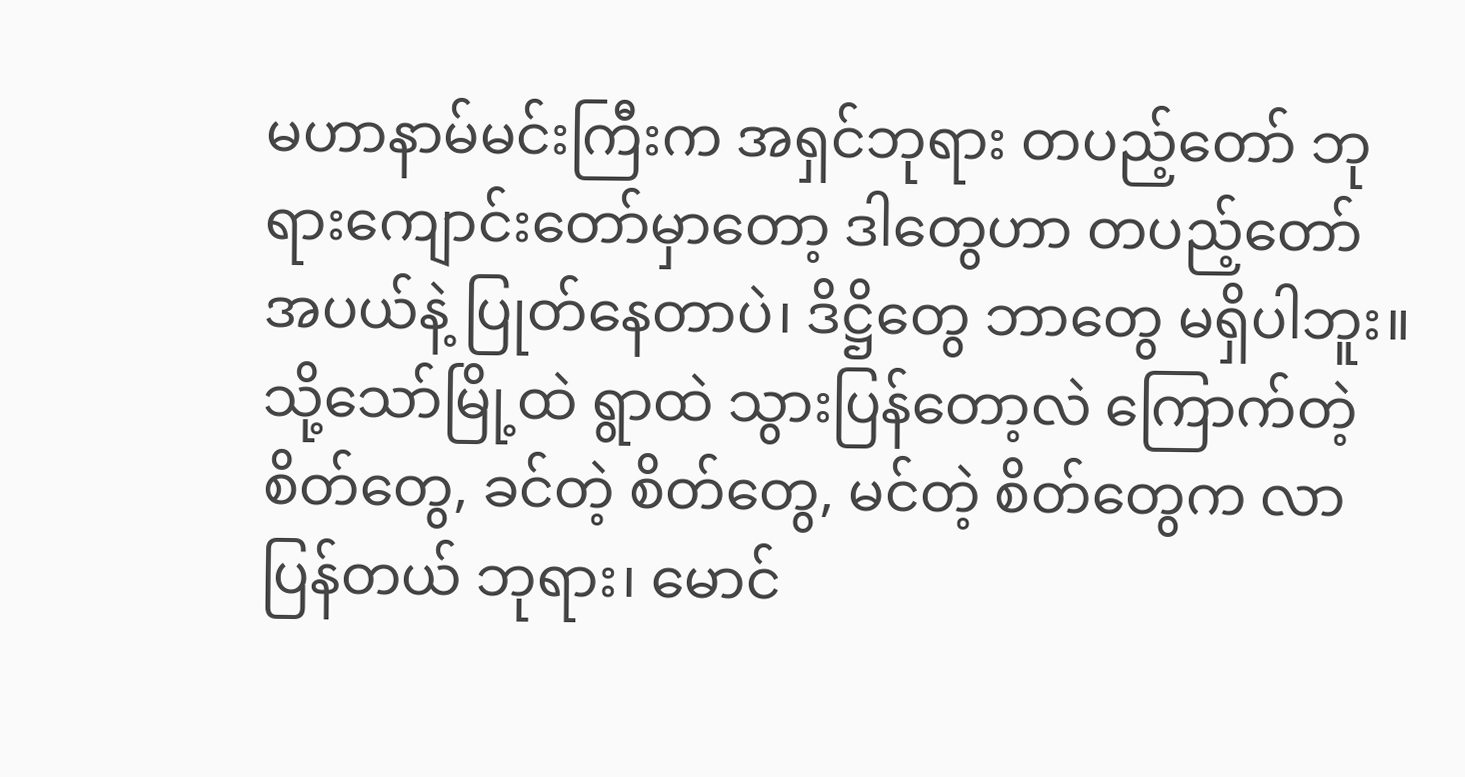မဟာနာမ်မင်းကြီးက အရှင်ဘုရား တပည့်တော် ဘုရားကျောင်းတော်မှာတော့ ဒါတွေဟာ တပည့်တော် အပယ်နဲ့ ပြုတ်နေတာပဲ၊ ဒိဋ္ဌိတွေ ဘာတွေ မရှိပါဘူး။ သို့သော်မြို့ထဲ ရွာထဲ သွားပြန်တော့လဲ ကြောက်တဲ့ စိတ်တွေ, ခင်တဲ့ စိတ်တွေ, မင်တဲ့ စိတ်တွေက လာပြန်တယ် ဘုရား၊ မောင်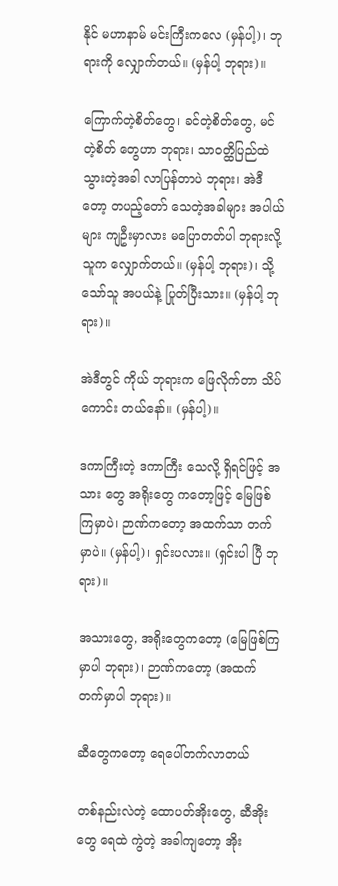နိုင် မဟာနာမ် မင်းကြီးကလေ (မှန်ပါ့)၊ ဘုရားကို လျှောက်တယ်။ (မှန်ပါ့ ဘုရား)။

ကြောက်တဲ့စိတ်တွေ၊ ခင်တဲ့စိတ်တွေ, မင်တဲ့စိတ် တွေဟာ ဘုရား၊ သာဝတ္ထိပြည်ထဲ သွားတဲ့အခါ လာပြန်တာပဲ ဘုရား၊ အဲဒီတော့ တပည့်တော် သေတဲ့အခါများ အပါယ်များ ကျဦးမှာလား မပြောတတ်ပါ ဘုရားလို့ သူက လျှောက်တယ်။ (မှန်ပါ့ ဘုရား)၊ သို့သော်သူ အပယ်နဲ့ ပြုတ်ပြီးသား။ (မှန်ပါ့ ဘုရား)။

အဲဒီတွင် ကိုယ် ဘုရားက ဖြေလိုက်တာ သိပ်ကောင်း တယ်နော်။ (မှန်ပါ့)။

ဒကာကြီးတဲ့ ဒကာကြီး သေလို့ ရှိရင်ဖြင့် အသား တွေ အရိုးတွေ ကတော့ဖြင့် မြေဖြစ်ကြမှာပဲ၊ ဉာဏ်ကတော့ အထက်သာ တက်မှာပဲ။ (မှန်ပါ့)၊ ရှင်းပလား။ (ရှင်းပါ ပြီ ဘုရား)။

အသားတွေ, အရိုးတွေကတော့ (မြေဖြစ်ကြမှာပါ ဘုရား)၊ ဉာဏ်ကတော့ (အထက်တက်မှာပါ ဘုရား)။

ဆီတွေကတော့ ရေပေါ်တက်လာတယ်

တစ်နည်းလဲတဲ့ ထောပတ်အိုးတွေ, ဆီအိုးတွေ ရေထဲ ကွဲတဲ့ အခါကျတော့ အိုး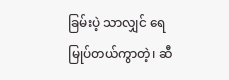ခြမ်းပဲ့ သာလျှင် ရေမြုပ်တယ်ကွာတဲ့၊ ဆီ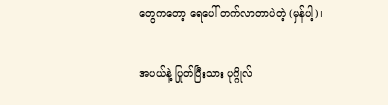တွေကတော့ ရေပေါ် တက်လာတာပဲတဲ့ (မှန်ပါ့)၊

အပယ်နဲ့ ပြုတ်ပြီးသား ပုဂ္ဂိုလ်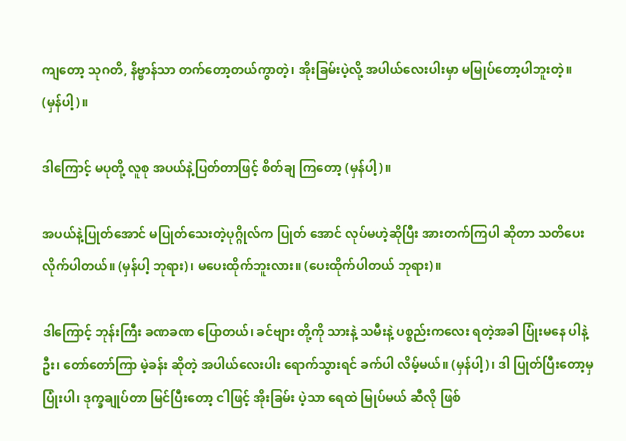ကျတော့ သုဂတိ, နိဗ္ဗာန်သာ တက်တော့တယ်ကွာတဲ့၊ အိုးခြမ်းပဲ့လို့ အပါယ်လေးပါးမှာ မမြုပ်တော့ပါဘူးတဲ့။ (မှန်ပါ့)။

ဒါကြောင့် မပုတို့ လူစု အပယ်နဲ့ပြတ်တာဖြင့် စိတ်ချ ကြတော့ (မှန်ပါ့)။

အပယ်နဲ့ပြုတ်အောင် မပြုတ်သေးတဲ့ပုဂ္ဂိုလ်က ပြုတ် အောင် လုပ်မဟဲ့ဆိုပြီး အားတက်ကြပါ ဆိုတာ သတိပေး လိုက်ပါတယ်။ (မှန်ပါ့ ဘုရား)၊ မပေးထိုက်ဘူးလား။ (ပေးထိုက်ပါတယ် ဘုရား)။

ဒါကြောင့် ဘုန်းကြီး ခဏခဏ ပြောတယ်၊ ခင်ဗျား တို့ကို သားနဲ့ သမီးနဲ့ ပစ္စည်းကလေး ရတဲ့အခါ ပြုံးမနေ ပါနဲ့ဦး၊ တော်တော်ကြာ မဲ့ခန်း ဆိုတဲ့ အပါယ်လေးပါး ရောက်သွားရင် ခက်ပါ လိမ့်မယ်။ (မှန်ပါ့)၊ ဒါ ပြုတ်ပြီးတော့မှ ပြုံးပါ၊ ဒုက္ခချုပ်တာ မြင်ပြီးတော့ ငါဖြင့် အိုးခြမ်း ပဲ့သာ ရေထဲ မြုပ်မယ် ဆီလို ဖြစ်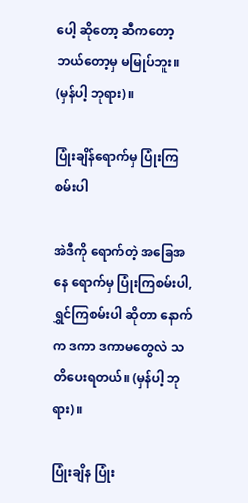ပေါ့ ဆိုတော့ ဆီကတော့ ဘယ်တော့မှ မမြုပ်ဘူး။ (မှန်ပါ့ ဘုရား)။

ပြုံးချိန်ရောက်မှ ပြုံးကြစမ်းပါ

အဲဒီကို ရောက်တဲ့ အခြေအနေ ရောက်မှ ပြုံးကြစမ်းပါ, ရွှင်ကြစမ်းပါ ဆိုတာ နောက်က ဒကာ ဒကာမတွေလဲ သတိပေးရတယ်။ (မှန်ပါ့ ဘုရား)။

ပြုံးချိန ပြုံး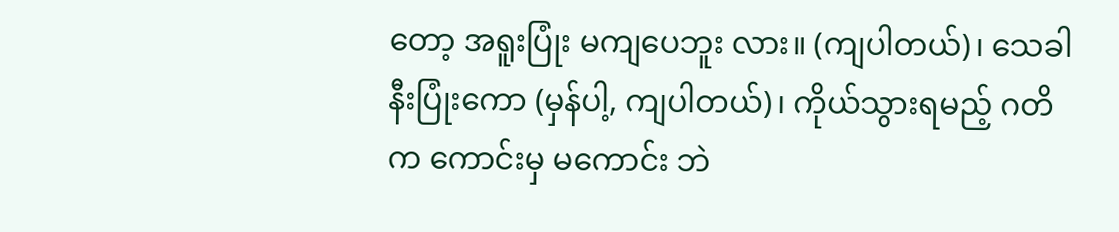တော့ အရူးပြုံး မကျပေဘူး လား။ (ကျပါတယ်)၊ သေခါနီးပြုံးကော (မှန်ပါ့, ကျပါတယ်)၊ ကိုယ်သွားရမည့် ဂတိက ကောင်းမှ မကောင်း ဘဲ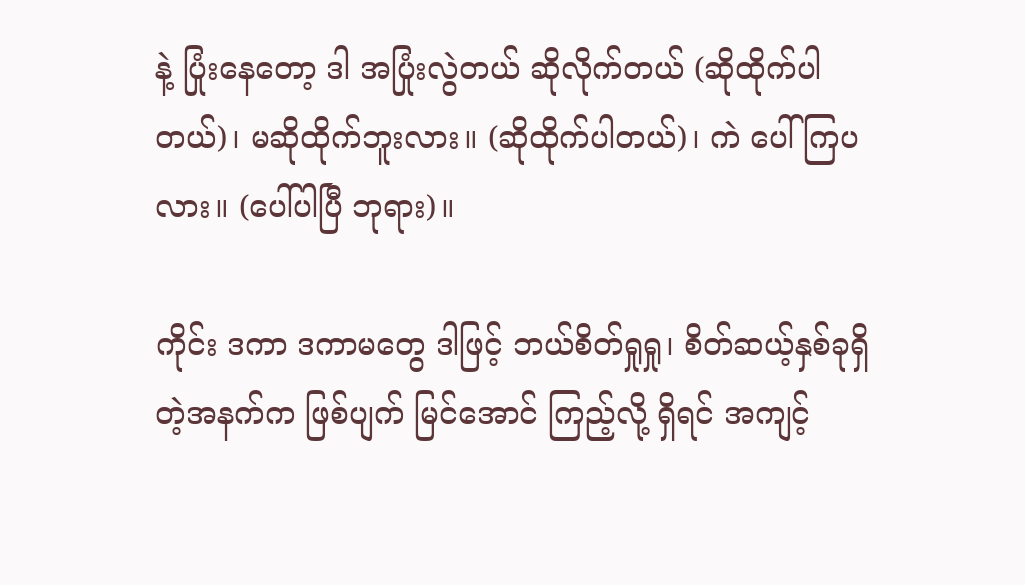နဲ့ ပြုံးနေတော့ ဒါ အပြုံးလွဲတယ် ဆိုလိုက်တယ် (ဆိုထိုက်ပါတယ်)၊ မဆိုထိုက်ဘူးလား။ (ဆိုထိုက်ပါတယ်)၊ ကဲ ပေါ်ကြပလား။ (ပေါ်ပါပြီ ဘုရား)။

ကိုင်း ဒကာ ဒကာမတွေ ဒါဖြင့် ဘယ်စိတ်ရှုရှု၊ စိတ်ဆယ့်နှစ်ခုရှိတဲ့အနက်က ဖြစ်ပျက် မြင်အောင် ကြည့်လို့ ရှိရင် အကျင့်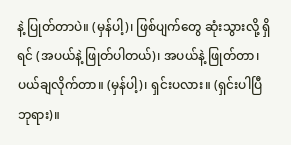နဲ့ ပြုတ်တာပဲ။ (မှန်ပါ့)၊ ဖြစ်ပျက်တွေ ဆုံးသွားလို့ ရှိရင် (အပယ်နဲ့ ဖြုတ်ပါတယ်)၊ အပယ်နဲ့ ဖြုတ်တာ၊ ပယ်ချလိုက်တာ။ (မှန်ပါ့)၊ ရှင်းပလား။ (ရှင်းပါပြီ ဘုရား)။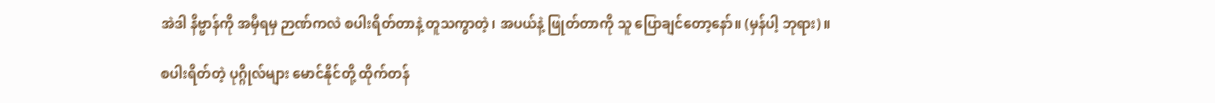အဲဒါ နိဗ္ဗာန်ကို အမှီရမှ ဉာဏ်ကလဲ စပါးရိတ်တာနဲ့ တူသကွာတဲ့၊ အပယ်နဲ့ ဖြုတ်တာကို သူ ပြောချင်တော့နော်။ (မှန်ပါ့ ဘုရား)။

စပါးရိတ်တဲ့ ပုဂ္ဂိုလ်များ မောင်နိုင်တို့ ထိုက်တန်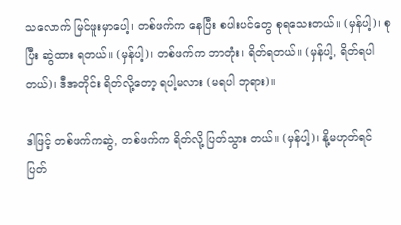သလောက် မြင်ဖူးမှာပေါ့၊ တစ်ဖက်က နေပြီး စပါးပင်တွေ စုရသေးတယ်။ (မှန်ပါ့)၊ စုပြီး ဆွဲထား ရတယ်။ (မှန်ပါ့)၊ တစ်ဖက်က ဘာတုံး၊ ရိတ်ရတယ်။ (မှန်ပါ့, ရိတ်ရပါ တယ်)၊ ဒီအတိုင်း ရိတ်လို့တော့ ရပါ့မလား (မရပါ ဘုရား)။

ဒါဖြင့် တစ်ဖက်ကဆွဲ, တစ်ဖက်က ရိတ်လို့ ပြတ်သွား တယ်။ (မှန်ပါ့)၊ နို့မဟုတ်ရင် ပြတ်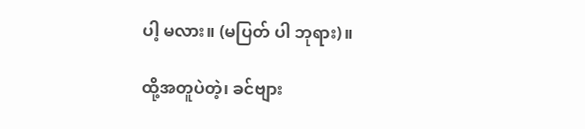ပါ့ မလား။ (မပြတ် ပါ ဘုရား)။

ထို့အတူပဲတဲ့၊ ခင်ဗျား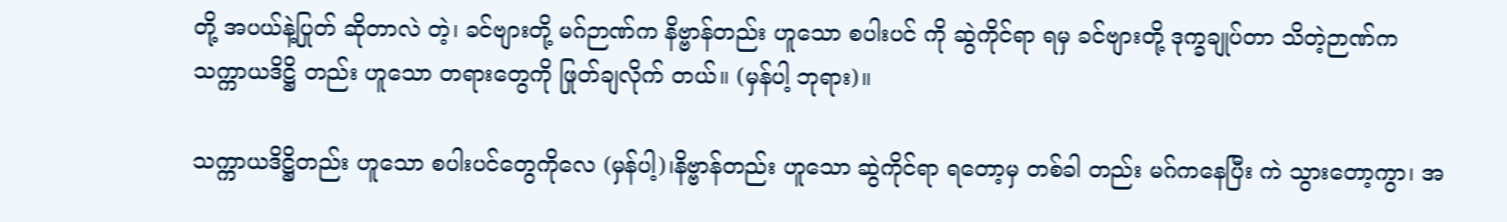တို့ အပယ်နဲ့ပြုတ် ဆိုတာလဲ တဲ့၊ ခင်ဗျားတို့ မဂ်ဉာဏ်က နိဗ္ဗာန်တည်း ဟူသော စပါးပင် ကို ဆွဲကိုင်ရာ ရမှ ခင်ဗျားတို့ ဒုက္ခချုပ်တာ သိတဲ့ဉာဏ်က သက္ကာယဒိဋ္ဌိ တည်း ဟူသော တရားတွေကို ဖြုတ်ချလိုက် တယ်။ (မှန်ပါ့ ဘုရား)။

သက္ကာယဒိဋ္ဌိတည်း ဟူသော စပါးပင်တွေကိုလေ (မှန်ပါ့)၊နိဗ္ဗာန်တည်း ဟူသော ဆွဲကိုင်ရာ ရတော့မှ တစ်ခါ တည်း မဂ်ကနေပြီး ကဲ သွားတော့ကွာ၊ အ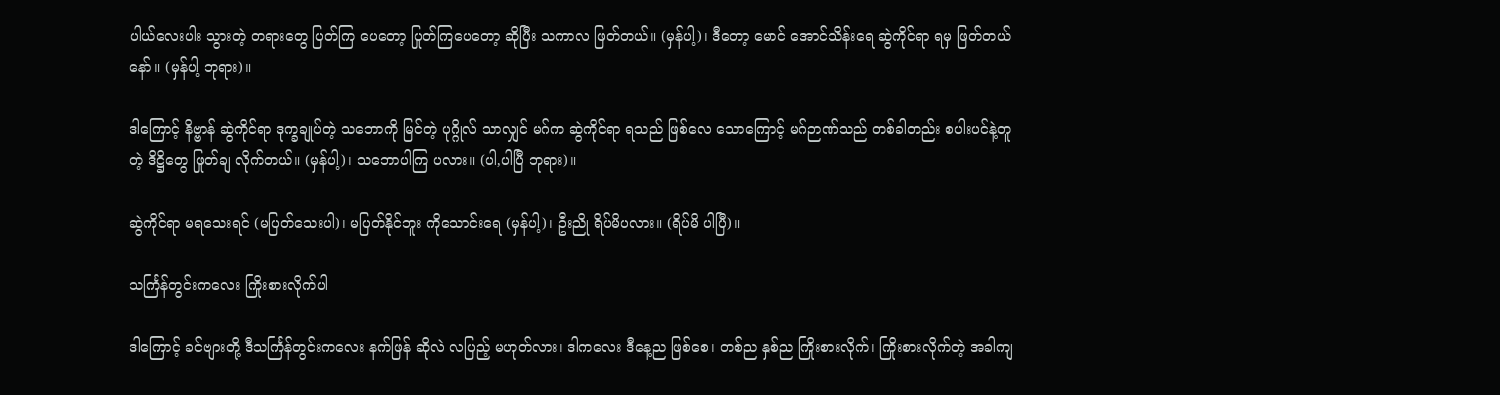ပါယ်လေးပါး သွားတဲ့ တရားတွေ ပြတ်ကြ ပေတော့ ပြုတ်ကြပေတော့ ဆိုပြီး သကာလ ဖြတ်တယ်။ (မှန်ပါ့)၊ ဒီတော့ မောင် အောင်သိန်းရေ ဆွဲကိုင်ရာ ရမှ ဖြတ်တယ်နော်။ (မှန်ပါ့ ဘုရား)။

ဒါကြောင့် နိဗ္ဗာန် ဆွဲကိုင်ရာ ဒုက္ခချုပ်တဲ့ သဘောကို မြင်တဲ့ ပုဂ္ဂိုလ် သာလျှင် မဂ်က ဆွဲကိုင်ရာ ရသည် ဖြစ်လေ သောကြောင့် မဂ်ဉာဏ်သည် တစ်ခါတည်း စပါးပင်နဲ့တူတဲ့ ဒိဋ္ဌိတွေ ဖြုတ်ချ လိုက်တယ်။ (မှန်ပါ့)၊ သဘောပါကြ ပလား။ (ပါ,ပါပြီ ဘုရား)။

ဆွဲကိုင်ရာ မရသေးရင် (မပြတ်သေးပါ)၊ မပြတ်နိုင်ဘူး ကိုသောင်းရေ (မှန်ပါ့)၊ ဦးညို ရိပ်မိပလား။ (ရိပ်မိ ပါပြီ)။

သင်္ကြန်တွင်းကလေး ကြိုးစားလိုက်ပါ

ဒါကြောင့် ခင်ဗျားတို့ ဒီသင်္ကြန်တွင်းကလေး နက်ဖြန် ဆိုလဲ လပြည့် မဟုတ်လား၊ ဒါကလေး ဒီနေ့ည ဖြစ်စေ၊ တစ်ည နှစ်ည ကြိုးစားလိုက်၊ ကြိုးစားလိုက်တဲ့ အခါကျ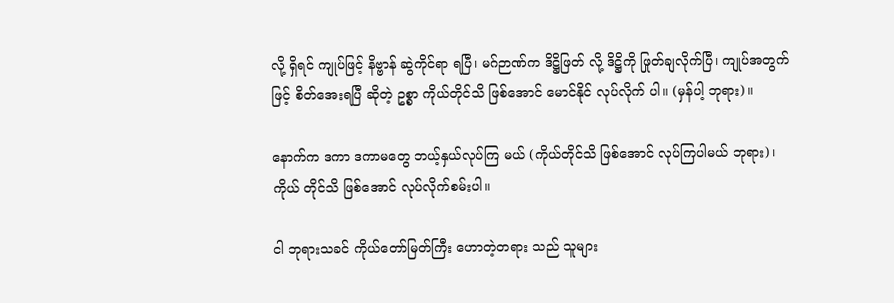လို့ ရှိရင် ကျုပ်ဖြင့် နိဗ္ဗာန် ဆွဲကိုင်ရာ ရပြီ၊ မဂ်ဉာဏ်က ဒိဋ္ဌိဖြတ် လို့ ဒိဋ္ဌိကို ဖြုတ်ချလိုက်ပြီ၊ ကျုပ်အတွက်ဖြင့် စိတ်အေးရပြီ ဆိုတဲ့ ဥစ္စာ ကိုယ်တိုင်သိ ဖြစ်အောင် မောင်နိုင် လုပ်လိုက် ပါ။ (မှန်ပါ့ ဘုရား)။

နောက်က ဒကာ ဒကာမတွေ ဘယ့်နှယ်လုပ်ကြ မယ် (ကိုယ်တိုင်သိ ဖြစ်အောင် လုပ်ကြပါမယ် ဘုရား)၊ ကိုယ် တိုင်သိ ဖြစ်အောင် လုပ်လိုက်စမ်းပါ။

ငါ ဘုရားသခင် ကိုယ်တော်မြတ်ကြီး ဟောတဲ့တရား သည် သူများ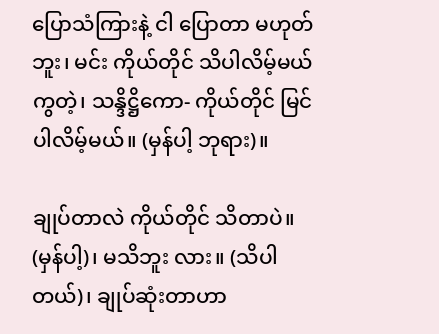ပြောသံကြားနဲ့ ငါ ပြောတာ မဟုတ်ဘူး၊ မင်း ကိုယ်တိုင် သိပါလိမ့်မယ်ကွတဲ့၊ သန္ဒိဋ္ဌိကော- ကိုယ်တိုင် မြင်ပါလိမ့်မယ်။ (မှန်ပါ့ ဘုရား)။

ချုပ်တာလဲ ကိုယ်တိုင် သိတာပဲ။ (မှန်ပါ့)၊ မသိဘူး လား။ (သိပါတယ်)၊ ချုပ်ဆုံးတာဟာ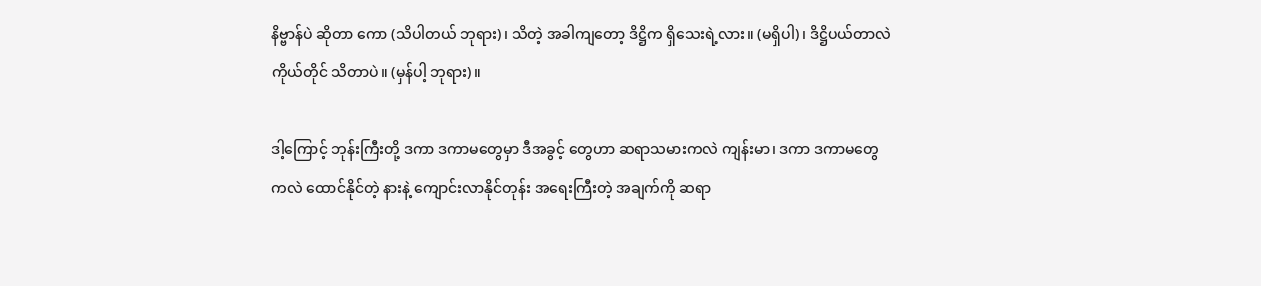နိဗ္ဗာန်ပဲ ဆိုတာ ကော (သိပါတယ် ဘုရား)၊ သိတဲ့ အခါကျတော့ ဒိဋ္ဌိက ရှိသေးရဲ့လား။ (မရှိပါ)၊ ဒိဋ္ဌိပယ်တာလဲ ကိုယ်တိုင် သိတာပဲ။ (မှန်ပါ့ ဘုရား)။

ဒါ့ကြောင့် ဘုန်းကြီးတို့ ဒကာ ဒကာမတွေမှာ ဒီအခွင့် တွေဟာ ဆရာသမားကလဲ ကျန်းမာ၊ ဒကာ ဒကာမတွေ ကလဲ ထောင်နိုင်တဲ့ နားနဲ့ ကျောင်းလာနိုင်တုန်း အရေးကြီးတဲ့ အချက်ကို ဆရာ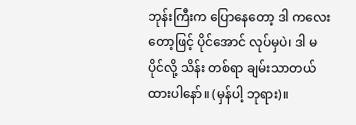ဘုန်းကြီးက ပြောနေတော့ ဒါ ကလေးတော့ဖြင့် ပိုင်အောင် လုပ်မှပဲ၊ ဒါ မပိုင်လို့ သိန်း တစ်ရာ ချမ်းသာတယ် ထားပါနော်။ (မှန်ပါ့ ဘုရား)။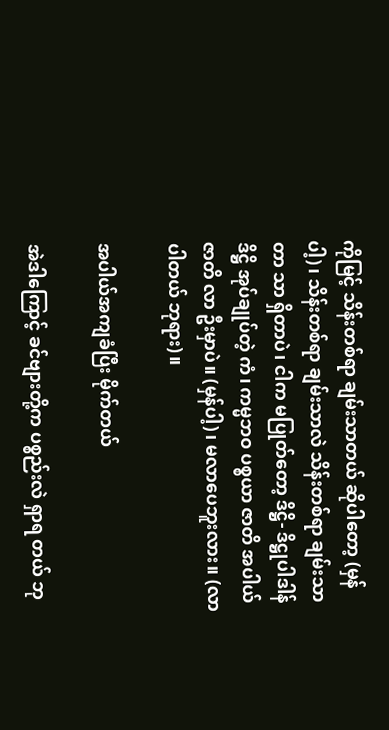ကိုမြင့် သိန်းတစ်ရာ ချမ်းသာတယ် ဆိုပါတော့ (မှန်ပါ့)၊ သိန်းတစ်ရာ ချမ်းသာလဲ သိန်းတစ်ရာ ချမ်းသာတာ သာ ရှိတာပဲ၊ ငါက မပြုတ်တော့ ဒိဋ္ဌိ- ဒိဋ္ဌုပါဒါန် ဒိဋ္ဌိ အုပ်ချုပ်တဲ့ ကံ၊ ကမ္မဘဝ ပစ္စယာ ဇာတိ အပါယ်ဇာတိ လာ ဦးမှာပဲ။ (မှန်ပါ့)၊ မလာပေဘူးလား။ (လာပါတယ် ဘုရား)။

အပါယ်အကျခံပြီး မိုက်တယ်

အဲဒါကြောင့် ခင်ဗျားတို့က ပစ္စည်းလဲ ရှာရ တယ် ဘု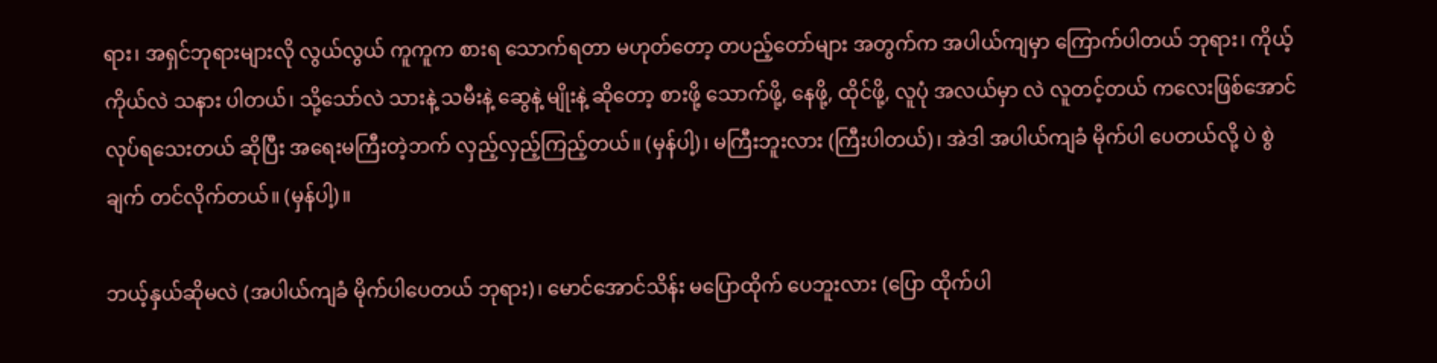ရား၊ အရှင်ဘုရားများလို လွယ်လွယ် ကူကူက စားရ သောက်ရတာ မဟုတ်တော့ တပည့်တော်များ အတွက်က အပါယ်ကျမှာ ကြောက်ပါတယ် ဘုရား၊ ကိုယ့်ကိုယ်လဲ သနား ပါတယ်၊ သို့သော်လဲ သားနဲ့ သမီးနဲ့ ဆွေနဲ့ မျိုးနဲ့ ဆိုတော့ စားဖို့ သောက်ဖို့, နေဖို့, ထိုင်ဖို့, လူပုံ အလယ်မှာ လဲ လူတင့်တယ် ကလေးဖြစ်အောင် လုပ်ရသေးတယ် ဆိုပြီး အရေးမကြီးတဲ့ဘက် လှည့်လှည့်ကြည့်တယ်။ (မှန်ပါ့)၊ မကြီးဘူးလား (ကြီးပါတယ်)၊ အဲဒါ အပါယ်ကျခံ မိုက်ပါ ပေတယ်လို့ ပဲ စွဲချက် တင်လိုက်တယ်။ (မှန်ပါ့)။

ဘယ့်နှယ်ဆိုမလဲ (အပါယ်ကျခံ မိုက်ပါပေတယ် ဘုရား)၊ မောင်အောင်သိန်း မပြောထိုက် ပေဘူးလား (ပြော ထိုက်ပါ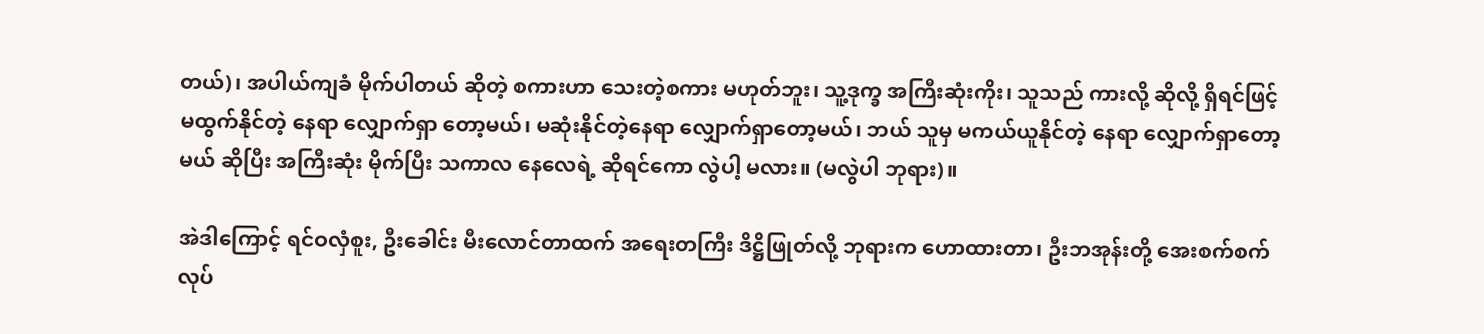တယ်)၊ အပါယ်ကျခံ မိုက်ပါတယ် ဆိုတဲ့ စကားဟာ သေးတဲ့စကား မဟုတ်ဘူး၊ သူ့ဒုက္ခ အကြီးဆုံးကိုး၊ သူသည် ကားလို့ ဆိုလို့ ရှိရင်ဖြင့် မထွက်နိုင်တဲ့ နေရာ လျှောက်ရှာ တော့မယ်၊ မဆုံးနိုင်တဲ့နေရာ လျှောက်ရှာတော့မယ်၊ ဘယ် သူမှ မကယ်ယူနိုင်တဲ့ နေရာ လျှောက်ရှာတော့မယ် ဆိုပြီး အကြီးဆုံး မိုက်ပြီး သကာလ နေလေရဲ့ ဆိုရင်ကော လွဲပါ့ မလား။ (မလွဲပါ ဘုရား)။

အဲဒါကြောင့် ရင်ဝလှံစူး, ဦးခေါင်း မီးလောင်တာထက် အရေးတကြီး ဒိဋ္ဌိဖြုတ်လို့ ဘုရားက ဟောထားတာ၊ ဦးဘအုန်းတို့ အေးစက်စက် လုပ်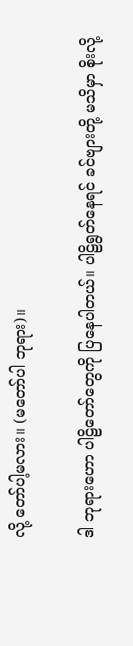လို့ တော်ပါ့မလား။ (မတော်ပါ ဘုရား)။

ဒါ ဘုရားဟော ပါဠိတော်တွေကို ပြနေပါတယ်။ ပါဠိရွတ်နေရင် ခင်ဗျားတို့ မသိမှာ စိုးလို့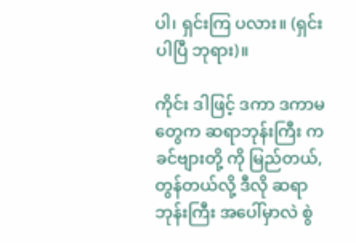ပါ၊ ရှင်းကြ ပလား။ (ရှင်းပါပြီ ဘုရား)။

ကိုင်း ဒါဖြင့် ဒကာ ဒကာမတွေက ဆရာဘုန်းကြီး က ခင်ဗျားတို့ ကို မြည်တယ်, တွန်တယ်လို့ ဒီလို ဆရာ ဘုန်းကြီး အပေါ်မှာလဲ စွဲ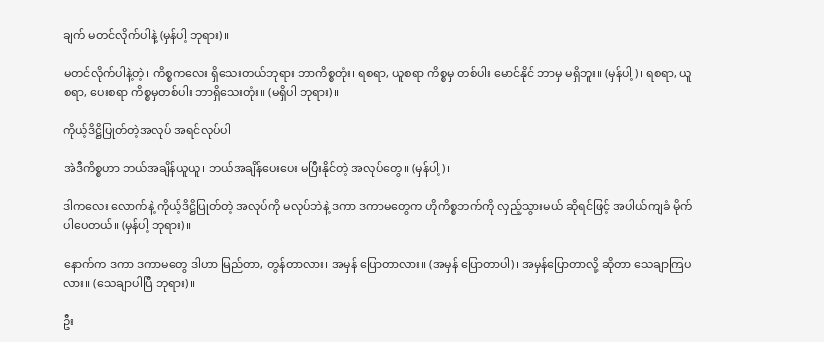ချက် မတင်လိုက်ပါနဲ့ (မှန်ပါ့ ဘုရား)။

မတင်လိုက်ပါနဲ့တဲ့၊ ကိစ္စကလေး ရှိသေးတယ်ဘုရား ဘာကိစ္စတုံး၊ ရစရာ, ယူစရာ ကိစ္စမှ တစ်ပါး မောင်နိုင် ဘာမှ မရှိဘူး။ (မှန်ပါ့)၊ ရစရာ, ယူစရာ, ပေးစရာ ကိစ္စမှတစ်ပါး ဘာရှိသေးတုံး။ (မရှိပါ ဘုရား)။

ကိုယ့်ဒိဋ္ဌိပြုတ်တဲ့အလုပ် အရင်လုပ်ပါ

အဲဒီကိစ္စဟာ ဘယ်အချိန်ယူယူ၊ ဘယ်အချိန်ပေးပေး မပြီးနိုင်တဲ့ အလုပ်တွေ။ (မှန်ပါ့)၊

ဒါကလေး လောက်နဲ့ ကိုယ့်ဒိဋ္ဌိပြုတ်တဲ့ အလုပ်ကို မလုပ်ဘဲနဲ့ ဒကာ ဒကာမတွေက ဟိုကိစ္စဘက်ကို လှည့်သွားမယ် ဆိုရင်ဖြင့် အပါယ်ကျခံ မိုက်ပါပေတယ်။ (မှန်ပါ့ ဘုရား)။

နောက်က ဒကာ ဒကာမတွေ ဒါဟာ မြည်တာ, တွန်တာလား၊ အမှန် ပြောတာလား။ (အမှန် ပြောတာပါ)၊ အမှန်ပြောတာလို့ ဆိုတာ သေချာကြပလား။ (သေချာပါပြီ ဘုရား)။

ဦး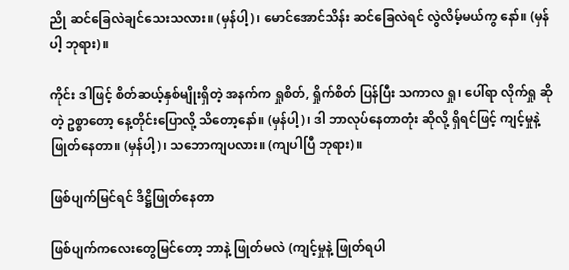ညို ဆင်ခြေလဲချင်သေးသလား။ (မှန်ပါ့)၊ မောင်အောင်သိန်း ဆင်ခြေလဲရင် လွဲလိမ့်မယ်ကွ နော်။ (မှန်ပါ့ ဘုရား)။

ကိုင်း ဒါဖြင့် စိတ်ဆယ့်နှစ်မျိုးရှိတဲ့ အနက်က ရှုစိတ်, ရှိုက်စိတ် ပြန်ပြီး သကာလ ရှု၊ ပေါ်ရာ လိုက်ရှု ဆိုတဲ့ ဥစ္စာတော့ နေ့တိုင်းပြောလို့ သိတော့နော်။ (မှန်ပါ့)၊ ဒါ ဘာလုပ်နေတာတုံး ဆိုလို့ ရှိရင်ဖြင့် ကျင့်မှုနဲ့ ဖြုတ်နေတာ။ (မှန်ပါ့)၊ သဘောကျပလား။ (ကျပါပြီ ဘုရား)။

ဖြစ်ပျက်မြင်ရင် ဒိဋ္ဌိဖြုတ်နေတာ

ဖြစ်ပျက်ကလေးတွေမြင်တော့ ဘာနဲ့ ဖြုတ်မလဲ (ကျင့်မှုနဲ့ ဖြုတ်ရပါ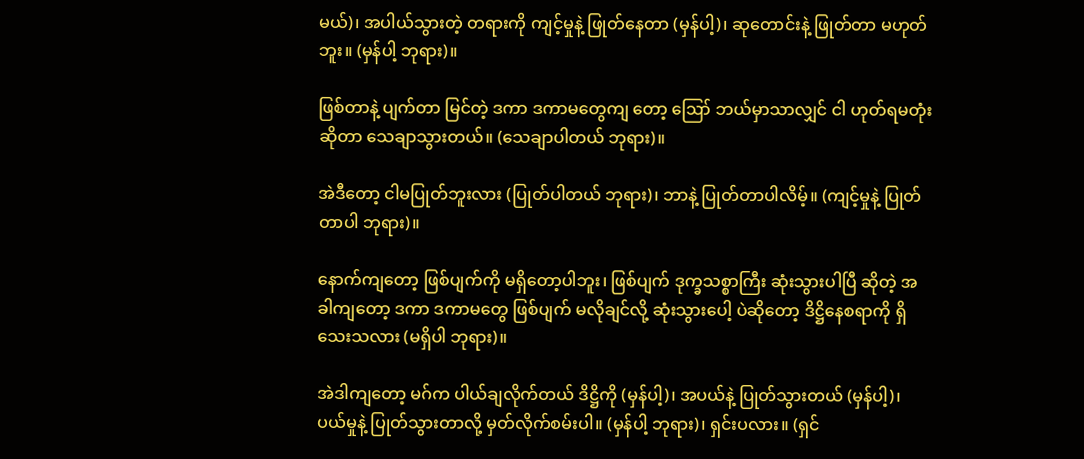မယ်)၊ အပါယ်သွားတဲ့ တရားကို ကျင့်မှုနဲ့ ဖြုတ်နေတာ (မှန်ပါ့)၊ ဆုတောင်းနဲ့ ဖြုတ်တာ မဟုတ်ဘူး။ (မှန်ပါ့ ဘုရား)။

ဖြစ်တာနဲ့ ပျက်တာ မြင်တဲ့ ဒကာ ဒကာမတွေကျ တော့ ဪ ဘယ်မှာသာလျှင် ငါ ဟုတ်ရမတုံး ဆိုတာ သေချာသွားတယ်။ (သေချာပါတယ် ဘုရား)။

အဲဒီတော့ ငါမပြုတ်ဘူးလား (ပြုတ်ပါတယ် ဘုရား)၊ ဘာနဲ့ ပြုတ်တာပါလိမ့်။ (ကျင့်မှုနဲ့ ပြုတ်တာပါ ဘုရား)။

နောက်ကျတော့ ဖြစ်ပျက်ကို မရှိတော့ပါဘူး၊ ဖြစ်ပျက် ဒုက္ခသစ္စာကြီး ဆုံးသွားပါပြီ ဆိုတဲ့ အခါကျတော့ ဒကာ ဒကာမတွေ ဖြစ်ပျက် မလိုချင်လို့ ဆုံးသွားပေါ့ ပဲဆိုတော့ ဒိဋ္ဌိနေစရာကို ရှိသေးသလား (မရှိပါ ဘုရား)။

အဲဒါကျတော့ မဂ်က ပါယ်ချလိုက်တယ် ဒိဋ္ဌိကို (မှန်ပါ့)၊ အပယ်နဲ့ ပြုတ်သွားတယ် (မှန်ပါ့)၊ ပယ်မှုနဲ့ ပြုတ်သွားတာလို့ မှတ်လိုက်စမ်းပါ။ (မှန်ပါ့ ဘုရား)၊ ရှင်းပလား။ (ရှင်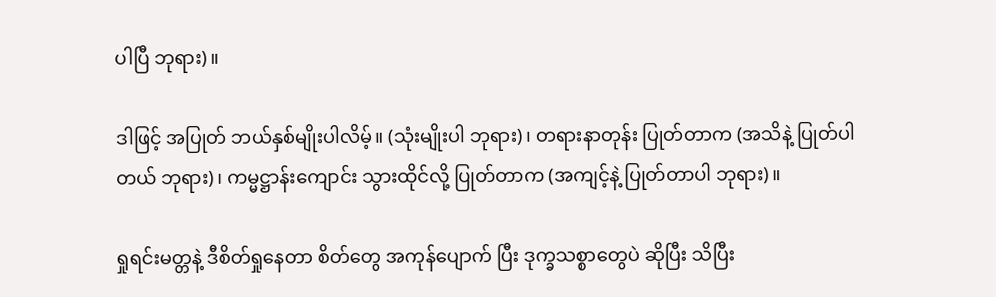ပါပြီ ဘုရား)။

ဒါဖြင့် အပြုတ် ဘယ်နှစ်မျိုးပါလိမ့်။ (သုံးမျိုးပါ ဘုရား)၊ တရားနာတုန်း ပြုတ်တာက (အသိနဲ့ ပြုတ်ပါတယ် ဘုရား)၊ ကမ္မဋ္ဌာန်းကျောင်း သွားထိုင်လို့ ပြုတ်တာက (အကျင့်နဲ့ ပြုတ်တာပါ ဘုရား)။

ရှုရင်းမတ္တနဲ့ ဒီစိတ်ရှုနေတာ စိတ်တွေ အကုန်ပျောက် ပြီး ဒုက္ခသစ္စာတွေပဲ ဆိုပြီး သိပြီး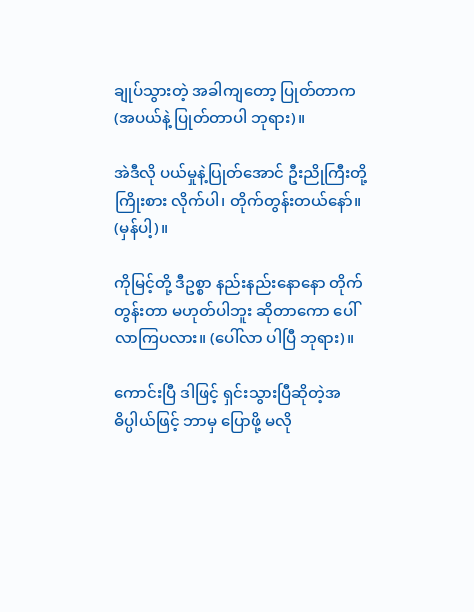ချုပ်သွားတဲ့ အခါကျတော့ ပြုတ်တာက (အပယ်နဲ့ ပြုတ်တာပါ ဘုရား)။

အဲဒီလို ပယ်မှုနဲ့ပြုတ်အောင် ဦးညိုကြီးတို့ ကြိုးစား လိုက်ပါ၊ တိုက်တွန်းတယ်နော်။ (မှန်ပါ့)။

ကိုမြင့်တို့ ဒီဥစ္စာ နည်းနည်းနောနော တိုက်တွန်းတာ မဟုတ်ပါဘူး ဆိုတာကော ပေါ်လာကြပလား။ (ပေါ်လာ ပါပြီ ဘုရား)။

ကောင်းပြီ ဒါဖြင့် ရှင်းသွားပြီဆိုတဲ့အဓိပ္ပါယ်ဖြင့် ဘာမှ ပြောဖို့ မလို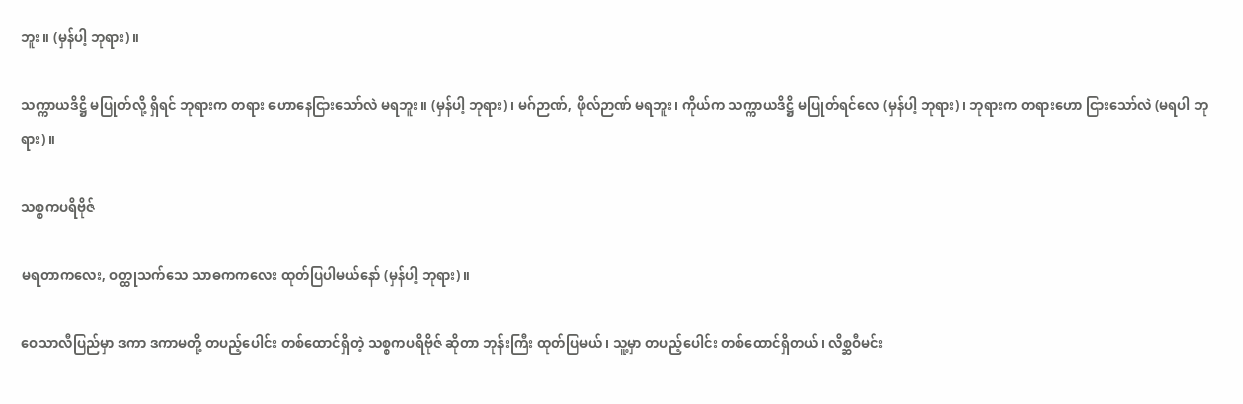ဘူး။ (မှန်ပါ့ ဘုရား)။

သက္ကာယဒိဋ္ဌိ မပြုတ်လို့ ရှိရင် ဘုရားက တရား ဟောနေငြားသော်လဲ မရဘူး။ (မှန်ပါ့ ဘုရား)၊ မဂ်ဉာဏ်, ဖိုလ်ဉာဏ် မရဘူး၊ ကိုယ်က သက္ကာယဒိဋ္ဌိ မပြုတ်ရင်လေ (မှန်ပါ့ ဘုရား)၊ ဘုရားက တရားဟော ငြားသော်လဲ (မရပါ ဘုရား)။

သစ္စကပရိဗိုဇ်

မရတာကလေး, ဝတ္ထုသက်သေ သာဓကကလေး ထုတ်ပြပါမယ်နော် (မှန်ပါ့ ဘုရား)။

ဝေသာလီပြည်မှာ ဒကာ ဒကာမတို့ တပည့်ပေါင်း တစ်ထောင်ရှိတဲ့ သစ္စကပရိဗိုဇ် ဆိုတာ ဘုန်းကြီး ထုတ်ပြမယ်၊ သူ့မှာ တပည့်ပေါင်း တစ်ထောင်ရှိတယ်၊ လိစ္ဆဝီမင်း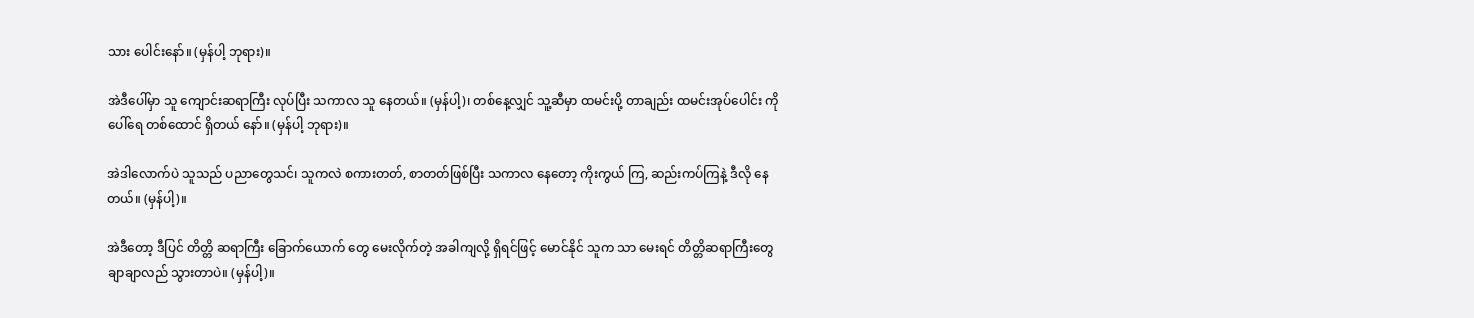သား ပေါင်းနော်။ (မှန်ပါ့ ဘုရား)။

အဲဒီပေါ်မှာ သူ ကျောင်းဆရာကြီး လုပ်ပြီး သကာလ သူ နေတယ်။ (မှန်ပါ့)၊ တစ်နေ့လျှင် သူ့ဆီမှာ ထမင်းပို့ တာချည်း ထမင်းအုပ်ပေါင်း ကိုပေါ်ရေ တစ်ထောင် ရှိတယ် နော်။ (မှန်ပါ့ ဘုရား)။

အဲဒါလောက်ပဲ သူသည် ပညာတွေသင်၊ သူကလဲ စကားတတ်, စာတတ်ဖြစ်ပြီး သကာလ နေတော့ ကိုးကွယ် ကြ, ဆည်းကပ်ကြနဲ့ ဒီလို နေတယ်။ (မှန်ပါ့)။

အဲဒီတော့ ဒီပြင် တိတ္တိ ဆရာကြီး ခြောက်ယောက် တွေ မေးလိုက်တဲ့ အခါကျလို့ ရှိရင်ဖြင့် မောင်နိုင် သူက သာ မေးရင် တိတ္တိဆရာကြီးတွေ ချာချာလည် သွားတာပဲ။ (မှန်ပါ့)။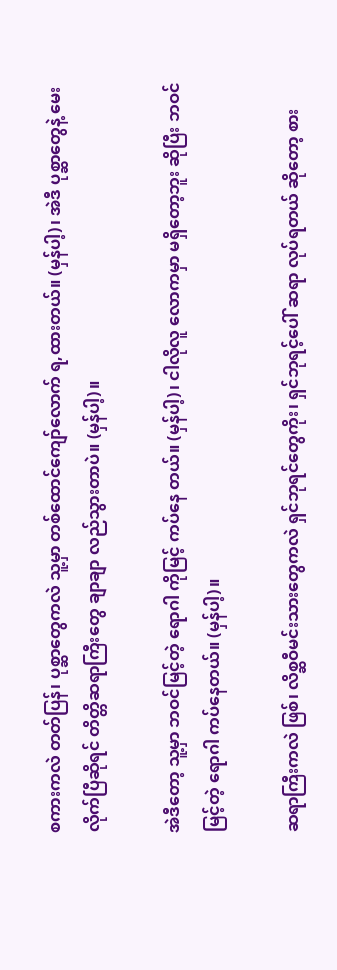စကားကလဲ တတ်ပြန်၊ ပုစ္ဆာတွေကလဲ သူ့မှာ တစ်ထောင်ကျော်လောက် ရ,ထားတယ်။ (မှန်ပါ့)၊ အဲဒီ ပုစ္ဆာတွေနဲ့ မေးလိုက်ပြီဆိုရင် တိတ္တိဆရာကြီးတွေ ချာချာ လည်သွားတာပဲ။ (မှန်ပါ့)။

အဲဒီတော့ သူ့မှာ ဘဝင်မြင့်တဲ့ ရောဂါ ကိုမြင့် ကပ်နေ တယ်။ (မှန်ပါ့)၊ ငါလိုလူ လောကမှာ မရှိတော့ဘူး ဆိုပြီး ဘဝင်မြင့်တဲ့ ရောဂါ ကပ်နေတယ်။ (မှန်ပါ့)။

ဆရာကြီးကလဲ ဖြစ်၊ လိစ္ဆဝီမင်းသားတွေကလဲ ရှင်ဘုရင်တွေကိုး၊ ရှင်ဘုရင့်ပေါ် ဆရာ လုပ်ရတယ် ဆိုတော့ စား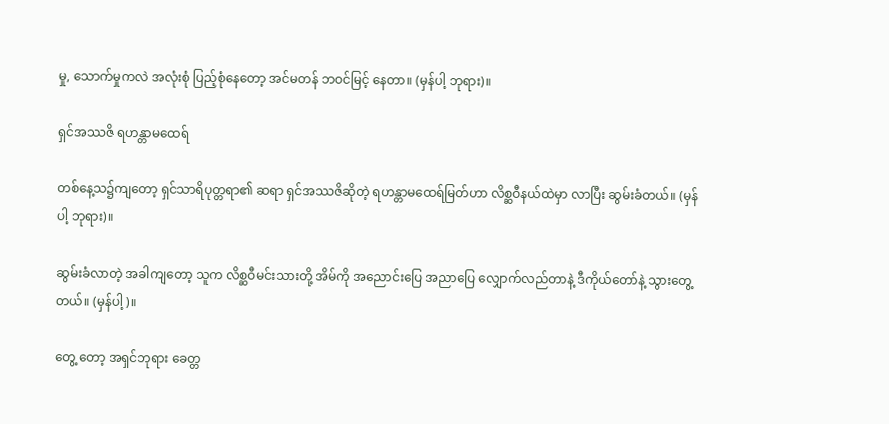မှု, သောက်မှုကလဲ အလုံးစုံ ပြည့်စုံနေတော့ အင်မတန် ဘဝင်မြင့် နေတာ။ (မှန်ပါ့ ဘုရား)။

ရှင်အဿဇိ ရဟန္တာမထေရ်

တစ်နေ့သ၌ကျတော့ ရှင်သာရိပုတ္တရာ၏ ဆရာ ရှင်အဿဇိဆိုတဲ့ ရဟန္တာမထေရ်မြတ်ဟာ လိစ္ဆဝီနယ်ထဲမှာ လာပြီး ဆွမ်းခံတယ်။ (မှန်ပါ့ ဘုရား)။

ဆွမ်းခံလာတဲ့ အခါကျတော့ သူက လိစ္ဆဝီမင်းသားတို့ အိမ်ကို အညောင်းပြေ အညာပြေ လျှောက်လည်တာနဲ့ ဒီကိုယ်တော်နဲ့ သွားတွေ့တယ်။ (မှန်ပါ့)။

တွေ့ တော့ အရှင်ဘုရား ခေတ္တ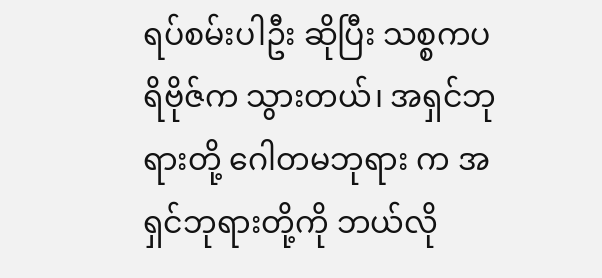ရပ်စမ်းပါဦး ဆိုပြီး သစ္စကပရိဗိုဇ်က သွားတယ်၊ အရှင်ဘုရားတို့ ဂေါတမဘုရား က အရှင်ဘုရားတို့ကို ဘယ်လို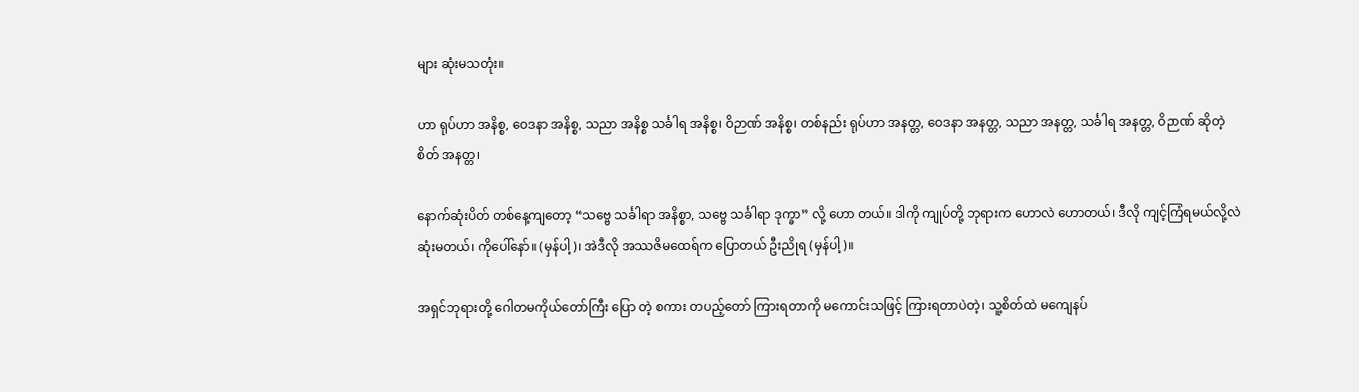များ ဆုံးမသတုံး။

ဟာ ရုပ်ဟာ အနိစ္စ, ဝေဒနာ အနိစ္စ, သညာ အနိစ္စ သင်္ခါရ အနိစ္စ၊ ဝိဉာဏ် အနိစ္စ၊ တစ်နည်း ရုပ်ဟာ အနတ္တ, ဝေဒနာ အနတ္တ, သညာ အနတ္တ, သင်္ခါရ အနတ္တ, ဝိဉာဏ် ဆိုတဲ့စိတ် အနတ္တ၊

နောက်ဆုံးပိတ် တစ်နေ့ကျတော့ “သဗ္ဗေ သင်္ခါရာ အနိစ္စာ, သဗ္ဗေ သင်္ခါရာ ဒုက္ခာ” လို့ ဟော တယ်။ ဒါကို ကျုပ်တို့ ဘုရားက ဟောလဲ ဟောတယ်၊ ဒီလို ကျင့်ကြံရမယ်လို့လဲ ဆုံးမတယ်၊ ကိုပေါ်နော်။ (မှန်ပါ့)၊ အဲဒီလို အဿဇိမထေရ်က ပြောတယ် ဦးညိုရ (မှန်ပါ့)။

အရှင်ဘုရားတို့ ဂေါတမကိုယ်တော်ကြီး ပြော တဲ့ စကား တပည့်တော် ကြားရတာကို မကောင်းသဖြင့် ကြားရတာပဲတဲ့၊ သူ့စိတ်ထဲ မကျေနပ်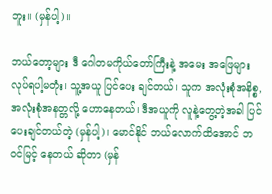ဘူး။ (မှန်ပါ့)။

ဘယ်တော့များ ဒီ ဂေါတမကိုယ်တော်ကြီးနဲ့ အမေး အဖြေများ လုပ်ရပါ့မတုံး၊ သူ့အယူ ပြင်ပေး ချင်တယ်၊ သူက အလုံးစုံအနိစ္စ, အလုံးစုံအနတ္တလို့ ဟောနေတယ်၊ ဒီအယူကို လူနဲ့တွေ့တဲ့အခါ ပြင်ပေးချင်တယ်တဲ့ (မှန်ပါ့)၊ မောင်နိုင် ဘယ်လောက်ထိအောင် ဘဝင်မြင့် နေတယ် ဆိုတာ (မှန်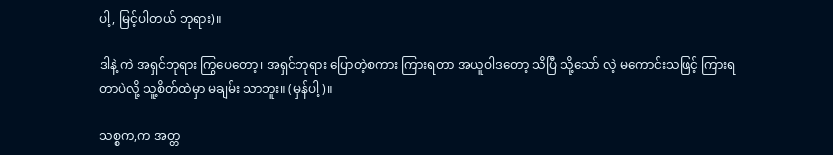ပါ့, မြင့်ပါတယ် ဘုရား)။

ဒါနဲ့ ကဲ အရှင်ဘုရား ကြွပေတော့၊ အရှင်ဘုရား ပြောတဲ့စကား ကြားရတာ အယူဝါဒတော့ သိပြီ သို့သော် လဲ့ မကောင်းသဖြင့် ကြားရတာပဲလို့ သူ့စိတ်ထဲမှာ မချမ်း သာဘူး။ (မှန်ပါ့)။

သစ္စက,က အတ္တ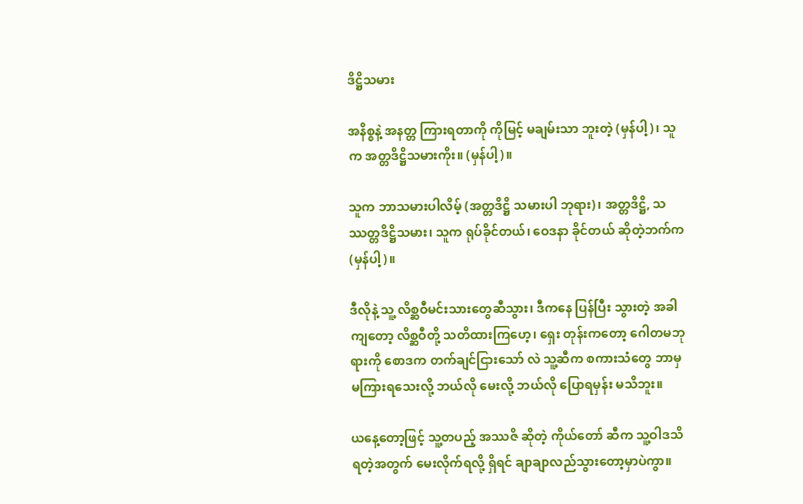ဒိဋ္ဌိသမား

အနိစ္စနဲ့ အနတ္တ ကြားရတာကို ကိုမြင့် မချမ်းသာ ဘူးတဲ့ (မှန်ပါ့)၊ သူက အတ္တဒိဋ္ဌိသမားကိုး။ (မှန်ပါ့)။

သူက ဘာသမားပါလိမ့် (အတ္တဒိဋ္ဌိ သမားပါ ဘုရား)၊ အတ္တဒိဋ္ဌိ, သဿတ္တဒိဋ္ဌိသမား၊ သူက ရုပ်ခိုင်တယ်၊ ဝေဒနာ ခိုင်တယ် ဆိုတဲ့ဘက်က (မှန်ပါ့)။

ဒီလိုနဲ့ သူ့ လိစ္ဆဝီမင်းသားတွေဆီသွား၊ ဒီကနေ ပြန်ပြီး သွားတဲ့ အခါကျတော့ လိစ္ဆဝီတို့ သတိထားကြဟေ့၊ ရှေး တုန်းကတော့ ဂေါတမဘုရားကို စောဒက တက်ချင်ငြားသော် လဲ သူ့ဆီက စကားသံတွေ ဘာမှ မကြားရသေးလို့ ဘယ်လို မေးလို့ ဘယ်လို ပြောရမှန်း မသိဘူး။

ယနေ့တော့ဖြင့် သူ့တပည့် အဿဇိ ဆိုတဲ့ ကိုယ်တော် ဆီက သူ့ဝါဒသိ ရတဲ့အတွက် မေးလိုက်ရလို့ ရှိရင် ချာချာလည်သွားတော့မှာပဲကွာ။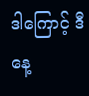ဒါကြောင့် ဒီနေ့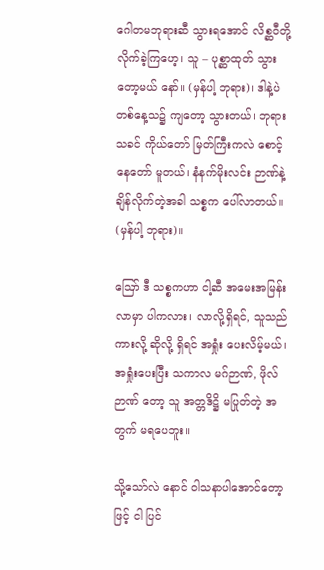ဂေါတမဘုရားဆီ သွားရအောင် လိစ္ဆဝီတို့ လိုက်ခဲ့ကြဟေ့၊ သူ – ပုစ္ဆာထုတ် သွားတော့မယ် နော်။ (မှန်ပါ့ ဘုရား)၊ ဒါနဲ့ပဲ တစ်နေ့သ၌ ကျတော့ သွားတယ်၊ ဘုရားသခင် ကိုယ်တော် မြတ်ကြီးကလဲ စောင့်နေတော် မူတယ်၊ နံနက်မိုးလင်း ဉာဏ်နဲ့ ချိန်လိုက်တဲ့အခါ သစ္စက ပေါ်လာတယ်။ (မှန်ပါ့ ဘုရား)။

ဪ ဒီ သစ္စကဟာ ငါ့ဆီ အမေးအမြန်း လာမှာ ပါကလား၊ လာလို့ရှိရင်, သူသည်ကားလို့ ဆိုလို့ ရှိရင် အရှုံး ပေးလိမ့်မယ်၊ အရှုံးပေးပြီး သကာလ မဂ်ဉာဏ်, ဖိုလ်ဉာဏ် တော့ သူ အတ္တဒိဋ္ဌိ မပြုတ်တဲ့ အတွက် မရပေဘူး။

သို့သော်လဲ နောင် ဝါသနာပါအောင်တော့ဖြင့် ငါ ပြင်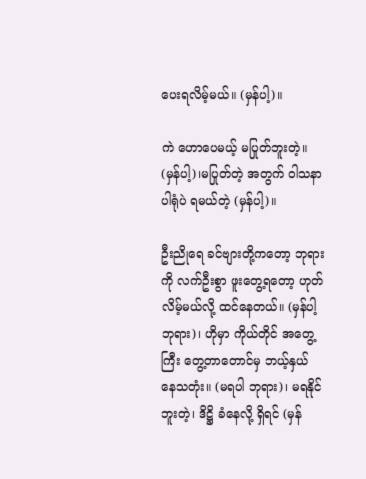ပေးရလိမ့်မယ်။ (မှန်ပါ့)။

ကဲ ဟောပေမယ့် မပြုတ်ဘူးတဲ့။ (မှန်ပါ့)၊မပြုတ်တဲ့ အတွက် ဝါသနာပါရုံပဲ ရမယ်တဲ့ (မှန်ပါ့)။

ဦးညိုရေ ခင်ဗျားတို့ကတော့ ဘုရားကို လက်ဦးစွာ ဖူးတွေ့ရတော့ ဟုတ်လိမ့်မယ်လို့ ထင်နေတယ်။ (မှန်ပါ့ ဘုရား)၊ ဟိုမှာ ကိုယ်တိုင် အတွေ့ကြီး တွေ့တာတောင်မှ ဘယ့်နှယ် နေသတုံး။ (မရပါ ဘုရား)၊ မရနိုင်ဘူးတဲ့၊ ဒိဋ္ဌိ ခံနေလို့ ရှိရင် (မှန်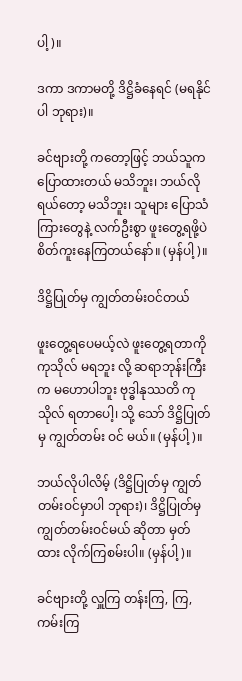ပါ့)။

ဒကာ ဒကာမတို့ ဒိဋ္ဌိခံနေရင် (မရနိုင်ပါ ဘုရား)။

ခင်ဗျားတို့ ကတော့ဖြင့် ဘယ်သူက ပြောထားတယ် မသိဘူး၊ ဘယ်လိုရယ်တော့ မသိဘူး၊ သူများ ပြောသံကြားတွေနဲ့ လက်ဦးစွာ ဖူးတွေ့ရဖို့ပဲ စိတ်ကူးနေကြတယ်နော်။ (မှန်ပါ့)။

ဒိဋ္ဌိပြုတ်မှ ကျွတ်တမ်းဝင်တယ်

ဖူးတွေ့ရပေမယ့်လဲ ဖူးတွေ့ရတာကို ကုသိုလ် မရဘူး လို့ ဆရာဘုန်းကြီးက မဟောပါဘူး ဗုဒ္ဓါနုဿတိ ကုသိုလ် ရတာပေါ့၊ သို့ သော် ဒိဋ္ဌိပြုတ်မှ ကျွတ်တမ်း ဝင် မယ်။ (မှန်ပါ့)။

ဘယ်လိုပါလိမ့် (ဒိဋ္ဌိပြုတ်မှ ကျွတ်တမ်းဝင်မှာပါ ဘုရား)၊ ဒိဋ္ဌိပြုတ်မှ ကျွတ်တမ်းဝင်မယ် ဆိုတာ မှတ်ထား လိုက်ကြစမ်းပါ။ (မှန်ပါ့)။

ခင်ဗျားတို့ လှူကြ တန်းကြ, ကြ, ကမ်းကြ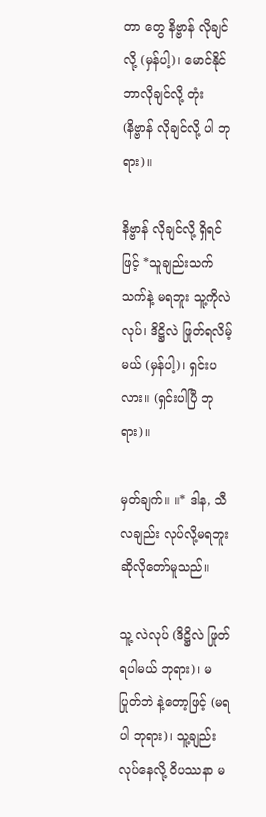တာ တွေ နိဗ္ဗာန် လိုချင်လို့ (မှန်ပါ့)၊ မောင်နိုင် ဘာလိုချင်လို့ တုံး (နိဗ္ဗာန် လိုချင်လို့ ပါ ဘုရား)။

နိဗ္ဗာန် လိုချင်လို့ ရှိရင်ဖြင့် *သူချည်းသက်သက်နဲ့ မရဘူး သူ့ကိုလဲလုပ်၊ ဒိဋ္ဌိလဲ ဖြုတ်ရလိမ့်မယ် (မှန်ပါ့)၊ ရှင်းပလား။ (ရှင်းပါပြီ ဘုရား)။

မှတ်ချက်။ ။* ဒါန, သီလချည်း လုပ်လို့မရဘူး ဆိုလိုတော်မူသည်။

သူ့ လဲလုပ် (ဒိဋ္ဌိလဲ ဖြုတ်ရပါမယ် ဘုရား)၊ မပြုတ်ဘဲ နဲ့တော့ဖြင့် (မရပါ ဘုရား)၊ သူ့ချည်း လုပ်နေလို့ ဝိပဿနာ မ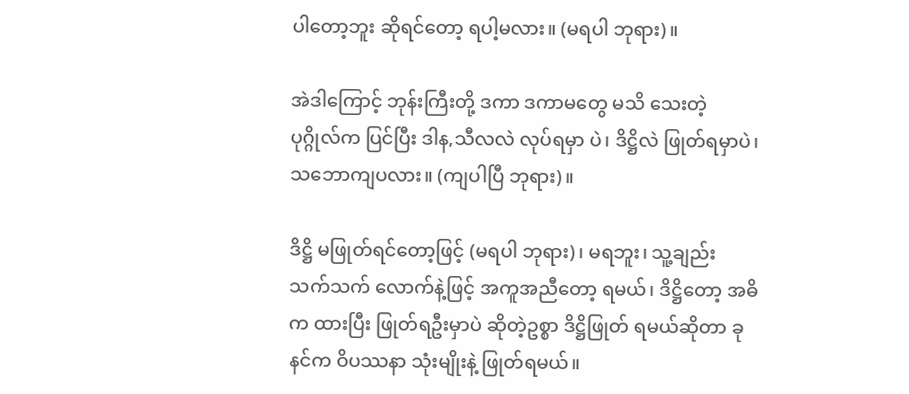ပါတော့ဘူး ဆိုရင်တော့ ရပါ့မလား။ (မရပါ ဘုရား)။

အဲဒါကြောင့် ဘုန်းကြီးတို့ ဒကာ ဒကာမတွေ မသိ သေးတဲ့ ပုဂ္ဂိုလ်က ပြင်ပြီး ဒါန,သီလလဲ လုပ်ရမှာ ပဲ၊ ဒိဋ္ဌိလဲ ဖြုတ်ရမှာပဲ၊ သဘောကျပလား။ (ကျပါပြီ ဘုရား)။

ဒိဋ္ဌိ မဖြုတ်ရင်တော့ဖြင့် (မရပါ ဘုရား)၊ မရဘူး၊ သူ့ချည်း သက်သက် လောက်နဲ့ဖြင့် အကူအညီတော့ ရမယ်၊ ဒိဋ္ဌိတော့ အဓိက ထားပြီး ဖြုတ်ရဦးမှာပဲ ဆိုတဲ့ဥစ္စာ ဒိဋ္ဌိဖြုတ် ရမယ်ဆိုတာ ခုနင်က ဝိပဿနာ သုံးမျိုးနဲ့ ဖြုတ်ရမယ်။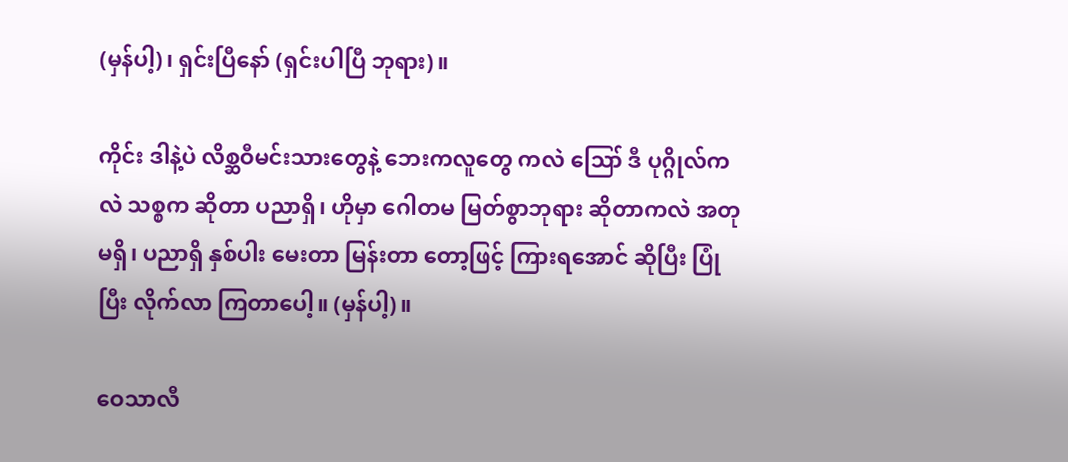(မှန်ပါ့)၊ ရှင်းပြီနော် (ရှင်းပါပြီ ဘုရား)။

ကိုင်း ဒါနဲ့ပဲ လိစ္ဆဝီမင်းသားတွေနဲ့ ဘေးကလူတွေ ကလဲ ဪ ဒီ ပုဂ္ဂိုလ်ကလဲ သစ္စက ဆိုတာ ပညာရှိ၊ ဟိုမှာ ဂေါတမ မြတ်စွာဘုရား ဆိုတာကလဲ အတုမရှိ၊ ပညာရှိ နှစ်ပါး မေးတာ မြန်းတာ တော့ဖြင့် ကြားရအောင် ဆိုပြီး ပြုံပြီး လိုက်လာ ကြတာပေါ့။ (မှန်ပါ့)။

ဝေသာလီ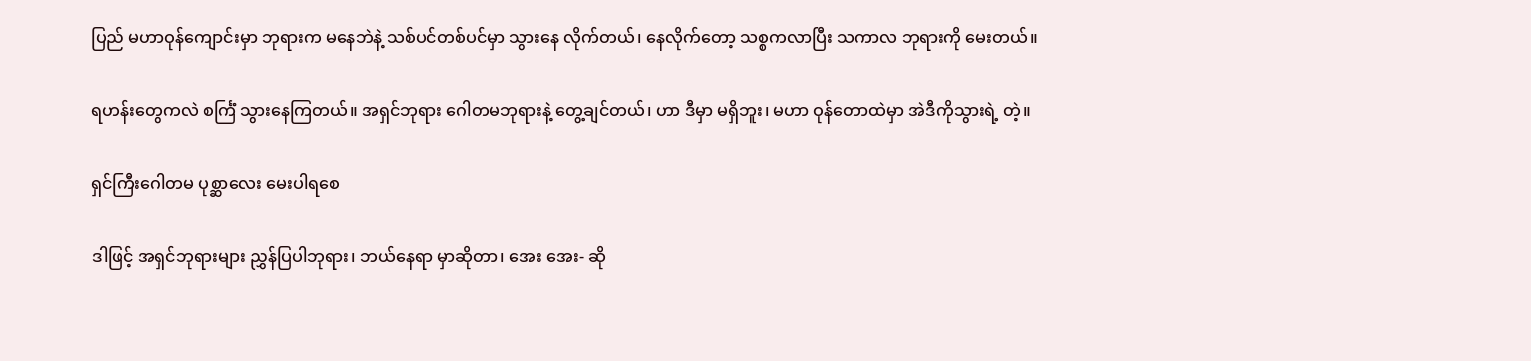ပြည် မဟာဝုန်ကျောင်းမှာ ဘုရားက မနေဘဲနဲ့ သစ်ပင်တစ်ပင်မှာ သွားနေ လိုက်တယ်၊ နေလိုက်တော့ သစ္စကလာပြီး သကာလ ဘုရားကို မေးတယ်။

ရဟန်းတွေကလဲ စင်္ကြံ သွားနေကြတယ်။ အရှင်ဘုရား ဂေါတမဘုရားနဲ့ တွေ့ချင်တယ်၊ ဟာ ဒီမှာ မရှိဘူး၊ မဟာ ဝုန်တောထဲမှာ အဲဒီကိုသွားရဲ့ တဲ့။

ရှင်ကြီးဂေါတမ ပုစ္ဆာလေး မေးပါရစေ

ဒါဖြင့် အရှင်ဘုရားများ ညွှန်ပြပါဘုရား၊ ဘယ်နေရာ မှာဆိုတာ၊ အေး အေး- ဆို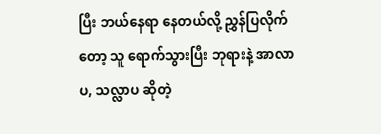ပြီး ဘယ်နေရာ နေတယ်လို့ ညွှန်ပြလိုက်တော့ သူ ရောက်သွားပြီး ဘုရားနဲ့ အာလာပ, သလ္လာပ ဆိုတဲ့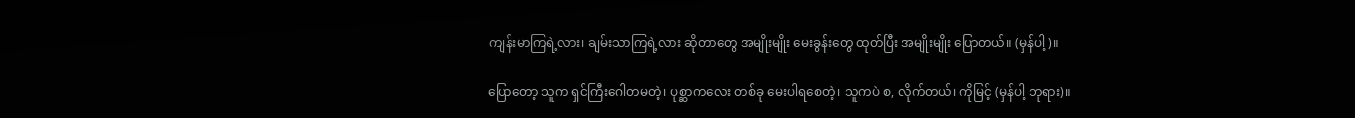ကျန်းမာကြရဲ့လား၊ ချမ်းသာကြရဲ့လား ဆိုတာတွေ အမျိုးမျိုး မေးခွန်းတွေ ထုတ်ပြီး အမျိုးမျိုး ပြောတယ်။ (မှန်ပါ့)။

ပြောတော့ သူက ရှင်ကြီးဂေါတမတဲ့၊ ပုစ္ဆာကလေး တစ်ခု မေးပါရစေတဲ့၊ သူကပဲ စ, လိုက်တယ်၊ ကိုမြင့် (မှန်ပါ့ ဘုရား)။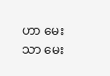ဟာ မေးသာ မေး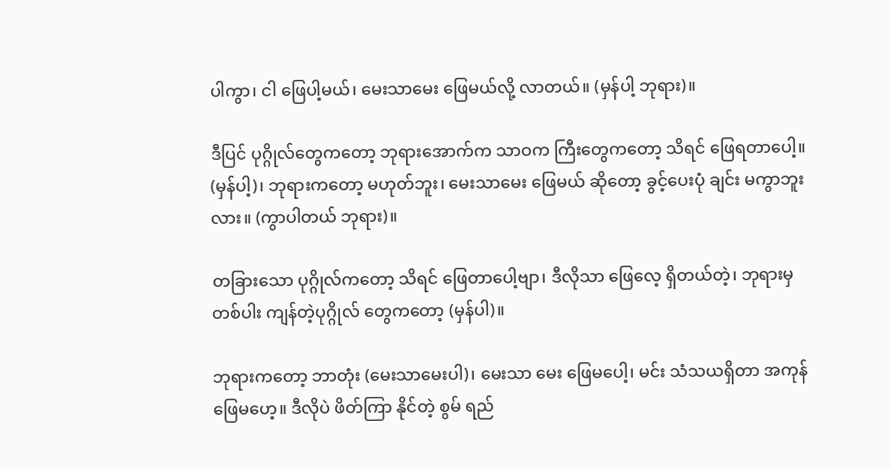ပါကွာ၊ ငါ ဖြေပါ့မယ်၊ မေးသာမေး ဖြေမယ်လို့ လာတယ်။ (မှန်ပါ့ ဘုရား)။

ဒီပြင် ပုဂ္ဂိုလ်တွေကတော့ ဘုရားအောက်က သာဝက ကြီးတွေကတော့ သိရင် ဖြေရတာပေါ့။ (မှန်ပါ့)၊ ဘုရားကတော့ မဟုတ်ဘူး၊ မေးသာမေး ဖြေမယ် ဆိုတော့ ခွင့်ပေးပုံ ချင်း မကွာဘူးလား။ (ကွာပါတယ် ဘုရား)။

တခြားသော ပုဂ္ဂိုလ်ကတော့ သိရင် ဖြေတာပေါ့ဗျာ၊ ဒီလိုသာ ဖြေလေ့ ရှိတယ်တဲ့၊ ဘုရားမှ တစ်ပါး ကျန်တဲ့ပုဂ္ဂိုလ် တွေကတော့ (မှန်ပါ)။

ဘုရားကတော့ ဘာတုံး (မေးသာမေးပါ)၊ မေးသာ မေး ဖြေမပေါ့၊ မင်း သံသယရှိတာ အကုန် ဖြေမဟေ့။ ဒီလိုပဲ ဖိတ်ကြာ နိုင်တဲ့ စွမ် ရည်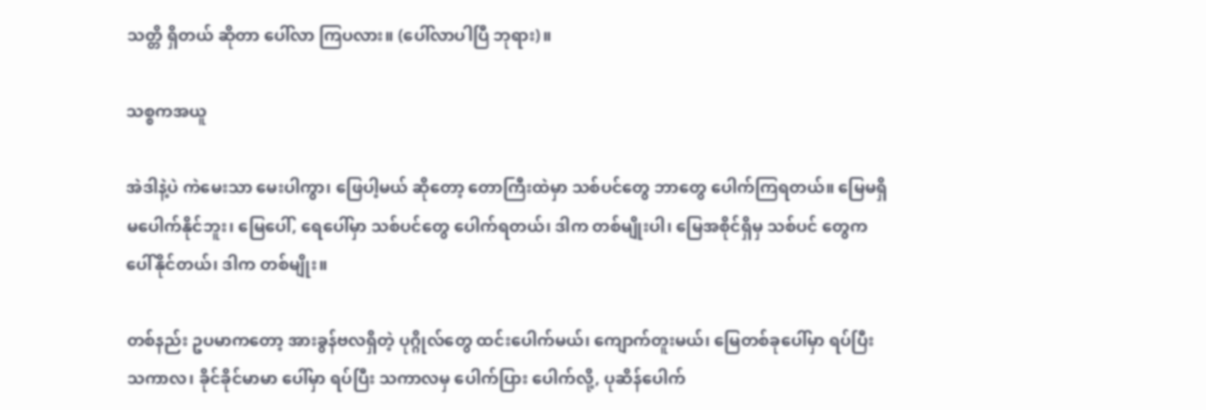သတ္တိ ရှိတယ် ဆိုတာ ပေါ်လာ ကြပလား။ (ပေါ်လာပါပြီ ဘုရား)။

သစ္စကအယူ

အဲဒါနဲ့ပဲ ကဲမေးသာ မေးပါကွာ၊ ဖြေပါ့မယ် ဆိုတော့ တောကြီးထဲမှာ သစ်ပင်တွေ ဘာတွေ ပေါက်ကြရတယ်။ မြေမရှိ မပေါက်နိုင်ဘူး၊ မြေပေါ်, ရေပေါ်မှာ သစ်ပင်တွေ ပေါက်ရတယ်၊ ဒါက တစ်မျိုးပါ၊ မြေအစိုင်ရှိမှ သစ်ပင် တွေက ပေါ်နိုင်တယ်၊ ဒါက တစ်မျိုး။

တစ်နည်း ဥပမာကတော့ အားခွန်ဗလရှိတဲ့ ပုဂ္ဂိုလ်တွေ ထင်းပေါက်မယ်၊ ကျောက်တူးမယ်၊ မြေတစ်ခုပေါ်မှာ ရပ်ပြီး သကာလ၊ ခိုင်ခိုင်မာမာ ပေါ်မှာ ရပ်ပြီး သကာလမှ ပေါက်ပြား ပေါက်လို့, ပုဆိန်ပေါက်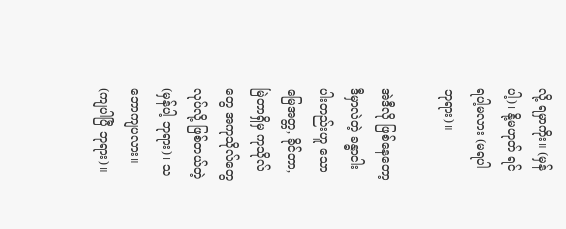လို့ ရမှာကိုး။ (မှန်ပါ့)၊ နို့မဟုတ် ရင် ရပါ့မလား (မရပါ ဘုရား)။

အဲဒီလို ဖြစ်နေတော့ ဒီမှာလဲတဲ့ ခန္ဓာငါးပါးတည်းဟူ သော မြေအတ္တ, ခိုင်တာ, မြဲတာရှိမှ ကုသိုလ်တွေ အကုသိုလ်တွေ လုပ်လို့ ဖြစ်တယ်တဲ့ (မှန်ပါ့ ဘုရား)၊ သဘောကျပလား။ (ကျပါပြီ ဘုရား)။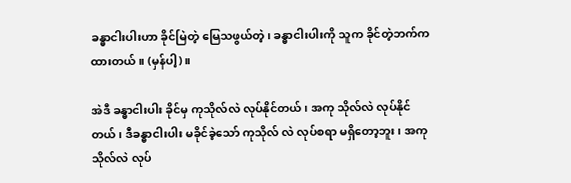ခန္ဓာငါးပါးဟာ ခိုင်မြဲတဲ့ မြေသဖွယ်တဲ့၊ ခန္ဓာငါးပါးကို သူက ခိုင်တဲ့ဘက်က ထားတယ်။ (မှန်ပါ့)။

အဲဒီ ခန္ဓာငါးပါး ခိုင်မှ ကုသိုလ်လဲ လုပ်နိုင်တယ်၊ အကု သိုလ်လဲ လုပ်နိုင်တယ်၊ ဒီခန္ဓာငါးပါး မခိုင်ခဲ့သော် ကုသိုလ် လဲ လုပ်စရာ မရှိတော့ဘူး၊ အကုသိုလ်လဲ လုပ်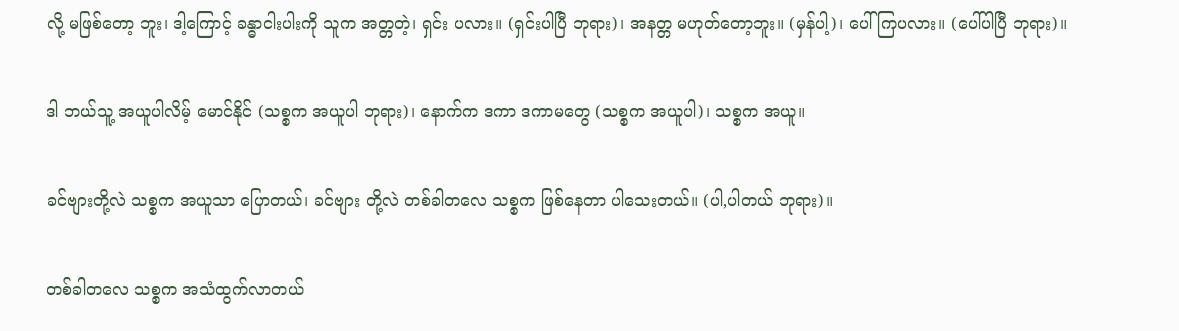လို့ မဖြစ်တော့ ဘူး၊ ဒါ့ကြောင့် ခန္ဓာငါးပါးကို သူက အတ္တတဲ့၊ ရှင်း ပလား။ (ရှင်းပါပြီ ဘုရား)၊ အနတ္တ မဟုတ်တော့ဘူး။ (မှန်ပါ့)၊ ပေါ်ကြပလား။ (ပေါ်ပါပြီ ဘုရား)။

ဒါ ဘယ်သူ့ အယူပါလိမ့် မောင်နိုင် (သစ္စက အယူပါ ဘုရား)၊ နောက်က ဒကာ ဒကာမတွေ (သစ္စက အယူပါ)၊ သစ္စက အယူ။

ခင်ဗျားတို့လဲ သစ္စက အယူသာ ပြောတယ်၊ ခင်ဗျား တို့လဲ တစ်ခါတလေ သစ္စက ဖြစ်နေတာ ပါသေးတယ်။ (ပါ,ပါတယ် ဘုရား)။

တစ်ခါတလေ သစ္စက အသံထွက်လာတယ်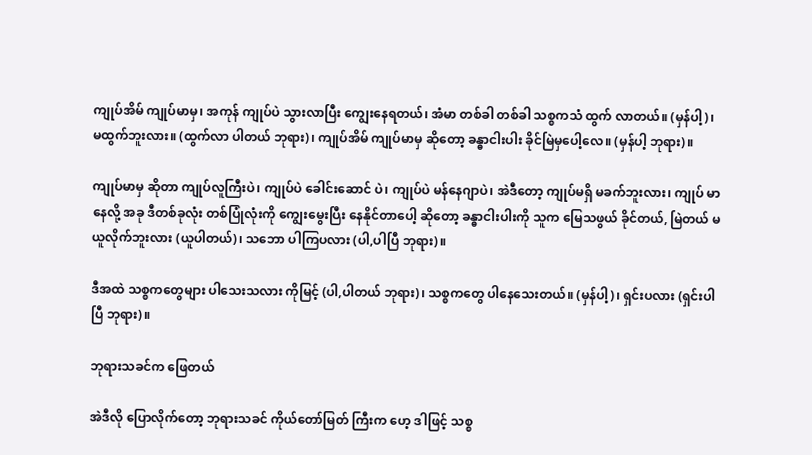ကျုပ်အိမ် ကျုပ်မာမှ၊ အကုန် ကျုပ်ပဲ သွားလာပြီး ကျွေးနေရတယ်၊ အံမာ တစ်ခါ တစ်ခါ သစ္စကသံ ထွက် လာတယ်။ (မှန်ပါ့)၊ မထွက်ဘူးလား။ (ထွက်လာ ပါတယ် ဘုရား)၊ ကျုပ်အိမ် ကျုပ်မာမှ ဆိုတော့ ခန္ဓာငါးပါး ခိုင်မြဲမှပေါ့လေ။ (မှန်ပါ့ ဘုရား)။

ကျုပ်မာမှ ဆိုတာ ကျုပ်လူကြီးပဲ၊ ကျုပ်ပဲ ခေါင်းဆောင် ပဲ၊ ကျုပ်ပဲ မန်နေဂျာပဲ၊ အဲဒီတော့ ကျုပ်မရှိ မခက်ဘူးလား၊ ကျုပ် မာနေလို့ အခု ဒီတစ်ခုလုံး တစ်ပြုံလုံးကို ကျွေးမွေးပြီး နေနိုင်တာပေါ့ ဆိုတော့ ခန္ဓာငါးပါးကို သူက မြေသဖွယ် ခိုင်တယ်, မြဲတယ် မယူလိုက်ဘူးလား (ယူပါတယ်)၊ သဘော ပါကြပလား (ပါ,ပါပြီ ဘုရား)။

ဒီအထဲ သစ္စကတွေများ ပါသေးသလား ကိုမြင့် (ပါ,ပါတယ် ဘုရား)၊ သစ္စကတွေ ပါနေသေးတယ်။ (မှန်ပါ့)၊ ရှင်းပလား (ရှင်းပါပြီ ဘုရား)။

ဘုရားသခင်က ဖြေတယ်

အဲဒီလို ပြောလိုက်တော့ ဘုရားသခင် ကိုယ်တော်မြတ် ကြီးက ဟေ့ ဒါဖြင့် သစ္စ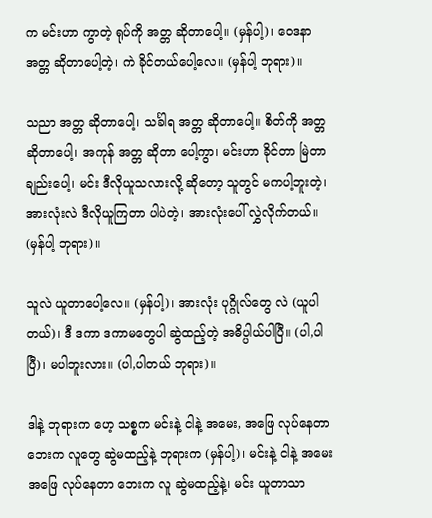က မင်းဟာ ကွာတဲ့ ရုပ်ကို အတ္တ ဆိုတာပေါ့။ (မှန်ပါ့)၊ ဝေဒနာ အတ္တ ဆိုတာပေါ့တဲ့၊ ကဲ ခိုင်တယ်ပေါ့လေ။ (မှန်ပါ့ ဘုရား)။

သညာ အတ္တ ဆိုတာပေါ့၊ သင်္ခါရ အတ္တ ဆိုတာပေါ့။ စိတ်ကို အတ္တ ဆိုတာပေါ့၊ အကုန် အတ္တ ဆိုတာ ပေါ့ကွာ၊ မင်းဟာ ခိုင်တာ မြဲတာချည်းပေါ့၊ မင်း ဒီလိုယူသလားလို့ ဆိုတော့ သူတွင် မကပါ့ဘူးတဲ့၊ အားလုံးလဲ ဒီလိုယူကြတာ ပါပဲတဲ့၊ အားလုံးပေါ် လွှဲလိုက်တယ်။ (မှန်ပါ့ ဘုရား)။

သူလဲ ယူတာပေါ့လေ။ (မှန်ပါ့)၊ အားလုံး ပုဂ္ဂိုလ်တွေ လဲ (ယူပါတယ်)၊ ဒီ ဒကာ ဒကာမတွေပါ ဆွဲထည့်တဲ့ အဓိပ္ပါယ်ပါပြီ။ (ပါ,ပါပြီ)၊ မပါဘူးလား။ (ပါ,ပါတယ် ဘုရား)။

ဒါနဲ့ ဘုရားက ဟေ့ သစ္စက မင်းနဲ့ ငါနဲ့ အမေး, အဖြေ လုပ်နေတာ ဘေးက လူတွေ ဆွဲမထည့်နဲ့ ဘုရားက (မှန်ပါ့)၊ မင်းနဲ့ ငါနဲ့ အမေးအဖြေ လုပ်နေတာ ဘေးက လူ ဆွဲမထည့်နဲ့၊ မင်း ယူတာသာ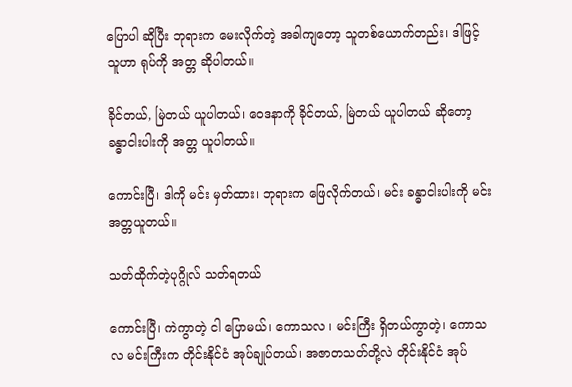ပြောပါ ဆိုပြီး ဘုရားက မေးလိုက်တဲ့ အခါကျတော့ သူတစ်ယောက်တည်း၊ ဒါဖြင့် သူဟာ ရုပ်ကို အတ္တ ဆိုပါတယ်။

ခိုင်တယ်, မြဲတယ် ယူပါတယ်၊ ဝေဒနာကို ခိုင်တယ်, မြဲတယ် ယူပါတယ် ဆိုတော့ ခန္ဓာငါးပါးကို အတ္တ ယူပါတယ်။

ကောင်းပြီ၊ ဒါကို မင်း မှတ်ထား၊ ဘုရားက ဖြေလိုက်တယ်၊ မင်း ခန္ဓာငါးပါးကို မင်း အတ္တယူတယ်။

သတ်ထိုက်တဲ့ပုဂ္ဂိုလ် သတ်ရတယ်

ကောင်းပြီ၊ ကဲကွာတဲ့ ငါ ပြောမယ်၊ ကောသလ ၊ မင်းကြီး ရှိတယ်ကွာတဲ့၊ ကောသလ မင်းကြီးက တိုင်းနိုင်ငံ အုပ်ချုပ်တယ်၊ အဇာတသတ်တို့လဲ တိုင်းနိုင်ငံ အုပ်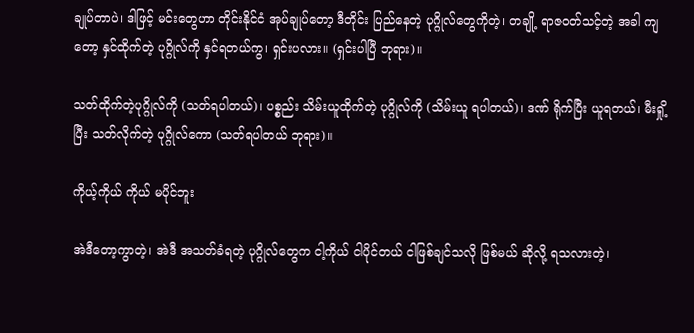ချုပ်တာပဲ၊ ဒါဖြင့် မင်းတွေဟာ တိုင်းနိုင်ငံ အုပ်ချုပ်တော့ ဒီတိုင်း ပြည်နေတဲ့ ပုဂ္ဂိုလ်တွေကိုတဲ့၊ တချို့ ရာဇဝတ်သင့်တဲ့ အခါ ကျတော့ နှင်ထိုက်တဲ့ ပုဂ္ဂိုလ်ကို နှင်ရတယ်ကွ၊ ရှင်းပလား။ (ရှင်းပါပြီ ဘုရား)။

သတ်ထိုက်တဲ့ပုဂ္ဂိုလ်ကို (သတ်ရပါတယ်)၊ ပစ္စည်း သိမ်းယူထိုက်တဲ့ ပုဂ္ဂိုလ်ကို (သိမ်းယူ ရပါတယ်)၊ ဒဏ် ရိုက်ပြီး ယူရတယ်၊ မီးရှို့ပြီး သတ်လိုက်တဲ့ ပုဂ္ဂိုလ်ကော (သတ်ရပါတယ် ဘုရား)။

ကိုယ့်ကိုယ် ကိုယ် မပိုင်ဘူး

အဲဒီတော့ကွာတဲ့၊ အဲဒီ အသတ်ခံရတဲ့ ပုဂ္ဂိုလ်တွေက ငါ့ကိုယ် ငါပိုင်တယ် ငါဖြစ်ချင်သလို ဖြစ်မယ် ဆိုလို့ ရသလားတဲ့၊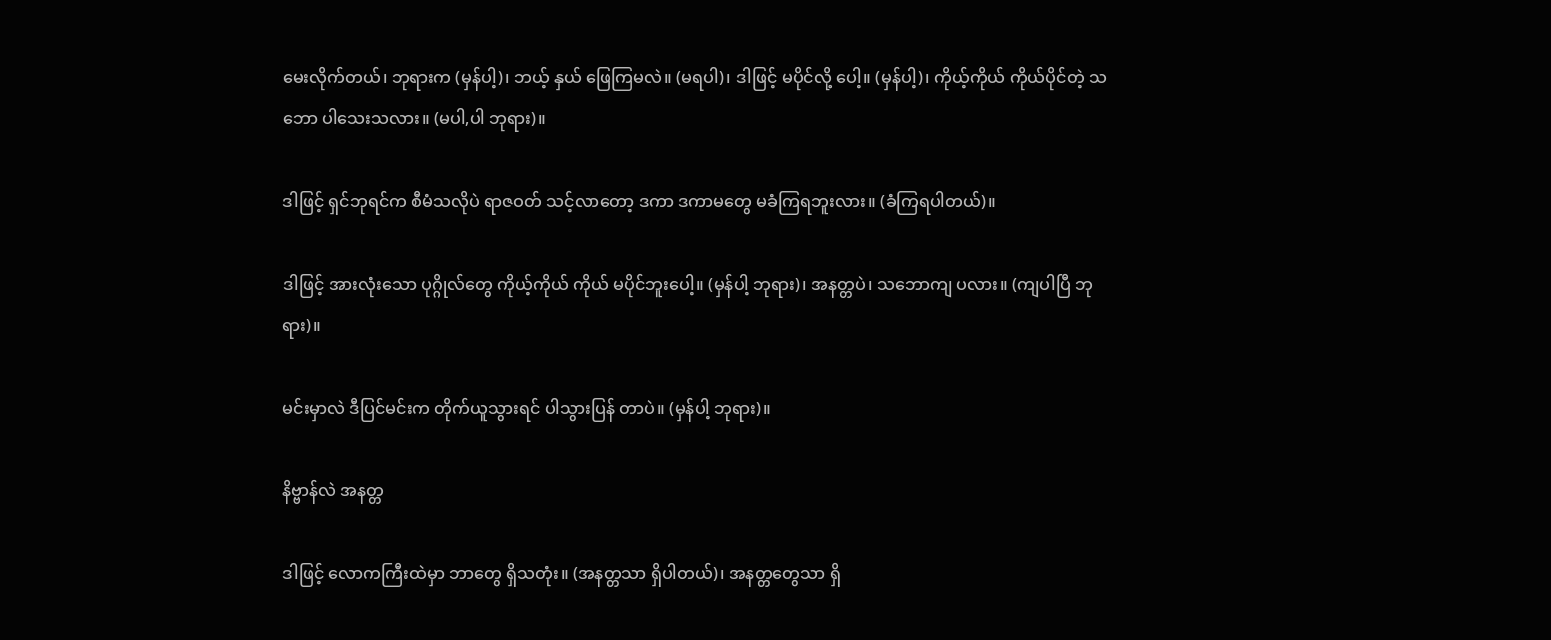မေးလိုက်တယ်၊ ဘုရားက (မှန်ပါ့)၊ ဘယ့် နှယ် ဖြေကြမလဲ။ (မရပါ)၊ ဒါဖြင့် မပိုင်လို့ ပေါ့။ (မှန်ပါ့)၊ ကိုယ့်ကိုယ် ကိုယ်ပိုင်တဲ့ သဘော ပါသေးသလား။ (မပါ,ပါ ဘုရား)။

ဒါဖြင့် ရှင်ဘုရင်က စီမံသလိုပဲ ရာဇဝတ် သင့်လာတော့ ဒကာ ဒကာမတွေ မခံကြရဘူးလား။ (ခံကြရပါတယ်)။

ဒါဖြင့် အားလုံးသော ပုဂ္ဂိုလ်တွေ ကိုယ့်ကိုယ် ကိုယ် မပိုင်ဘူးပေါ့။ (မှန်ပါ့ ဘုရား)၊ အနတ္တပဲ၊ သဘောကျ ပလား။ (ကျပါပြီ ဘုရား)။

မင်းမှာလဲ ဒီပြင်မင်းက တိုက်ယူသွားရင် ပါသွားပြန် တာပဲ။ (မှန်ပါ့ ဘုရား)။

နိဗ္ဗာန်လဲ အနတ္တ

ဒါဖြင့် လောကကြီးထဲမှာ ဘာတွေ ရှိသတုံး။ (အနတ္တသာ ရှိပါတယ်)၊ အနတ္တတွေသာ ရှိ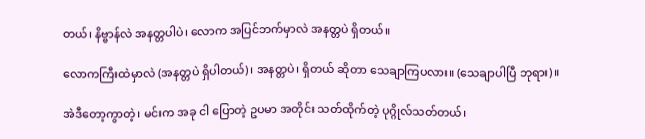တယ်၊ နိဗ္ဗာန်လဲ အနတ္တပါပဲ၊ လောက အပြင်ဘက်မှာလဲ အနတ္တပဲ ရှိတယ်။

လောကကြီးထဲမှာလဲ (အနတ္တပဲ ရှိပါတယ်)၊ အနတ္တပဲ၊ ရှိတယ် ဆိုတာ သေချာကြပလား။ (သေချာပါပြီ ဘုရား)။

အဲဒီတော့ကွာတဲ့၊ မင်းက အခု ငါ ပြောတဲ့ ဥပမာ အတိုင်း သတ်ထိုက်တဲ့ ပုဂ္ဂိုလ်သတ်တယ်၊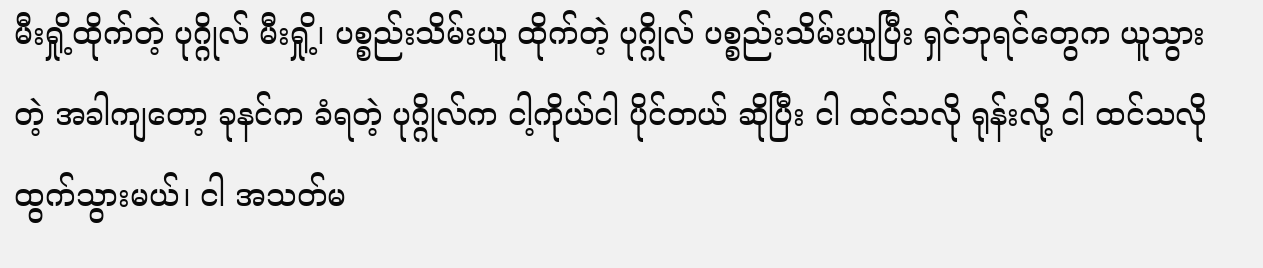မီးရှို့ထိုက်တဲ့ ပုဂ္ဂိုလ် မီးရှို့၊ ပစ္စည်းသိမ်းယူ ထိုက်တဲ့ ပုဂ္ဂိုလ် ပစ္စည်းသိမ်းယူပြီး ရှင်ဘုရင်တွေက ယူသွားတဲ့ အခါကျတော့ ခုနင်က ခံရတဲ့ ပုဂ္ဂိုလ်က ငါ့ကိုယ်ငါ ပိုင်တယ် ဆိုပြီး ငါ ထင်သလို ရုန်းလို့ ငါ ထင်သလို ထွက်သွားမယ်၊ ငါ အသတ်မ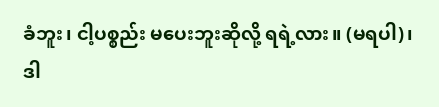ခံဘူး၊ ငါ့ပစ္စည်း မပေးဘူးဆိုလို့ ရရဲ့လား။ (မရပါ)၊ ဒါ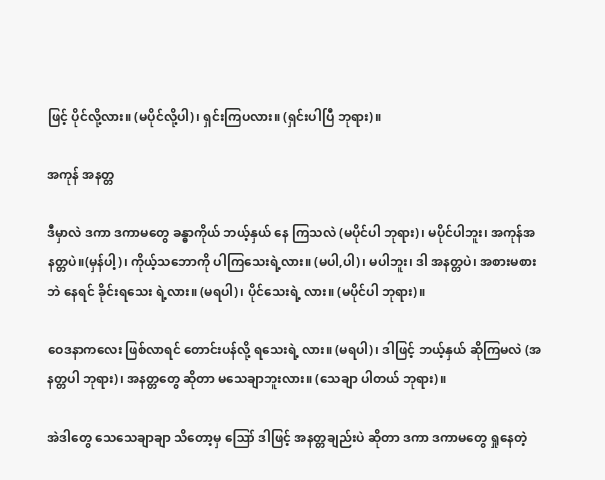ဖြင့် ပိုင်လို့လား။ (မပိုင်လို့ပါ)၊ ရှင်းကြပလား။ (ရှင်းပါပြီ ဘုရား)။

အကုန် အနတ္တ

ဒီမှာလဲ ဒကာ ဒကာမတွေ ခန္ဓာကိုယ် ဘယ့်နှယ် နေ ကြသလဲ (မပိုင်ပါ ဘုရား)၊ မပိုင်ပါဘူး၊ အကုန်အနတ္တပဲ။(မှန်ပါ့)၊ ကိုယ့်သဘောကို ပါကြသေးရဲ့လား။ (မပါ,ပါ)၊ မပါဘူး၊ ဒါ အနတ္တပဲ၊ အစားမစားဘဲ နေရင် ခိုင်းရသေး ရဲ့လား။ (မရပါ)၊ ပိုင်သေးရဲ့ လား။ (မပိုင်ပါ ဘုရား)။

ဝေဒနာကလေး ဖြစ်လာရင် တောင်းပန်လို့ ရသေးရဲ့ လား။ (မရပါ)၊ ဒါဖြင့် ဘယ့်နှယ် ဆိုကြမလဲ (အနတ္တပါ ဘုရား)၊ အနတ္တတွေ ဆိုတာ မသေချာဘူးလား။ (သေချာ ပါတယ် ဘုရား)။

အဲဒါတွေ သေသေချာချာ သိတော့မှ ဪ ဒါဖြင့် အနတ္တချည်းပဲ ဆိုတာ ဒကာ ဒကာမတွေ ရှုနေတဲ့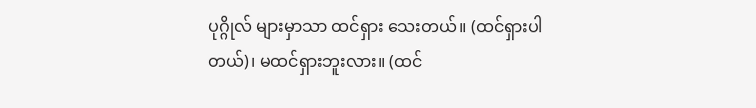ပုဂ္ဂိုလ် များမှာသာ ထင်ရှား သေးတယ်။ (ထင်ရှားပါတယ်)၊ မထင်ရှားဘူးလား။ (ထင်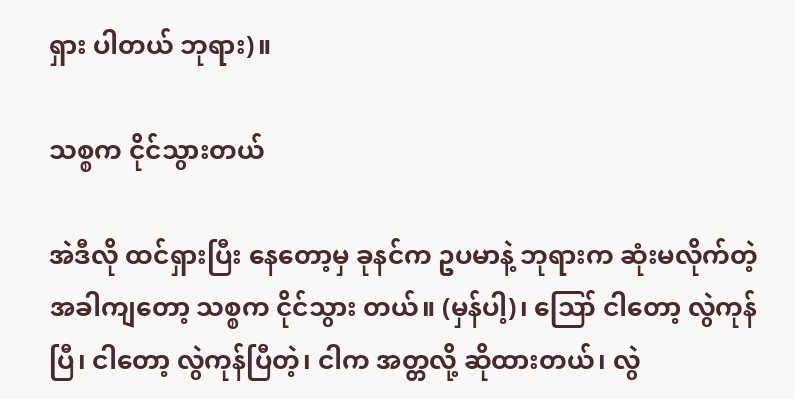ရှား ပါတယ် ဘုရား)။

သစ္စက ငိုင်သွားတယ်

အဲဒီလို ထင်ရှားပြီး နေတော့မှ ခုနင်က ဥပမာနဲ့ ဘုရားက ဆုံးမလိုက်တဲ့ အခါကျတော့ သစ္စက ငိုင်သွား တယ်။ (မှန်ပါ့)၊ ဪ ငါတော့ လွဲကုန်ပြီ၊ ငါတော့ လွဲကုန်ပြီတဲ့၊ ငါက အတ္တလို့ ဆိုထားတယ်၊ လွဲ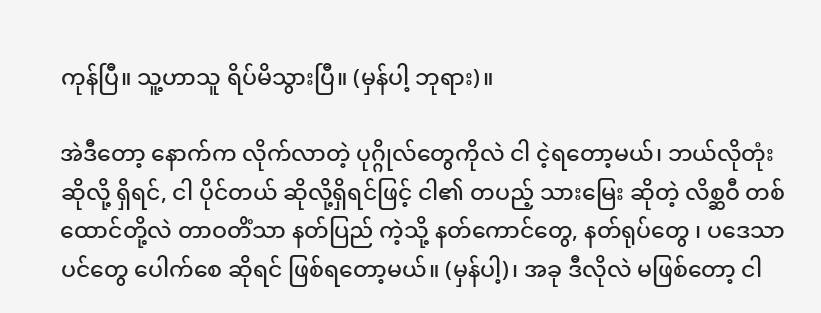ကုန်ပြီ။ သူ့ဟာသူ ရိပ်မိသွားပြီ။ (မှန်ပါ့ ဘုရား)။

အဲဒီတော့ နောက်က လိုက်လာတဲ့ ပုဂ္ဂိုလ်တွေကိုလဲ ငါ ငဲ့ရတော့မယ်၊ ဘယ်လိုတုံး ဆိုလို့ ရှိရင်, ငါ ပိုင်တယ် ဆိုလို့ရှိရင်ဖြင့် ငါ၏ တပည့် သားမြေး ဆိုတဲ့ လိစ္ဆဝီ တစ်ထောင်တို့လဲ တာဝတိံသာ နတ်ပြည် ကဲ့သို့ နတ်ကောင်တွေ, နတ်ရုပ်တွေ ၊ ပဒေသာပင်တွေ ပေါက်စေ ဆိုရင် ဖြစ်ရတော့မယ်။ (မှန်ပါ့)၊ အခု ဒီလိုလဲ မဖြစ်တော့ ငါ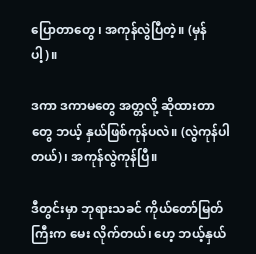ပြောတာတွေ ၊ အကုန်လွဲပြီတဲ့။ (မှန်ပါ့)။

ဒကာ ဒကာမတွေ အတ္တလို့ ဆိုထားတာတွေ ဘယ့် နှယ်ဖြစ်ကုန်ပလဲ။ (လွဲကုန်ပါတယ်)၊ အကုန်လွဲကုန်ပြီ။

ဒီတွင်းမှာ ဘုရားသခင် ကိုယ်တော်မြတ်ကြီးက မေး လိုက်တယ်၊ ဟေ့ ဘယ့်နှယ်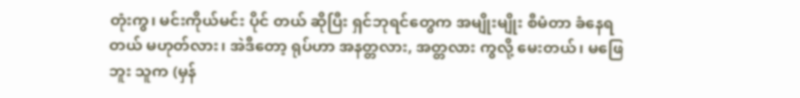တုံးကွ၊ မင်းကိုယ်မင်း ပိုင် တယ် ဆိုပြီး ရှင်ဘုရင်တွေက အမျိုးမျိုး စီမံတာ ခံနေရတယ် မဟုတ်လား၊ အဲဒီတော့ ရုပ်ဟာ အနတ္တလား, အတ္တလား ကွလို့ မေးတယ်၊ မဖြေဘူး သူက (မှန်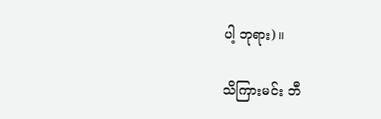ပါ့ ဘုရား)။

သိကြားမင်း ဘီ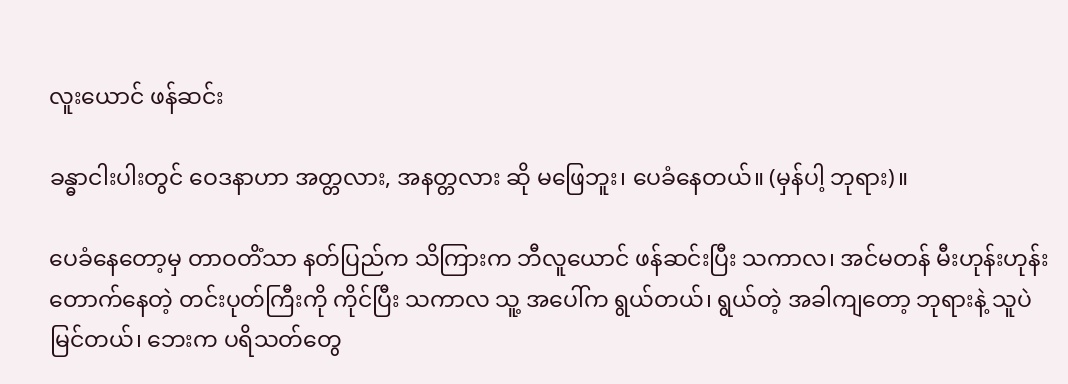လူးယောင် ဖန်ဆင်း

ခန္ဓာငါးပါးတွင် ဝေဒနာဟာ အတ္တလား, အနတ္တလား ဆို မဖြေဘူး၊ ပေခံနေတယ်။ (မှန်ပါ့ ဘုရား)။

ပေခံနေတော့မှ တာဝတိံသာ နတ်ပြည်က သိကြားက ဘီလူယောင် ဖန်ဆင်းပြီး သကာလ၊ အင်မတန် မီးဟုန်းဟုန်း တောက်နေတဲ့ တင်းပုတ်ကြီးကို ကိုင်ပြီး သကာလ သူ့ အပေါ်က ရွယ်တယ်၊ ရွယ်တဲ့ အခါကျတော့ ဘုရားနဲ့ သူပဲ မြင်တယ်၊ ဘေးက ပရိသတ်တွေ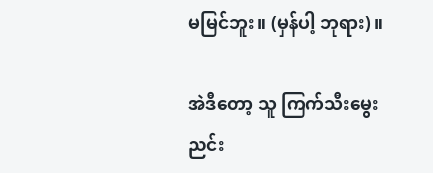မမြင်ဘူး။ (မှန်ပါ့ ဘုရား)။

အဲဒီတော့ သူ ကြက်သီးမွေးညင်း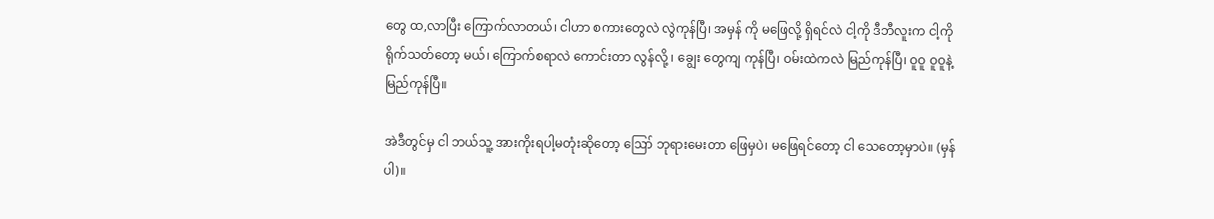တွေ ထ,လာပြီး ကြောက်လာတယ်၊ ငါဟာ စကားတွေလဲ လွဲကုန်ပြီ၊ အမှန် ကို မဖြေလို့ ရှိရင်လဲ ငါ့ကို ဒီဘီလူးက ငါ့ကို ရိုက်သတ်တော့ မယ်၊ ကြောက်စရာလဲ ကောင်းတာ လွန်လို့ ၊ ချွေး တွေကျ ကုန်ပြီ၊ ဝမ်းထဲကလဲ မြည်ကုန်ပြီ၊ ဝူဝူ ဝူဝူနဲ့ မြည်ကုန်ပြီ။

အဲဒီတွင်မှ ငါ ဘယ်သူ့ အားကိုးရပါ့မတုံးဆိုတော့ ဪ ဘုရားမေးတာ ဖြေမှပဲ၊ မဖြေရင်တော့ ငါ သေတော့မှာပဲ။ (မှန်ပါ)။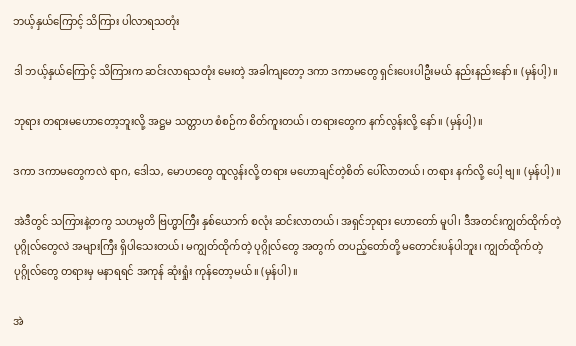ဘယ့်နှယ်ကြောင့် သိကြား ပါလာရသတုံး

ဒါ ဘယ့်နှယ်ကြောင့် သိကြားက ဆင်းလာရသတုံး မေးတဲ့ အခါကျတော့ ဒကာ ဒကာမတွေ ရှင်းပေးပါဦးမယ် နည်းနည်းနော်။ (မှန်ပါ့)။

ဘုရား တရားမဟောတော့ဘူးလို့ အဋ္ဌမ သတ္တာဟ စံစဉ်က စိတ်ကူးတယ်၊ တရားတွေက နက်လွန်းလို့ နော်။ (မှန်ပါ့)။

ဒကာ ဒကာမတွေကလဲ ရာဂ, ဒေါသ, မောဟတွေ ထူလွန်းလို့ တရား မဟောချင်တဲ့စိတ် ပေါ်လာတယ်၊ တရား နက်လို့ ပေါ့ ဗျ။ (မှန်ပါ့)။

အဲဒီတွင် သကြားနဲ့တကွ သဟမ္ပတိ ဗြဟ္မာကြီး နှစ်ယောက် စလုံး ဆင်းလာတယ်၊ အရှင်ဘုရား ဟောတော် မူပါ၊ ဒီအတင်းကျွတ်ထိုက်တဲ့ ပုဂ္ဂိုလ်တွေလဲ အများကြီး ရှိပါသေးတယ်၊ မကျွတ်ထိုက်တဲ့ ပုဂ္ဂိုလ်တွေ အတွက် တပည့်တော်တို့ မတောင်းပန်ပါဘူး၊ ကျွတ်ထိုက်တဲ့ ပုဂ္ဂိုလ်တွေ တရားမှ မနာရရင် အကုန် ဆုံးရှုံး ကုန်တော့မယ်။ (မှန်ပါ)။

အဲ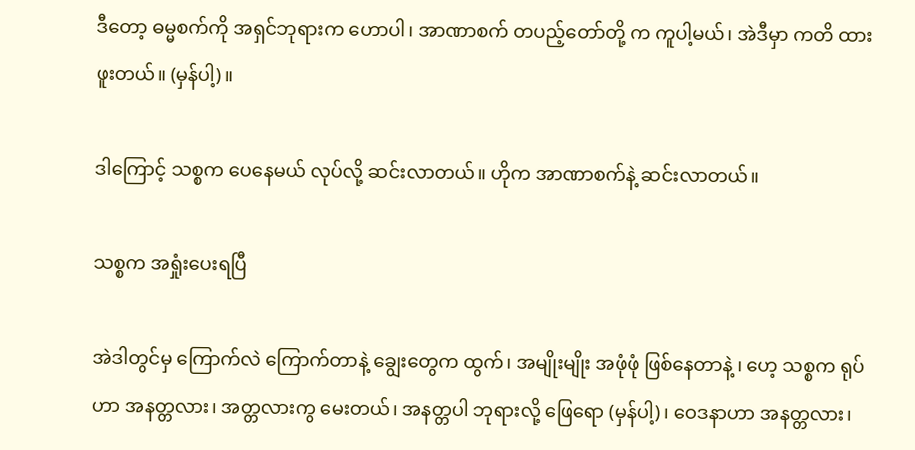ဒီတော့ ဓမ္မစက်ကို အရှင်ဘုရားက ဟောပါ၊ အာဏာစက် တပည့်တော်တို့ က ကူပါ့မယ်၊ အဲဒီမှာ ကတိ ထားဖူးတယ်။ (မှန်ပါ့)။

ဒါကြောင့် သစ္စက ပေနေမယ် လုပ်လို့ ဆင်းလာတယ်။ ဟိုက အာဏာစက်နဲ့ ဆင်းလာတယ်။

သစ္စက အရှုံးပေးရပြီ

အဲဒါတွင်မှ ကြောက်လဲ ကြောက်တာနဲ့ ချွေးတွေက ထွက်၊ အမျိုးမျိုး အဖုံဖုံ ဖြစ်နေတာနဲ့ ၊ ဟေ့ သစ္စက ရုပ်ဟာ အနတ္တလား၊ အတ္တလားကွ မေးတယ်၊ အနတ္တပါ ဘုရားလို့ ဖြေရော (မှန်ပါ့)၊ ဝေဒနာဟာ အနတ္တလား၊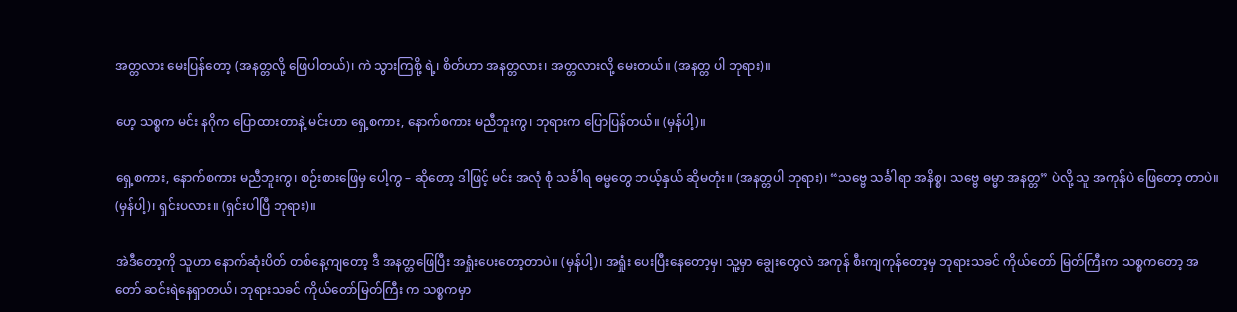အတ္တလား မေးပြန်တော့ (အနတ္တလို့ ဖြေပါတယ်)၊ ကဲ သွားကြစို့ ရဲ့၊ စိတ်ဟာ အနတ္တလား၊ အတ္တလားလို့ မေးတယ်။ (အနတ္တ ပါ ဘုရား)။

ဟေ့ သစ္စက မင်း နဂိုက ပြောထားတာနဲ့ မင်းဟာ ရှေ့စကား, နောက်စကား မညီဘူးကွ၊ ဘုရားက ပြောပြန်တယ်။ (မှန်ပါ့)။

ရှေ့စကား, နောက်စကား မညီဘူးကွ၊ စဉ်းစားဖြေမှ ပေါ့ကွ – ဆိုတော့ ဒါဖြင့် မင်း အလုံ စုံ သင်္ခါရ ဓမ္မတွေ ဘယ့်နှယ် ဆိုမတုံး။ (အနတ္တပါ ဘုရား)၊ “သဗ္ဗေ သင်္ခါရာ အနိစ္စ၊ သဗ္ဗေ ဓမ္မာ အနတ္တ” ပဲလို့ သူ အကုန်ပဲ ဖြေတော့ တာပဲ။ (မှန်ပါ့)၊ ရှင်းပလား။ (ရှင်းပါပြီ ဘုရား)။

အဲဒီတော့ကို သူဟာ နောက်ဆုံးပိတ် တစ်နေ့ကျတော့ ဒီ အနတ္တဖြေပြီး အရှုံးပေးတော့တာပဲ။ (မှန်ပါ့)၊ အရှုံး ပေးပြီးနေတော့မှ၊ သူ့မှာ ချွေးတွေလဲ အကုန် စီးကျကုန်တော့မှ ဘုရားသခင် ကိုယ်တော် မြတ်ကြီးက သစ္စကတော့ အတော် ဆင်းရဲနေရှာတယ်၊ ဘုရားသခင် ကိုယ်တော်မြတ်ကြီး က သစ္စကမှာ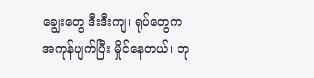ချွေးတွေ ဒီးဒီးကျ၊ ရုပ်တွေက အကုန်ပျက်ပြီး မှိုင်နေတယ်၊ ဘု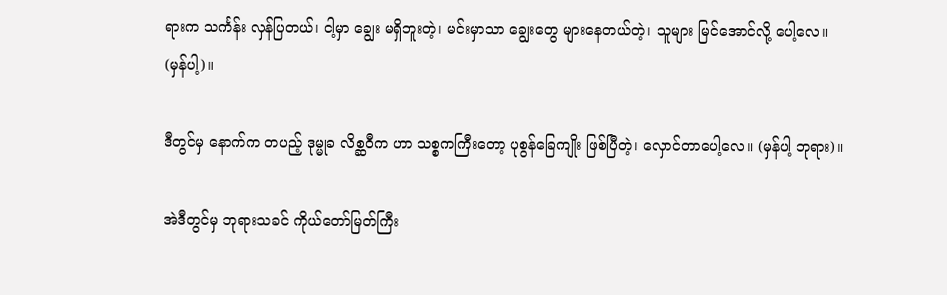ရားက သင်္ကန်း လှန်ပြတယ်၊ ငါ့မှာ ချွေး မရှိဘူးတဲ့၊ မင်းမှာသာ ချွေးတွေ များနေတယ်တဲ့၊ သူများ မြင်အောင်လို့ ပေါ့လေ။ (မှန်ပါ့)။

ဒီတွင်မှ နောက်က တပည့် ဒုမ္မုခ လိစ္ဆဝီက ဟာ သစ္စကကြီးတော့ ပုစွန်ခြေကျိုး ဖြစ်ပြီတဲ့၊ လှောင်တာပေါ့လေ။ (မှန်ပါ့ ဘုရား)။

အဲဒီတွင်မှ ဘုရားသခင် ကိုယ်တော်မြတ်ကြီး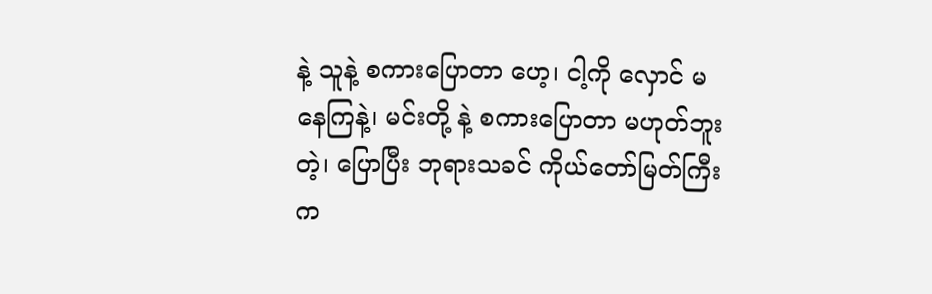နဲ့ သူနဲ့ စကားပြောတာ ဟေ့၊ ငါ့ကို လှောင် မနေကြနဲ့၊ မင်းတို့ နဲ့ စကားပြောတာ မဟုတ်ဘူးတဲ့၊ ပြောပြီး ဘုရားသခင် ကိုယ်တော်မြတ်ကြီးက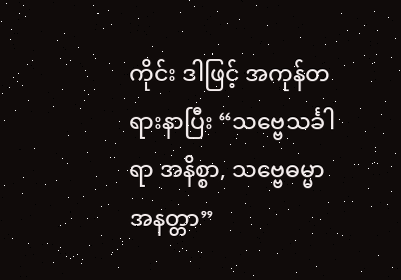ကိုင်း ဒါဖြင့် အကုန်တရားနာပြီး “သဗ္ဗေသင်္ခါရာ အနိစ္စာ, သဗ္ဗေဓမ္မာ အနတ္တာ”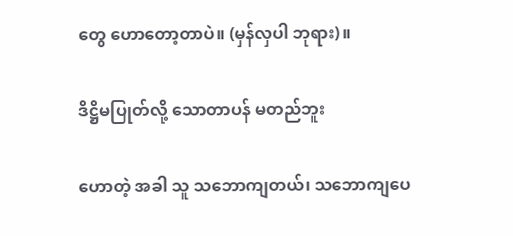တွေ ဟောတော့တာပဲ။ (မှန်လှပါ ဘုရား)။

ဒိဋ္ဌိမပြုတ်လို့ သောတာပန် မတည်ဘူး

ဟောတဲ့ အခါ သူ သဘောကျတယ်၊ သဘောကျပေ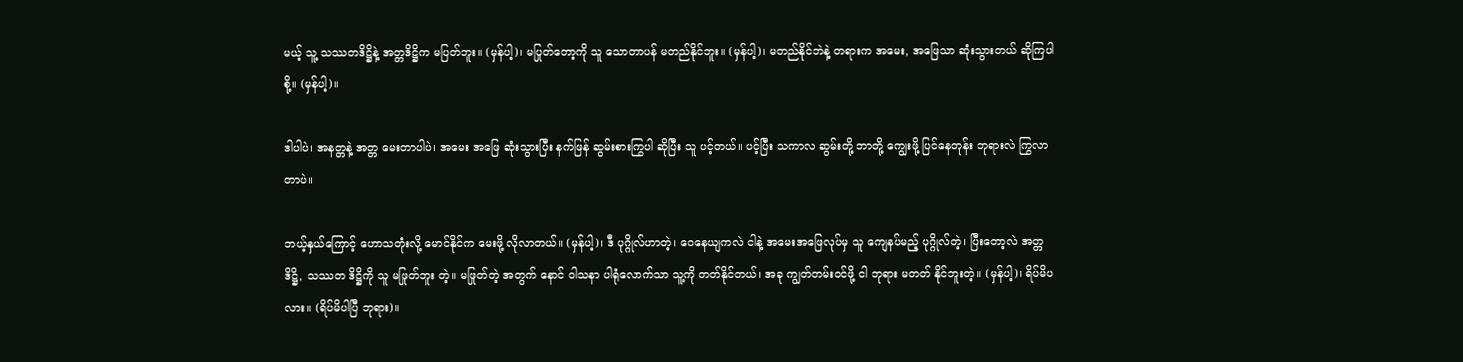မယ့် သူ့ သဿတဒိဋ္ဌိနဲ့ အတ္တဒိဋ္ဌိက မပြတ်ဘူး။ (မှန်ပါ့)၊ မပြုတ်တော့ကို သူ သောတာပန် မတည်နိုင်ဘူး။ (မှန်ပါ့)၊ မတည်နိုင်ဘဲနဲ့ တရားက အမေး, အဖြေသာ ဆုံးသွားတယ် ဆိုကြပါစို့။ (မှန်ပါ့)။

ဒါပါပဲ၊ အနတ္တနဲ့ အတ္တ မေးတာပါပဲ၊ အမေး အဖြေ ဆုံးသွားပြီး နက်ဖြန် ဆွမ်းစားကြွပါ ဆိုပြီး သူ ပင့်တယ်။ ပင့်ပြီး သကာလ ဆွမ်းတို့ ဘာတို့ ကျွေးဖို့ ပြင်နေတုန်း ဘုရားလဲ ကြွလာတာပဲ။

ဘယ့်နှယ်ကြောင့် ဟောသတုံးလို့ မောင်နိုင်က မေးဖို့ လိုလာတယ်။ (မှန်ပါ့)၊ ဒီ ပုဂ္ဂိုလ်ဟာတဲ့၊ ဝေနေယျကလဲ ငါနဲ့ အမေးအဖြေလုပ်မှ သူ ကျေနပ်မည့် ပုဂ္ဂိုလ်တဲ့၊ ပြီးတော့လဲ အတ္တဒိဋ္ဌိ, သဿတ ဒိဋ္ဌိကို သူ မဖြုတ်ဘူး တဲ့။ မဖြုတ်တဲ့ အတွက် နောင် ဝါသနာ ပါရုံလောက်သာ သူ့ကို တတ်နိုင်တယ်၊ အခု ကျွတ်တမ်းဝင်ဖို့ ငါ ဘုရား မတတ် နိုင်ဘူးတဲ့။ (မှန်ပါ့)၊ ရိပ်မိပလား။ (ရိပ်မိပါပြီ ဘုရား)။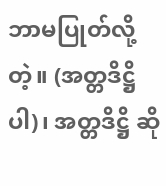ဘာမပြုတ်လို့တဲ့။ (အတ္တဒိဋ္ဌိပါ)၊ အတ္တဒိဋ္ဌိ ဆို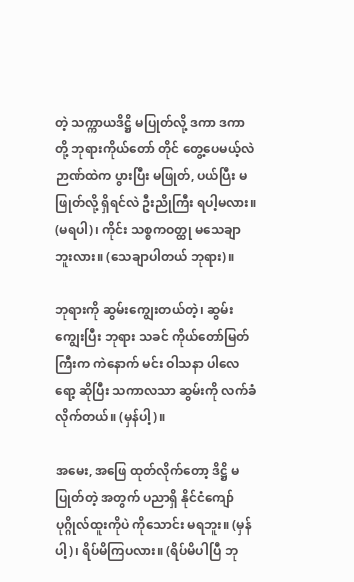တဲ့ သက္ကာယဒိဋ္ဌိ မပြုတ်လို့ ဒကာ ဒကာတို့ ဘုရားကိုယ်တော် တိုင် တွေ့ပေမယ့်လဲ ဉာဏ်ထဲက ပွားပြီး မဖြုတ်, ပယ်ပြီး မဖြုတ်လို့ ရှိရင်လဲ ဦးညိုကြီး ရပါ့မလား။ (မရပါ)၊ ကိုင်း သစ္စကဝတ္ထု မသေချာဘူးလား။ (သေချာပါတယ် ဘုရား)။

ဘုရားကို ဆွမ်းကျွေးတယ်တဲ့၊ ဆွမ်းကျွေးပြီး ဘုရား သခင် ကိုယ်တော်မြတ်ကြီးက ကဲနောက် မင်း ဝါသနာ ပါလေရော့ ဆိုပြီး သကာလသာ ဆွမ်းကို လက်ခံလိုက်တယ်။ (မှန်ပါ့)။

အမေး, အဖြေ ထုတ်လိုက်တော့ ဒိဋ္ဌိ မပြုတ်တဲ့ အတွက် ပညာရှိ နိုင်ငံကျော် ပုဂ္ဂိုလ်ထူးကိုပဲ ကိုသောင်း မရဘူး။ (မှန်ပါ့)၊ ရိပ်မိကြပလား။ (ရိပ်မိပါပြီ ဘု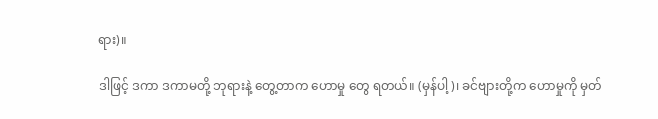ရား)။

ဒါဖြင့် ဒကာ ဒကာမတို့ ဘုရားနဲ့ တွေ့တာက ဟောမှု တွေ ရတယ်။ (မှန်ပါ့)၊ ခင်ဗျားတို့က ဟောမှုကို မှတ်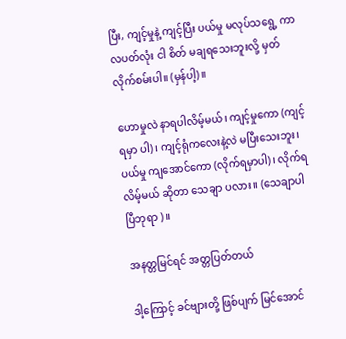ပြီး, ကျင့်မှုနဲ့ ကျင့်ပြီး ပယ်မှု မလုပ်သရွေ့ ကာလပတ်လုံး ငါ စိတ် မချရသေးဘူးလို့ မှတ်လိုက်စမ်းပါ။ (မှန်ပါ့)။

ဟောမှုလဲ နာရပါလိမ့်မယ်၊ ကျင့်မှုကော (ကျင့်ရမှာ ပါ)၊ ကျင့်ရုံကလေးနဲ့လဲ မပြီးသေးဘူး၊ ပယ်မှု ကျအောင်ကော (လိုက်ရမှာပါ)၊ လိုက်ရလိမ့်မယ် ဆိုတာ သေချာ ပလား။ (သေချာပါပြီဘုရာ )။

အနတ္တမြင်ရင် အတ္တပြတ်တယ်

ဒါ့ကြောင့် ခင်ဗျားတို့ ဖြစ်ပျက် မြင်အောင်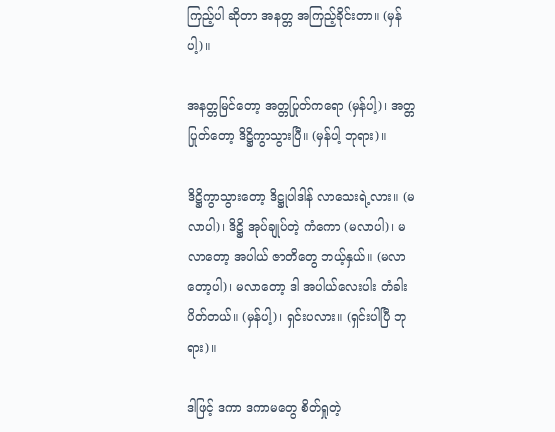ကြည့်ပါ ဆိုတာ အနတ္တ အကြည့်ခိုင်းတာ။ (မှန်ပါ့)။

အနတ္တမြင်တော့ အတ္တပြုတ်ကရော (မှန်ပါ့)၊ အတ္တ ပြုတ်တော့ ဒိဋ္ဌိကွာသွားပြီ။ (မှန်ပါ့ ဘုရား)။

ဒိဋ္ဌိကွာသွားတော့ ဒိဋ္ဌုပါဒါန် လာသေးရဲ့လား။ (မလာပါ)၊ ဒိဋ္ဌိ အုပ်ချုပ်တဲ့ ကံကော (မလာပါ)၊ မလာတော့ အပါယ် ဇာတိတွေ ဘယ့်နှယ်။ (မလာတော့ပါ)၊ မလာတော့ ဒါ အပါယ်လေးပါး တံခါး ပိတ်တယ်။ (မှန်ပါ့)၊ ရှင်းပလား။ (ရှင်းပါပြီ ဘုရား)။

ဒါဖြင့် ဒကာ ဒကာမတွေ စိတ်ရှုတဲ့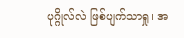ပုဂ္ဂိုလ်လဲ ဖြစ်ပျက်သာရှု၊ အ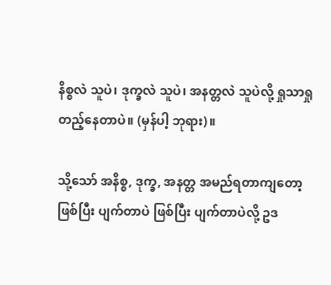နိစ္စလဲ သူပဲ၊ ဒုက္ခလဲ သူပဲ၊ အနတ္တလဲ သူပဲလို့ ရှုသာရှု တည့်နေတာပဲ။ (မှန်ပါ့ ဘုရား)။

သို့သော် အနိစ္စ, ဒုက္ခ, အနတ္တ အမည်ရတာကျတော့ ဖြစ်ပြီး ပျက်တာပဲ ဖြစ်ပြီး ပျက်တာပဲလို့ ဥဒ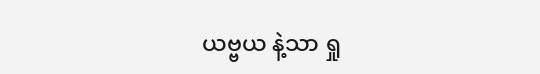ယဗ္ဗယ နဲ့သာ ရှု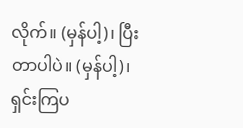လိုက်။ (မှန်ပါ့)၊ ပြီးတာပါပဲ။ (မှန်ပါ့)၊ ရှင်းကြပ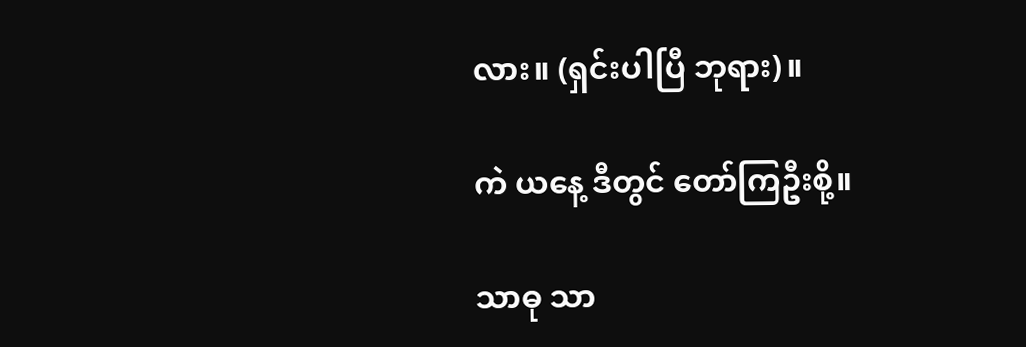လား။ (ရှင်းပါပြီ ဘုရား)။

ကဲ ယနေ့ ဒီတွင် တော်ကြဦးစို့။

သာဓု သာ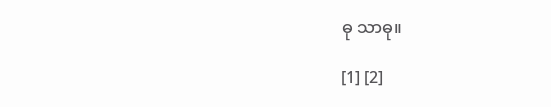ဓု သာဓု။

[1] [2]